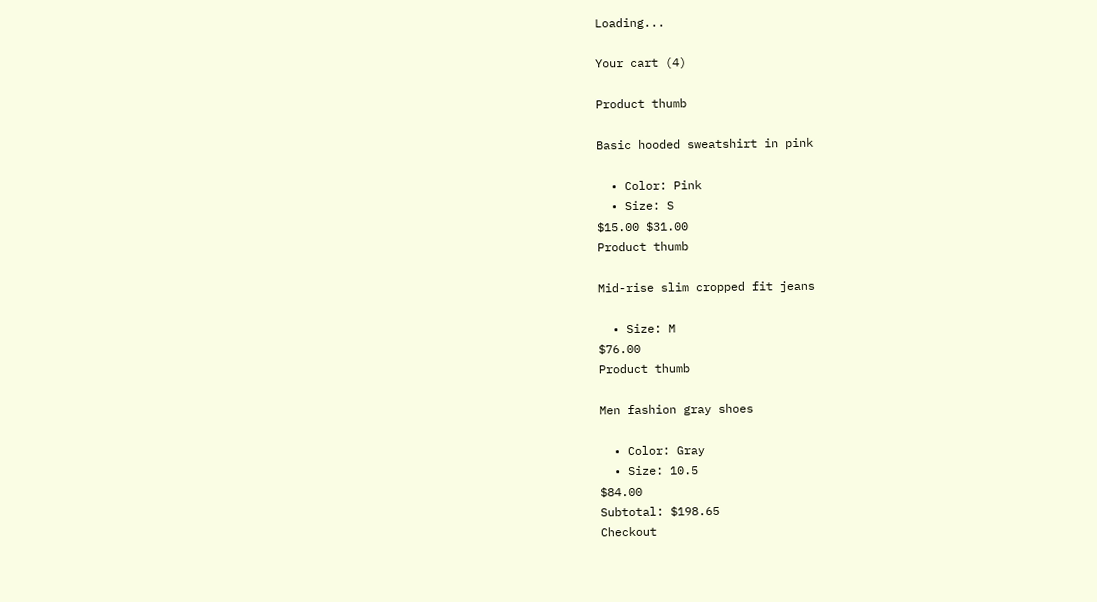Loading...

Your cart (4)

Product thumb

Basic hooded sweatshirt in pink

  • Color: Pink
  • Size: S
$15.00 $31.00
Product thumb

Mid-rise slim cropped fit jeans

  • Size: M
$76.00
Product thumb

Men fashion gray shoes

  • Color: Gray
  • Size: 10.5
$84.00
Subtotal: $198.65
Checkout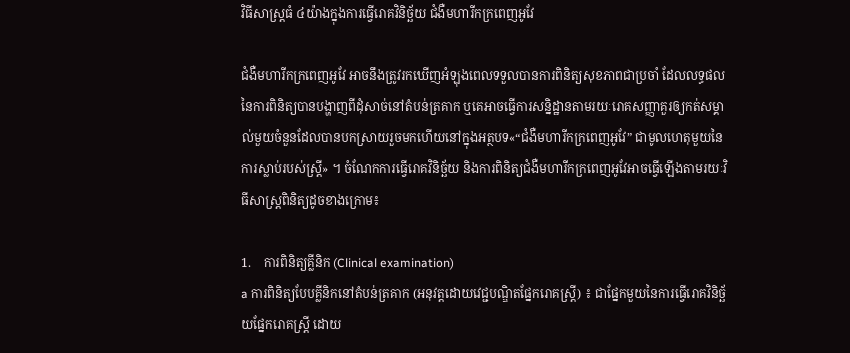វិធីសាស្រ្តធំ ៤យ៉ាងក្នុងការធ្វើរោគវិនិច្ឆ័យ ជំងឺមហារីកក្រពេញអូវែ

ជំងឺមហារីកក្រពេញអូវែ អាចនឹងត្រូវរកឃើញអំឡុងពេលទទួលបានការពិនិត្យសុខភាពជាប្រចាំ ដែលលទ្ធផលនៃការពិនិត្យបានបង្ហាញពីដុំសាច់នៅតំបន់ត្រគាក ឬគេអាចធ្វើការសន្និដ្ឋានតាមរយៈរោគសញ្ញាគួរឲ្យកត់សម្គាល់មួយចំនួនដែលបានបកស្រាយរួចមកហើយនៅក្នុងអត្ថបទ«“ជំងឺមហារីកក្រពេញអូវែ” ជាមូលហេតុមួយនៃការស្លាប់របស់ស្រ្តី» ។ ចំណែកការធ្វើរោគវិនិច្ឆ័យ និងការពិនិត្យជំងឺមហារីកក្រពេញអូវែអាចធ្វើឡើងតាមរយៈវិធីសាស្រ្តពិនិត្យដូចខាងក្រោម៖

1.    ការពិនិត្យគ្លីនិក (Clinical examination)
a ការពិនិត្យបែបគ្លីនិកនៅតំបន់ត្រគាក (អនុវត្តដោយវេជ្ជបណ្ឌិតផ្នែករោគស្រ្តី) ៖ ជាផ្នែកមួយនៃការធ្វើរោគវិនិច្ឆ័យផ្នែករោគស្រ្តី ដោយ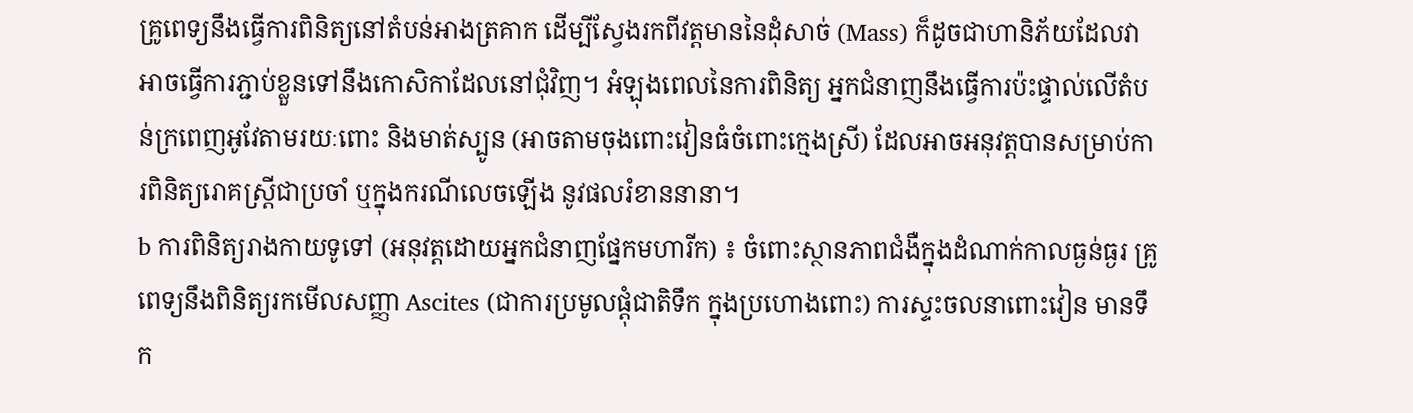គ្រូពេទ្យនឹងធ្វើការពិនិត្យនៅតំបន់អាងត្រគាក ដើម្បីស្វែងរកពីវត្តមាននៃដុំសាច់ (Mass) ក៏ដូចជាហានិភ័យដែលវាអាចធ្វើការភ្ជាប់ខ្លួនទៅនឹងកោសិកាដែលនៅជុំវិញ។ អំឡុងពេលនៃការពិនិត្យ អ្នកជំនាញនឹងធ្វើការប៉ះផ្ទាល់លើតំបន់ក្រពេញអូវែតាមរយៈពោះ និងមាត់ស្បូន (អាចតាមចុងពោះវៀនធំចំពោះក្មេងស្រី) ដែលអាចអនុវត្តបានសម្រាប់ការពិនិត្យរោគស្រ្តីជាប្រចាំ ឬក្នុងករណីលេចឡើង នូវផលរំខាននានា។
b ការពិនិត្យរាងកាយទូទៅ (អនុវត្តដោយអ្នកជំនាញផ្នែកមហារីក) ៖ ចំពោះស្ថានភាពជំងឺក្នុងដំណាក់កាលធ្ងន់ធ្ងរ គ្រូពេទ្យនឹងពិនិត្យរកមើលសញ្ញា Ascites (ជាការប្រមូលផ្តុំជាតិទឹក ក្នុងប្រហោងពោះ) ការស្ទះចលនាពោះវៀន មានទឹក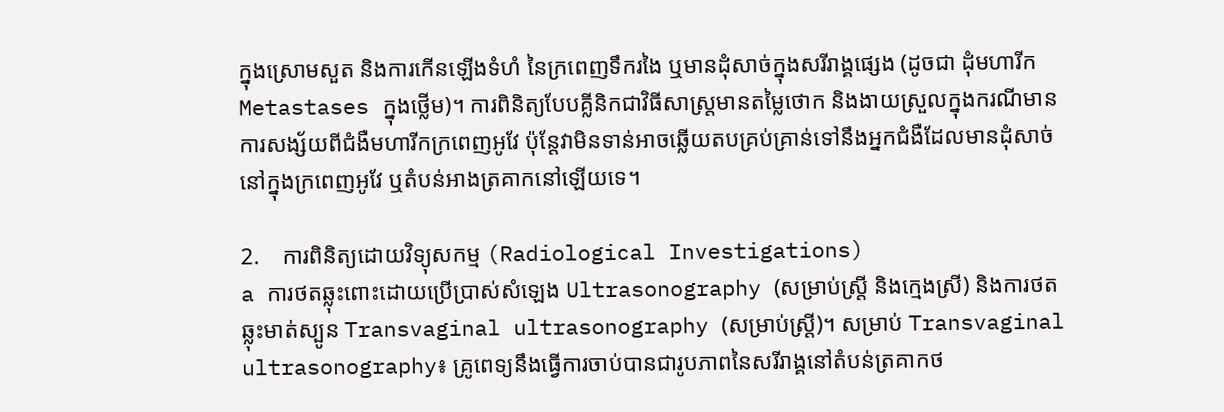ក្នុងស្រោមសួត និងការកើនឡើងទំហំ នៃក្រពេញទឹករងៃ ឬមានដុំសាច់ក្នុងសរីរាង្គផ្សេង (ដូចជា ដុំមហារីក Metastases ក្នុងថ្លើម)។ ការពិនិត្យបែបគ្លីនិកជាវិធីសាស្រ្តមានតមៃ្លថោក និងងាយស្រួលក្នុងករណីមានការសង្ស័យពីជំងឺមហារីកក្រពេញអូវែ ប៉ុន្តែវាមិនទាន់អាចឆ្លើយតបគ្រប់គ្រាន់ទៅនឹងអ្នកជំងឺដែលមានដុំសាច់នៅក្នុងក្រពេញអូវែ ឬតំបន់អាងត្រគាកនៅឡើយទេ។

2.    ការពិនិត្យដោយវិទ្យុសកម្ម (Radiological Investigations)
a ការថតឆ្លុះពោះដោយប្រើប្រាស់សំឡេង Ultrasonography (សម្រាប់ស្រ្តី និងក្មេងស្រី) និងការថតឆ្លុះមាត់ស្បូន Transvaginal ultrasonography (សម្រាប់ស្រ្តី)។ សម្រាប់ Transvaginal ultrasonography៖ គ្រូពេទ្យនឹងធ្វើការចាប់បានជារូបភាពនៃសរីរាង្គនៅតំបន់ត្រគាកថ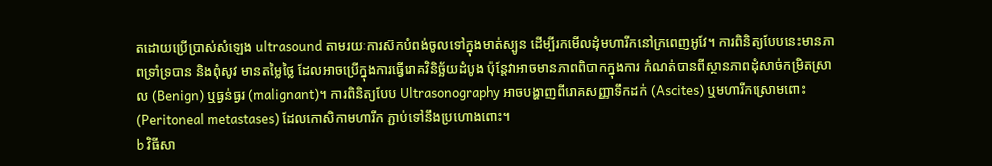តដោយប្រើប្រាស់សំឡេង ultrasound តាមរយៈការស៊កបំពង់ចូលទៅក្នុងមាត់ស្បូន ដើម្បីរកមើលដុំមហារីកនៅក្រពេញអូវែ។ ការពិនិត្យបែបនេះមានភាពទ្រាំទ្របាន និងពុំសូវ មានតម្លៃថ្លៃ ដែលអាចប្រើក្នុងការធ្វើរោគវិនិច្ឆ័យដំបូង ប៉ុន្តែវាអាចមានភាពពិបាកក្នុងការ កំណត់បានពីស្ថានភាពដុំសាច់កម្រិតស្រាល (Benign) ឬធ្ងន់ធ្ងរ (malignant)។ ការពិនិត្យបែប Ultrasonography អាចបង្ហាញពីរោគសញ្ញាទឹកដក់ (Ascites) ឬមហារីកស្រោមពោះ (Peritoneal metastases) ដែលកោសិកាមហារីក ភ្ជាប់ទៅនឹងប្រហោងពោះ។
b វិធីសា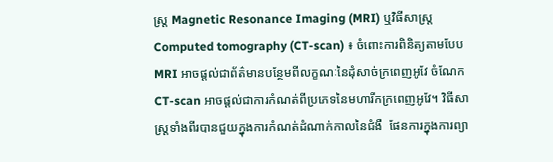ស្រ្ត Magnetic Resonance Imaging (MRI) ឬវិធីសាស្រ្ត Computed tomography (CT-scan) ៖ ចំពោះការពិនិត្យតាមបែប MRI អាចផ្តល់ជាព័ត៌មានបន្ថែមពីលក្ខណៈនៃដុំសាច់ក្រពេញអូវែ ចំណែក CT-scan អាចផ្តល់ជាការកំណត់ពីប្រភេទនៃមហារីកក្រពេញអូវែ។ វិធីសាស្រ្តទាំងពីរបានជួយក្នុងការកំណត់ដំណាក់កាលនៃជំងឺ  ផែនការក្នុងការព្យា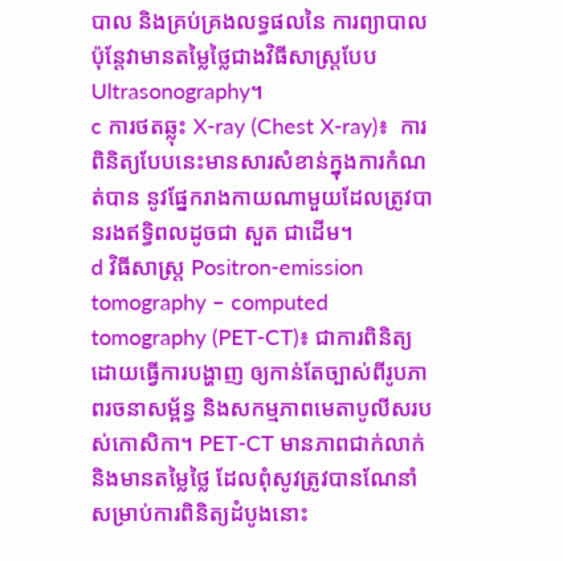បាល និងគ្រប់គ្រងលទ្ធផលនៃ ការព្យាបាល ប៉ុន្តែវាមានតម្លៃថ្លៃជាងវិធីសាស្រ្តបែប Ultrasonography។
c ការថតឆ្លុះ X-ray (Chest X-ray)៖  ការពិនិត្យបែបនេះមានសារសំខាន់ក្នុងការកំណត់បាន នូវផ្នែករាងកាយណាមួយដែលត្រូវបានរងឥទ្ធិពលដូចជា សួត ជាដើម។
d វិធីសាស្រ្ត Positron-emission tomography – computed tomography (PET-CT)៖ ជាការពិនិត្យដោយធ្វើការបង្ហាញ ឲ្យកាន់តែច្បាស់ពីរូបភាពរចនាសម្ព័ន្ធ និងសកម្មភាពមេតាបូលីសរបស់កោសិកា។ PET-CT មានភាពជាក់លាក់ និងមានតម្លៃថ្លៃ ដែលពុំសូវត្រូវបានណែនាំសម្រាប់ការពិនិត្យដំបូងនោះ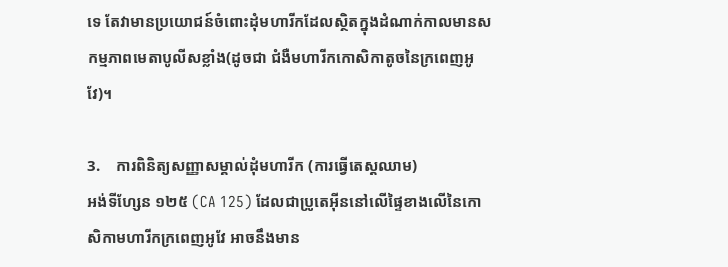ទេ តែវាមានប្រយោជន៍ចំពោះដុំមហារីកដែលស្ថិតក្នុងដំណាក់កាលមានសកម្មភាពមេតាបូលីសខ្លាំង(ដូចជា ជំងឺមហារីកកោសិកាតូចនៃក្រពេញអូវែ)។

3.    ការពិនិត្យសញ្ញាសម្គាល់ដុំមហារីក (ការធ្វើតេស្តឈាម)
អង់ទីហ្សែន ១២៥ (CA 125) ដែលជាប្រូតេអ៊ីននៅលើផ្ទៃខាងលើនៃកោសិកាមហារីកក្រពេញអូវែ អាចនឹងមាន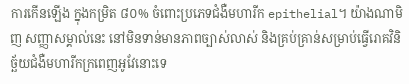ការកើនឡើង ក្នុងកម្រិត ៨០% ចំពោះប្រភេទជំងឺមហារីក epithelial។ យ៉ាងណាមិញ សញ្ញាសម្គាល់នេះ នៅមិនទាន់មានភាពច្បាស់លាស់ និងគ្រប់គ្រាន់សម្រាប់ធ្វើរោគវិនិច្ឆ័យជំងឺមហារីកក្រពេញអូវែនោះទេ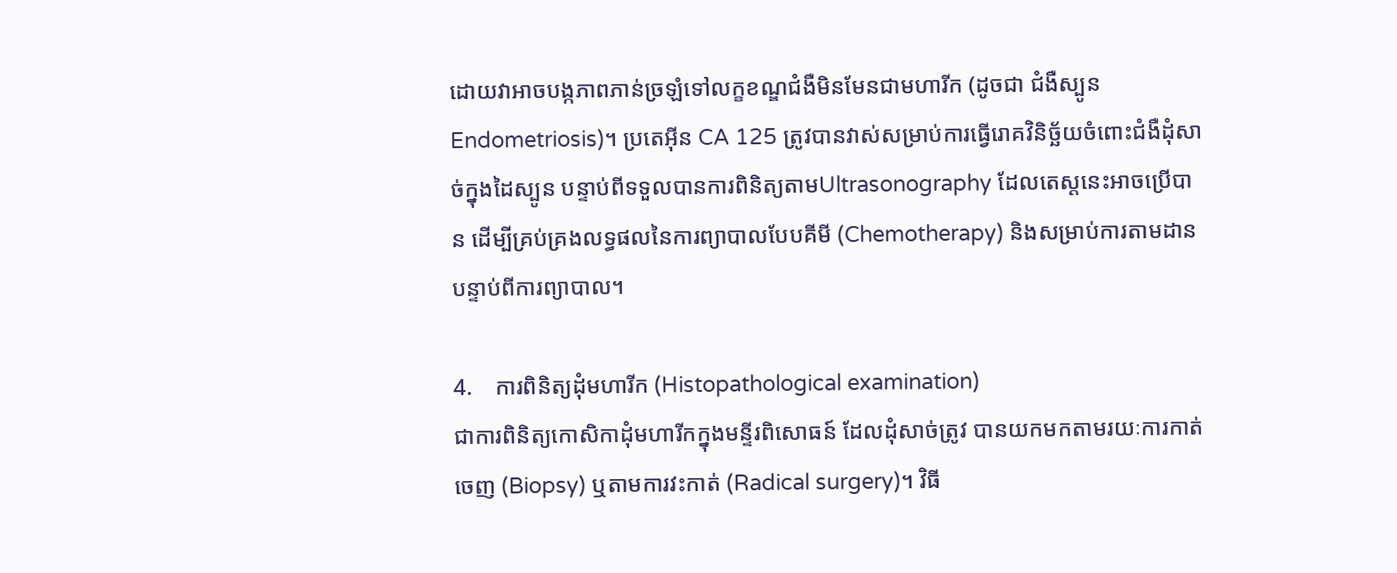ដោយវាអាចបង្កភាពភាន់ច្រឡំទៅលក្ខខណ្ឌជំងឺមិនមែនជាមហារីក (ដូចជា ជំងឺស្បូន Endometriosis)។ ប្រតេអុីន CA 125 ត្រូវបានវាស់សម្រាប់ការធ្វើរោគវិនិច្ឆ័យចំពោះជំងឺដុំសាច់ក្នុងដៃស្បូន បន្ទាប់ពីទទួលបានការពិនិត្យតាមUltrasonography ដែលតេស្តនេះអាចប្រើបាន ដើម្បីគ្រប់គ្រងលទ្ធផលនៃការព្យាបាលបែបគីមី (Chemotherapy) និងសម្រាប់ការតាមដានបន្ទាប់ពីការព្យាបាល។

4.    ការពិនិត្យដុំមហារីក (Histopathological examination)
ជាការពិនិត្យកោសិកាដុំមហារីកក្នុងមន្ទីរពិសោធន៍ ដែលដុំសាច់ត្រូវ បានយកមកតាមរយៈការកាត់ចេញ (Biopsy) ឬតាមការវះកាត់ (Radical surgery)។ វិធី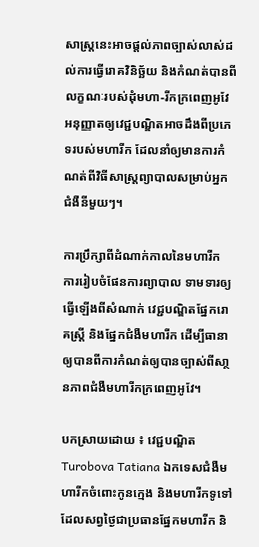សាស្រ្តនេះអាចផ្តល់ភាពច្បាស់លាស់ដល់ការធ្វើរោគវិនិច្ឆ័យ និងកំណត់បានពីលក្ខណៈរបស់ដុំមហា-រីកក្រពេញអូវែ អនុញ្ញាតឲ្យវេជ្ជបណ្ឌិតអាចដឹងពីប្រភេទរបស់មហារីក ដែលនាំឲ្យមានការកំណត់ពីវិធីសាស្រ្តព្យាបាលសម្រាប់អ្នកជំងឺនីមួយៗ។

ការប្រឹក្សាពីដំណាក់កាលនៃមហារីក ការរៀបចំផែនការព្យាបាល ទាមទារឲ្យធ្វើឡើងពីសំណាក់ វេជ្ជបណ្ឌិតផ្នែករោគស្រ្តី និងផ្នែកជំងឺមហារីក ដើម្បីធានាឲ្យបានពីការកំណត់ឲ្យបានច្បាស់ពីសា្ថនភាពជំងឺមហារីកក្រពេញអូវែ។

បកស្រាយដោយ ៖ វេជ្ជបណ្ឌិត Turobova Tatiana ឯកទេសជំងឺមហារីកចំពោះកូនក្មេង និងមហារីកទូទៅ ដែលសព្វថ្ងៃជាប្រធានផ្នែកមហារីក និ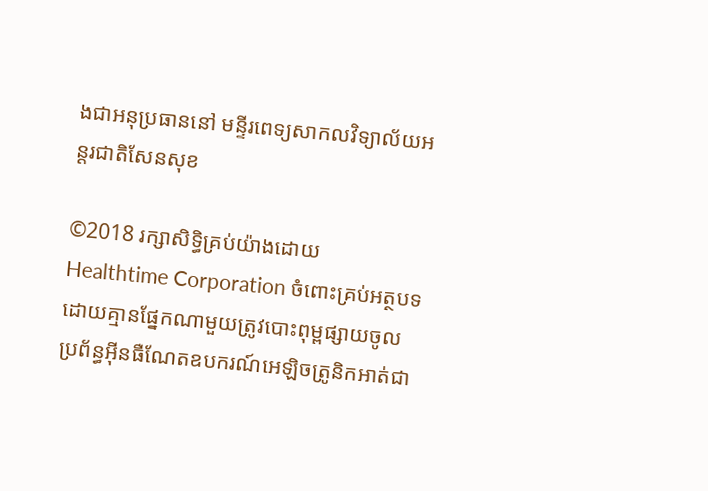ងជាអនុប្រធាននៅ មន្ទីរពេទ្យសាកលវិទ្យាល័យអន្តរជាតិសែនសុខ

©2018 រក្សាសិទ្ធិគ្រប់យ៉ាងដោយ Healthtime Corporation ចំពោះគ្រប់អត្ថបទដោយគ្មានផ្នែកណាមួយត្រូវបោះពុម្ពផ្សាយចូល ប្រព័ន្ធអ៊ីនធឺណែតឧបករណ៍អេឡិចត្រូនិកអាត់ជា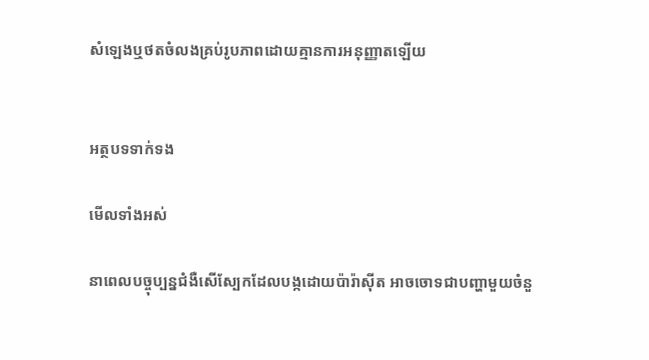សំឡេងឬថតចំលងគ្រប់រូបភាពដោយគ្មានការអនុញ្ញាតឡើយ


អត្ថបទទាក់ទង

មើលទាំងអស់

នាពេលបច្ចុប្បន្នជំងឺសើស្បែកដែលបង្កដោយប៉ារ៉ាស៊ីត អាចចោទជាបញ្ហាមួយចំនួ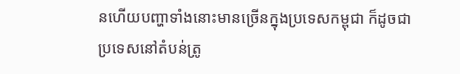នហើយបញ្ហាទាំងនោះមានច្រើនក្នុងប្រទេសកម្ពុជា ក៏ដូចជាប្រទេសនៅតំបន់ត្រូ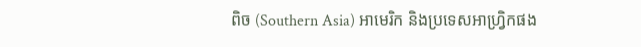ពិច (Southern Asia) អាមេរិក និងប្រទេសអាហ្វ្រិកផង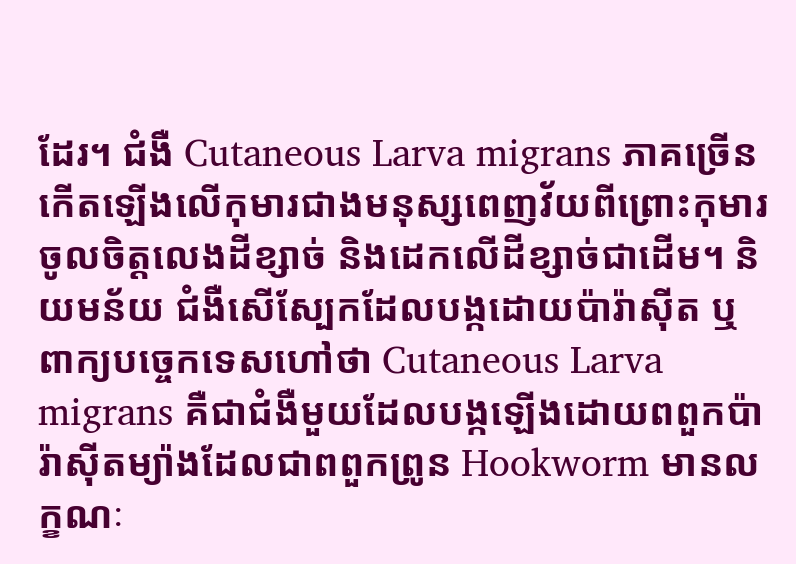ដែរ។ ជំងឺ Cutaneous Larva migrans ភាគច្រើនកើតឡើងលើកុមារជាងមនុស្សពេញវ័យពីព្រោះកុមារចូលចិត្តលេងដីខ្សាច់ និងដេកលើដីខ្សាច់ជាដើម។ និយមន័យ ជំងឺសើស្បែកដែលបង្កដោយប៉ារ៉ាស៊ីត ឬពាក្យបច្ចេកទេសហៅថា Cutaneous Larva migrans គឺជាជំងឺមួយដែលបង្កឡើងដោយពពួកប៉ារ៉ាស៊ីតម្យ៉ាងដែលជាពពួកព្រូន Hookworm មានលក្ខណៈ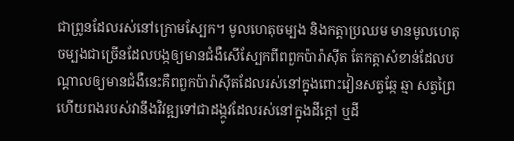ជាព្រូនដែលរស់នៅក្រោមស្បែក។ មូលហេតុចម្បង និងកត្តាប្រឈម មានមូលហេតុចម្បងជាច្រើនដែលបង្កឲ្យមានជំងឺសើស្បែកពីពពួកប៉ារ៉ាស៊ីត តែកត្តាសំខាន់ដែលបណ្តាលឲ្យមានជំងឺនេះគឺពពួកប៉ារ៉ាស៊ីតដែលរស់នៅក្នុងពោះវៀនសត្វឆ្កែ ឆ្មា សត្វព្រៃ ហើយពងរបស់វានឹងវិវឌ្ឍទៅជាដង្កូវដែលរស់នៅក្នុងដីក្តៅ ឬដី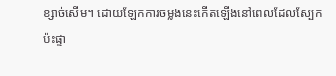ខ្សាច់សើម។ ដោយឡែកការចម្លងនេះកើតឡើងនៅពេលដែលស្បែកប៉ះផ្ទា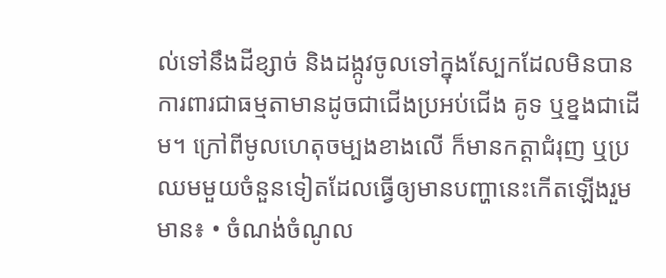ល់ទៅនឹងដីខ្សាច់ និងដង្កូវចូលទៅក្នុងស្បែកដែលមិនបានការពារជាធម្មតាមានដូចជាជើងប្រអប់ជើង គូទ ឬខ្នងជាដើម។ ក្រៅពីមូលហេតុចម្បងខាងលើ ក៏មានកត្តាជំរុញ ឬប្រឈមមួយចំនួនទៀតដែលធ្វើឲ្យមានបញ្ហានេះកើតឡើងរួមមាន៖ • ចំណង់ចំណូល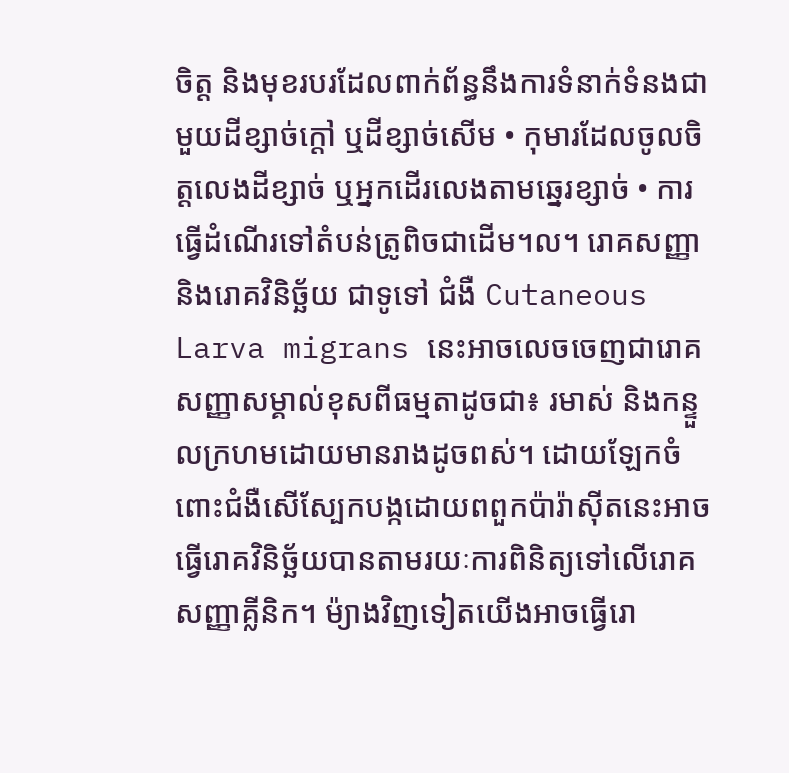ចិត្ត និងមុខរបរដែលពាក់ព័ន្ធនឹងការទំនាក់ទំនងជាមួយដីខ្សាច់ក្តៅ ឬដីខ្សាច់សើម • កុមារដែលចូលចិត្តលេងដីខ្សាច់ ឬអ្នកដើរលេងតាមឆ្នេរខ្សាច់ • ការធ្វើដំណើរទៅតំបន់ត្រូពិចជាដើម។ល។ រោគសញ្ញា និងរោគវិនិច្ឆ័យ ជាទូទៅ ជំងឺ Cutaneous Larva migrans នេះអាចលេចចេញជារោគសញ្ញាសម្គាល់ខុសពីធម្មតាដូចជា៖ រមាស់ និងកន្ទួលក្រហមដោយមានរាងដូចពស់។ ដោយឡែកចំពោះជំងឺសើស្បែកបង្កដោយពពួកប៉ារ៉ាស៊ីតនេះអាចធ្វើរោគវិនិច្ឆ័យបានតាមរយៈការពិនិត្យទៅលើរោគសញ្ញាគ្លីនិក។ ម៉្យាងវិញទៀតយើងអាចធ្វើរោ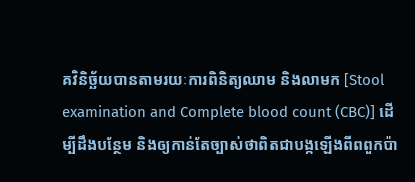គវិនិច្ឆ័យបានតាមរយៈការពិនិត្យឈាម និងលាមក [Stool examination and Complete blood count (CBC)] ដើម្បីដឹងបន្ថែម និងឲ្យកាន់តែច្បាស់ថាពិតជាបង្កឡើងពីពពួកប៉ា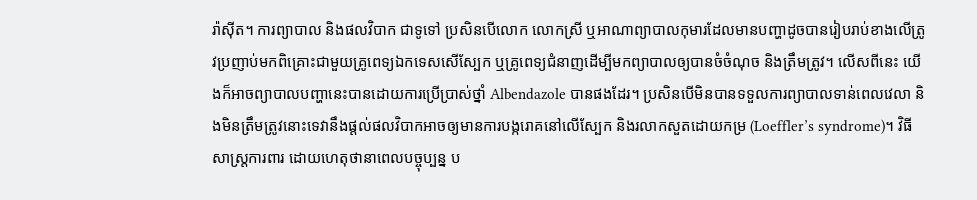រ៉ាស៊ីត។ ការព្យាបាល និងផលវិបាក ជាទូទៅ ប្រសិនបើលោក លោកស្រី ឬអាណាព្យាបាលកុមារដែលមានបញ្ហាដូចបានរៀបរាប់ខាងលើត្រូវប្រញាប់មកពិគ្រោះជាមួយគ្រូពេទ្យឯកទេសសើស្បែក ឬគ្រូពេទ្យជំនាញដើម្បីមកព្យាបាលឲ្យបានចំចំណុច និងត្រឹមត្រូវ។ លើសពីនេះ យើងក៏អាចព្យាបាលបញ្ហានេះបានដោយការប្រើប្រាស់ថ្នាំ Albendazole បានផងដែរ។ ប្រសិនបើមិនបានទទួលការព្យាបាលទាន់ពេលវេលា និងមិនត្រឹមត្រូវនោះទេវានឹងផ្តល់ផលវិបាកអាចឲ្យមានការបង្ករោគនៅលើស្បែក និងរលាកសួតដោយកម្រ (Loeffler’s syndrome)។ វិធីសាស្រ្តការពារ ដោយហេតុថានាពេលបច្ចុប្បន្ន ប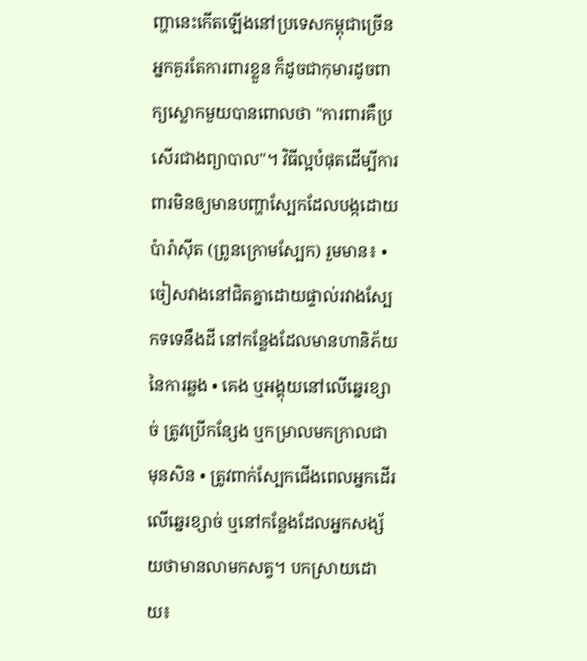ញ្ហានេះកើតឡើងនៅប្រទេសកម្ពុជាច្រើន អ្នកគួរតែការពារខ្លួន ក៏ដូចជាកុមារដូចពាក្យស្លោកមួយបានពោលថា "ការពារគឺប្រសើរជាងព្យាបាល"។ វិធីល្អបំផុតដើម្បីការពារមិនឲ្យមានបញ្ហាស្បែកដែលបង្កដោយប៉ារ៉ាស៊ីត (ព្រូនក្រោមស្បែក) រួមមាន៖ • ចៀសវាងនៅជិតគ្នាដោយផ្ទាល់រវាងស្បែកទទេនឹងដី នៅកន្លែងដែលមានហានិភ័យនៃការឆ្លង • គេង ឬអង្គុយនៅលើឆ្នេរខ្សាច់ ត្រូវប្រើកន្សែង ឬកម្រាលមកក្រាលជាមុនសិន • ត្រូវពាក់ស្បែកជើងពេលអ្នកដើរលើឆ្នេរខ្សាច់ ឬនៅកន្លែងដែលអ្នកសង្ស័យថាមានលាមកសត្វ។ បកស្រាយដោយ៖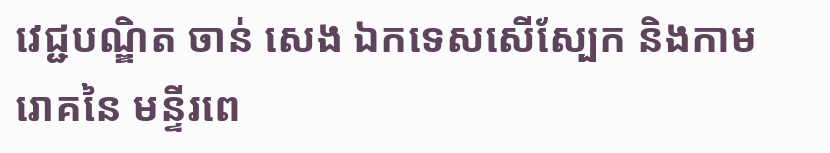វេជ្ជបណ្ឌិត ចាន់ សេង ឯកទេសសើស្បែក និងកាមរោគនៃ មន្ទីរពេ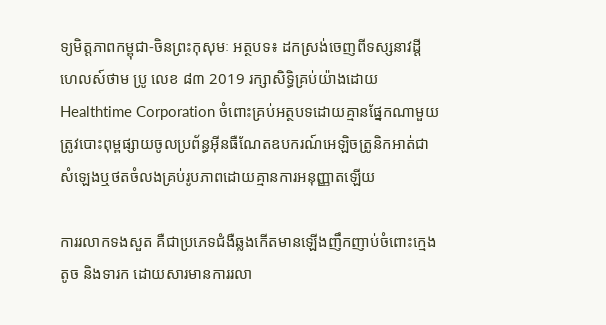ទ្យមិត្តភាពកម្ពុជា-ចិនព្រះកុសុមៈ អត្ថបទ៖ ដកស្រង់ចេញពីទស្សនាវដ្ដី ហេលស៍ថាម ប្រូ លេខ ៨៣ 2019 រក្សាសិទ្ធិគ្រប់យ៉ាងដោយ Healthtime Corporation ចំពោះគ្រប់អត្ថបទដោយគ្មានផ្នែកណាមួយត្រូវបោះពុម្ពផ្សាយចូលប្រព័ន្ធអុីនធឺណែតឧបករណ៍អេឡិចត្រូនិកអាត់ជាសំឡេងឬថតចំលងគ្រប់រូបភាពដោយគ្មានការអនុញ្ញាតឡើយ

ការរលាកទងសួត គឺជាប្រភេទជំងឺឆ្លងកើតមានឡើងញឹកញាប់ចំពោះក្មេងតូច និងទារក ដោយសារមានការរលា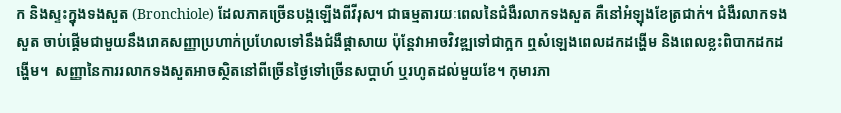ក និងស្ទះក្នុងទងសួត (Bronchiole) ដែលភាគច្រើនបង្កឡើងពីវីរុស។ ជាធម្មតារយៈពេលនៃជំងឺរលាកទងសួត គឺនៅអំឡុងខែត្រជាក់។ ជំងឺរលាកទងសួត ចាប់ផ្តើមជាមួយនឹងរោគសញ្ញាប្រហាក់ប្រហែលទៅនឹងជំងឺផ្តាសាយ ប៉ុន្តែវាអាចវិវឌ្ឍទៅជាក្អក ឮសំឡេងពេលដកដង្ហើម និងពេលខ្លះពិបាកដកដង្ហើម។  សញ្ញានៃការរលាកទងសួតអាចស្ថិតនៅពីច្រើនថ្ងៃទៅច្រើនសប្តាហ៍ ឬរហូតដល់មួយខែ។ កុមារភា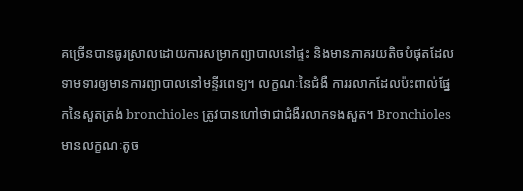គច្រើនបានធូរស្រាលដោយការសម្រាកព្យាបាលនៅផ្ទះ និងមានភាគរយតិចបំផុតដែលទាមទារឲ្យមានការព្យាបាលនៅមន្ទីរពេទ្យ។ លក្ខណៈនៃជំងឺ ការរលាកដែលប៉ះពាល់ផ្នែកនៃសួតត្រង់ bronchioles ត្រូវបានហៅថាជាជំងឺរលាកទងសួត។ Bronchioles មានលក្ខណៈតូច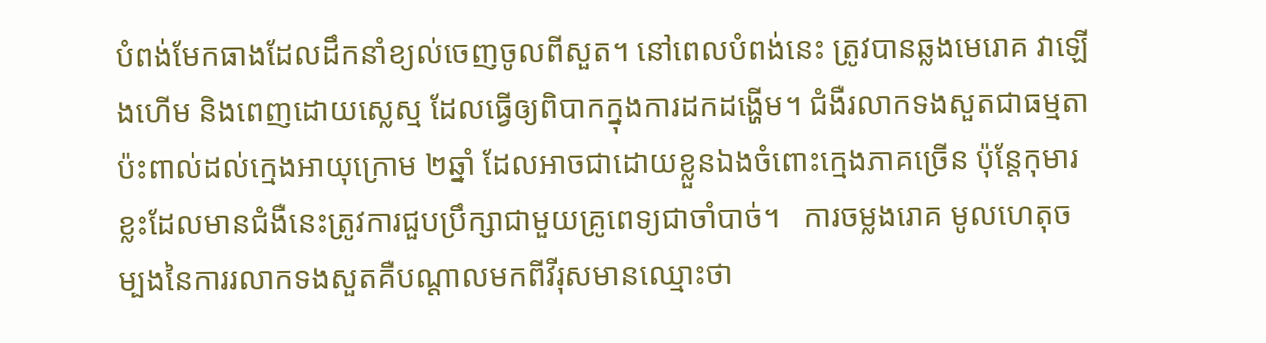បំពង់មែកធាងដែលដឹកនាំខ្យល់ចេញចូលពីសួត។ នៅពេលបំពង់នេះ ត្រូវបានឆ្លងមេរោគ វាឡើងហើម និងពេញដោយស្លេស្ម ដែលធ្វើឲ្យពិបាកក្នុងការដកដង្ហើម។ ជំងឺរលាកទងសួតជាធម្មតាប៉ះពាល់ដល់ក្មេងអាយុក្រោម ២ឆ្នាំ ដែលអាចជាដោយខ្លួនឯងចំពោះក្មេងភាគច្រើន ប៉ុន្តែកុមារខ្លះដែលមានជំងឺនេះត្រូវការជួបប្រឹក្សាជាមួយគ្រូពេទ្យជាចាំបាច់។   ការចម្លងរោគ មូលហេតុចម្បងនៃការរលាកទងសួតគឺបណ្ដាលមកពីវីរុសមានឈ្មោះថា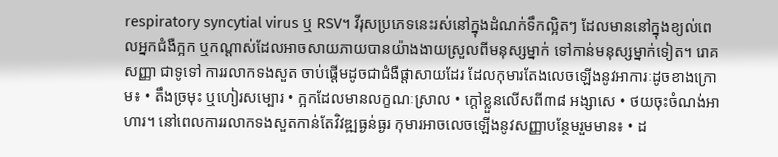respiratory syncytial virus ឬ RSV។ វីរុសប្រភេទនេះរស់នៅក្នុងដំណក់ទឹកល្អិតៗ ដែលមាននៅក្នុងខ្យល់ពេលអ្នកជំងឺក្អក ឬកណ្តាស់ដែលអាចសាយភាយបានយ៉ាងងាយស្រួលពីមនុស្សម្នាក់ ទៅកាន់មនុស្សម្នាក់ទៀត។ រោគសញ្ញា ជាទូទៅ ការរលាកទងសួត ចាប់ផ្តើមដូចជាជំងឺផ្តាសាយដែរ ដែលកុមារតែងលេចឡើងនូវអាការៈដូចខាងក្រោម៖ • តឹងច្រមុះ ឬហៀរសម្បោរ • ក្អកដែលមានលក្ខណៈស្រាល • ក្តៅខ្លួនលើសពី៣៨ អង្សាសេ • ថយចុះចំណង់អាហារ។ នៅពេលការរលាកទងសួតកាន់តែវិវឌ្ឍធ្ងន់ធ្ងរ កុមារអាចលេចឡើងនូវសញ្ញាបន្ថែមរួមមាន៖ • ដ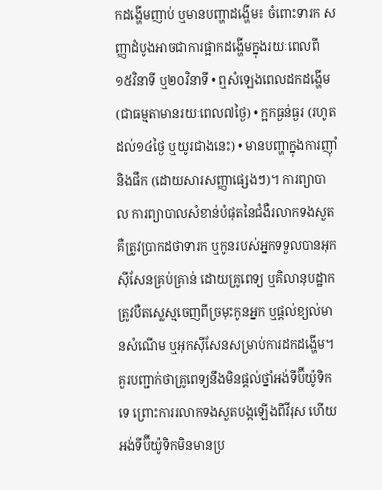កដង្ហើមញាប់ ឬមានបញ្ហាដង្ហើម៖ ចំពោះទារក សញ្ញាដំបូងអាចជាការផ្អាកដង្ហើមក្នុងរយៈពេលពី ១៥វិនាទី ឬ២០វិនាទី • ឮសំឡេងពេលដកដង្ហើម (ជាធម្មតាមានរយៈពេល៧ថ្ងៃ) • ក្អកធ្ងន់ធ្ងរ (រហូតដល់១៤ថ្ងៃ ឬយូរជាងនេះ) • មានបញ្ហាក្នុងការញ៉ាំ និងផឹក (ដោយសារសញ្ញាផ្សេងៗ)។ ការព្យាបាល ការព្យាបាលសំខាន់បំផុតនៃជំងឺរលាកទងសួត គឺត្រូវប្រាកដថាទារក ឬកូនរបស់អ្នកទទួលបានអុកស៊ីសែនគ្រប់គ្រាន់ ដោយគ្រូពេទ្យ ឬគិលានុបដ្ឋាកត្រូវបឺតស្លេស្មចេញពីច្រមុះកូនអ្នក ឬផ្តល់ខ្យល់មានសំណើម ឬអុកស៊ីសែនសម្រាប់ការដកដង្ហើម។ គួរបញ្ជាក់ថាគ្រូពេទ្យនឹងមិនផ្តល់ថ្នាំអង់ទីប៊ីយ៉ូទិកទេ ព្រោះការរលាកទងសួតបង្កឡើងពីវីរុស ហើយអង់ទីប៊ីយ៉ូទិកមិនមានប្រ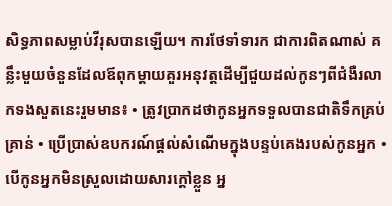សិទ្ធភាពសម្លាប់វីរុសបានឡើយ។ ការថែទាំទារក ជាការពិតណាស់ គន្លឹះមួយចំនួនដែលឪពុកម្តាយគួរអនុវត្តដើម្បីជួយដល់កូនៗពីជំងឺរលាកទងសួតនេះរួមមាន៖ • ត្រូវប្រាកដថាកូនអ្នកទទួលបានជាតិទឹកគ្រប់គ្រាន់ • ប្រើប្រាស់ឧបករណ៍ផ្តល់សំណើមក្នុងបន្ទប់គេងរបស់កូនអ្នក • បើកូនអ្នកមិនស្រួលដោយសារក្តៅខ្លួន អ្ន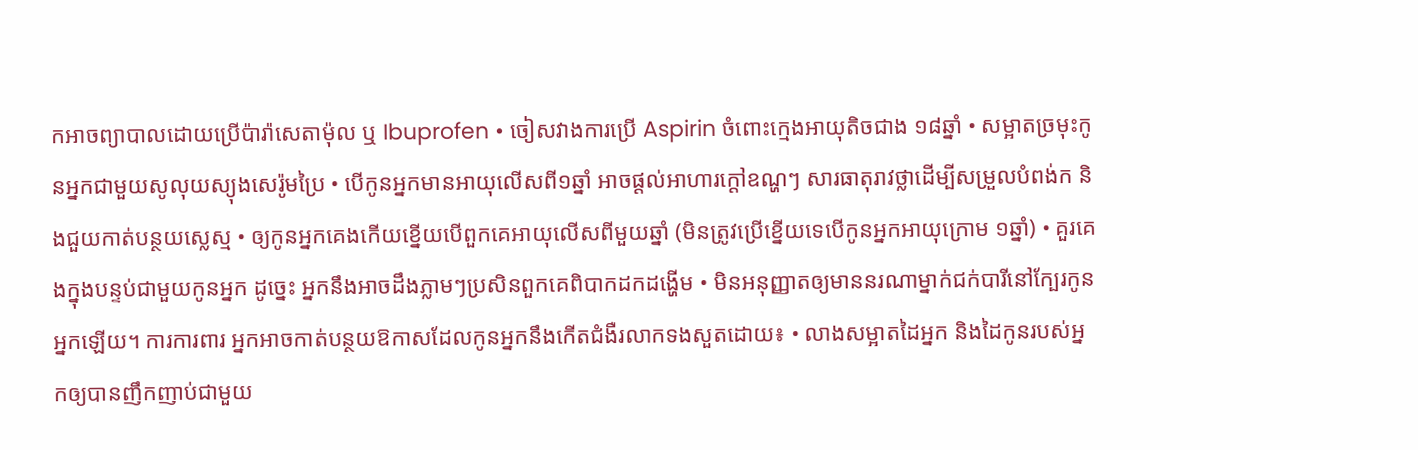កអាចព្យាបាលដោយប្រើប៉ារ៉ាសេតាម៉ុល ឬ Ibuprofen • ចៀសវាងការប្រើ Aspirin ចំពោះក្មេងអាយុតិចជាង ១៨ឆ្នាំ • សម្អាតច្រមុះកូនអ្នកជាមួយសូលុយស្យុងសេរ៉ូមប្រៃ • បើកូនអ្នកមានអាយុលើសពី១ឆ្នាំ អាចផ្តល់អាហារក្តៅឧណ្ហៗ សារធាតុរាវថ្លាដើម្បីសម្រួលបំពង់ក និងជួយកាត់បន្ថយស្លេស្ម • ឲ្យកូនអ្នកគេងកើយខ្នើយបើពួកគេអាយុលើសពីមួយឆ្នាំ (មិនត្រូវប្រើខ្នើយទេបើកូនអ្នកអាយុក្រោម ១ឆ្នាំ) • គួរគេងក្នុងបន្ទប់ជាមួយកូនអ្នក ដូច្នេះ អ្នកនឹងអាចដឹងភ្លាមៗប្រសិនពួកគេពិបាកដកដង្ហើម • មិនអនុញ្ញាតឲ្យមាននរណាម្នាក់ជក់បារីនៅក្បែរកូនអ្នកឡើយ។ ការការពារ អ្នកអាចកាត់បន្ថយឱកាសដែលកូនអ្នកនឹងកើតជំងឺរលាកទងសួតដោយ៖ • លាងសម្អាតដៃអ្នក និងដៃកូនរបស់អ្នកឲ្យបានញឹកញាប់ជាមួយ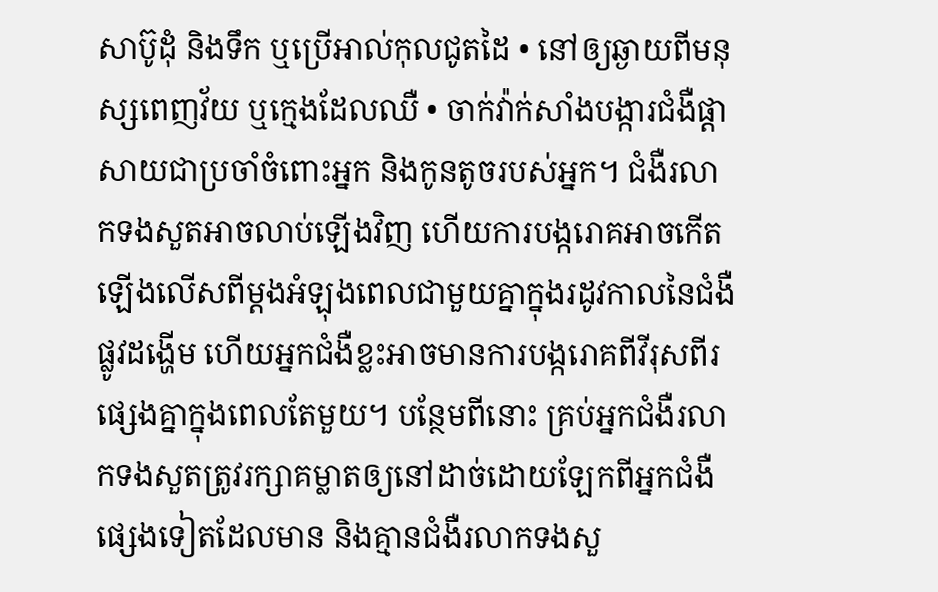សាប៊ូដុំ និងទឹក ឬប្រើអាល់កុលជូតដៃ • នៅឲ្យឆ្ងាយពីមនុស្សពេញវ័យ ឬក្មេងដែលឈឺ • ចាក់វ៉ាក់សាំងបង្ការជំងឺផ្តាសាយជាប្រចាំចំពោះអ្នក និងកូនតូចរបស់អ្នក។ ជំងឺរលាកទងសួតអាចលាប់ឡើងវិញ ហើយការបង្ករោគអាចកើតឡើងលើសពីម្តងអំឡុងពេលជាមួយគ្នាក្នុងរដូវកាលនៃជំងឺផ្លូវដង្ហើម ហើយអ្នកជំងឺខ្លះអាចមានការបង្ករោគពីវីរុសពីរផ្សេងគ្នាក្នុងពេលតែមួយ។ បន្ថែមពីនោះ គ្រប់អ្នកជំងឺរលាកទងសួតត្រូវរក្សាគម្លាតឲ្យនៅដាច់ដោយឡែកពីអ្នកជំងឺផ្សេងទៀតដែលមាន និងគ្មានជំងឺរលាកទងសួ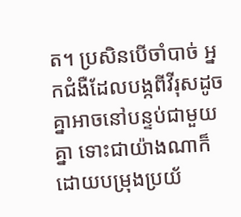ត។ ប្រសិនបើចាំបាច់ អ្នកជំងឺដែលបង្កពីវីរុសដូចគ្នាអាចនៅបន្ទប់ជាមួយគ្នា ទោះជាយ៉ាងណាក៏ដោយបម្រុងប្រយ័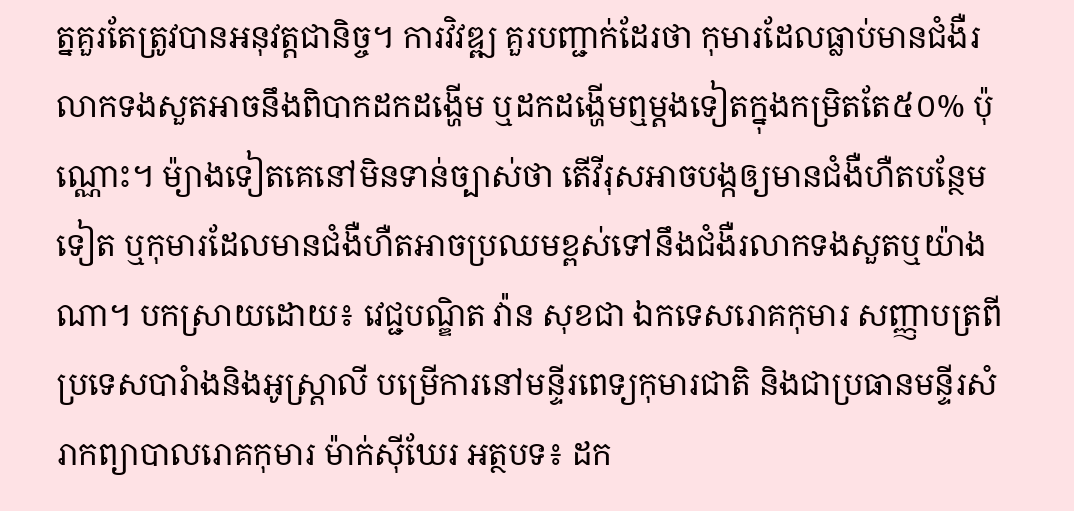ត្នគួរតែត្រូវបានអនុវត្តជានិច្ច។ ការវិវឌ្ឍ គួរបញ្ជាក់ដែរថា កុមារដែលធ្លាប់មានជំងឺរលាកទងសួតអាចនឹងពិបាកដកដង្ហើម ឬដកដង្ហើមឮម្តងទៀតក្នុងកម្រិតតែ៥០% ប៉ុណ្ណោះ។ ម៉្យាងទៀតគេនៅមិនទាន់ច្បាស់ថា តើវីរុសអាចបង្កឲ្យមានជំងឺហឺតបន្ថែមទៀត ឬកុមារដែលមានជំងឺហឺតអាចប្រឈមខ្ពស់ទៅនឹងជំងឺរលាកទងសួតឬយ៉ាងណា។ បកស្រាយដោយ៖ វេជ្ជបណ្ឌិត វ៉ាន សុខជា ឯកទេសរោគកុមារ សញ្ញាបត្រពីប្រទេសបារំាងនិងអូស្ត្រាលី បម្រើការនៅមន្ទីរពេទ្យកុមារជាតិ និងជាប្រធានមន្ទីរសំរាកព្យាបាលរោគកុមារ ម៉ាក់ស៊ីឃែរ អត្ថបទ៖ ដក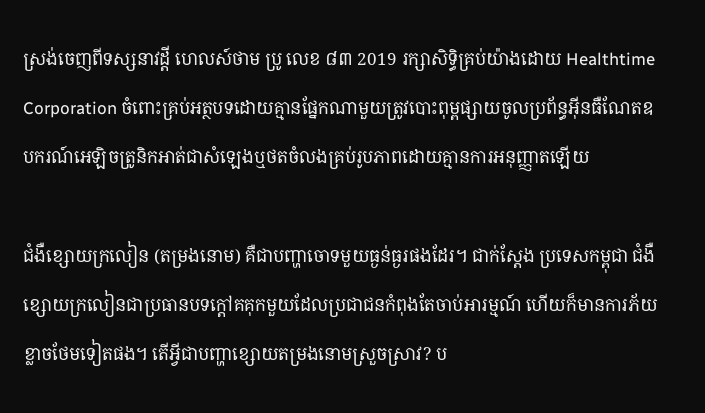ស្រង់ចេញពីទស្សនាវដ្ដី ហេលស៍ថាម ប្រូ លេខ ៨៣ 2019 រក្សាសិទ្ធិគ្រប់យ៉ាងដោយ Healthtime Corporation ចំពោះគ្រប់អត្ថបទដោយគ្មានផ្នែកណាមួយត្រូវបោះពុម្ពផ្សាយចូលប្រព័ន្ធអុីនធឺណែតឧបករណ៍អេឡិចត្រូនិកអាត់ជាសំឡេងឬថតចំលងគ្រប់រូបភាពដោយគ្មានការអនុញ្ញាតឡើយ

ជំងឺខ្សោយក្រលៀន (តម្រងនោម) គឺជាបញ្ហាចោទមួយធ្ងន់ធ្ងរផងដែរ។ ជាក់ស្តែង ប្រទេសកម្ពុជា ជំងឺខ្សោយក្រលៀនជាប្រធានបទក្តៅគគុកមួយដែលប្រជាជនកំពុងតែចាប់អារម្មណ៍ ហើយក៏មានការភ័យខ្លាចថែមទៀតផង។ តើអ្វីជាបញ្ហាខ្សោយតម្រងនោមស្រួចស្រាវ? ប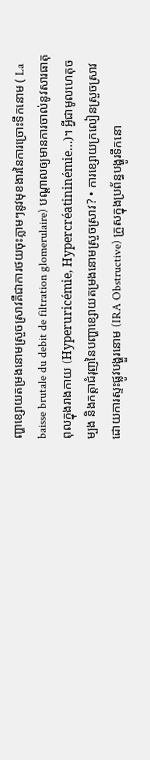ញ្ហាខ្សោយតម្រងនោមស្រួចស្រាវគឺជាការថយចុះភ្លាមៗនូវមុខងារនៃការច្រោះទឹកនោម ( La baisse brutale du debit de filtration glomerulaire) បណ្តាលឲ្យមានការចាល់នូវសារធាតុពុលក្នុងរាងកាយ (Hyperuricémie, Hypercréatininémie…)។ អ្វីជាមូលហេតុចម្បង និងកត្តាជំរុញនៃបញ្ហាខ្សោយតម្រងនោមស្រួចស្រាវ? • ការខ្សោយក្រលៀនស្រួចស្រាវដោយការស្ទះផ្លូវបង្ហួរនោម (IRA Obstructive) ក្រួសក្នុងប្រព័ន្ធបង្ហូរទឹកនោ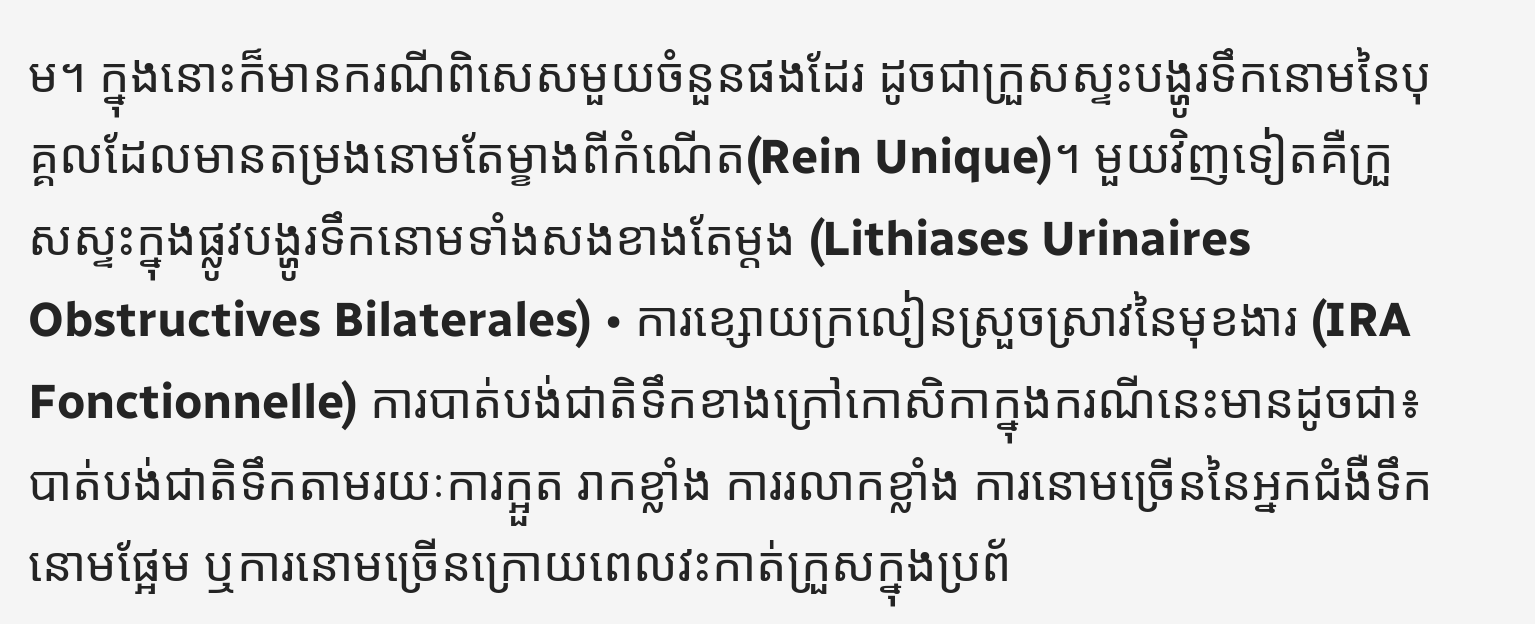ម។ ក្នុងនោះក៏មានករណីពិសេសមួយចំនួនផងដែរ ដូចជាក្រួសស្ទះបង្ហូរទឹកនោមនៃបុគ្គលដែលមានតម្រងនោមតែម្ខាងពីកំណើត(Rein Unique)។ មួយវិញទៀតគឺក្រួសស្ទះក្នុងផ្លូវបង្ហូរទឹកនោមទាំងសងខាងតែម្តង (Lithiases Urinaires Obstructives Bilaterales) • ការខ្សោយក្រលៀនស្រួចស្រាវនៃមុខងារ (IRA Fonctionnelle) ការបាត់បង់ជាតិទឹកខាងក្រៅកោសិកាក្នុងករណីនេះមានដូចជា៖ បាត់បង់ជាតិទឹកតាមរយៈការក្អួត រាកខ្លាំង ការរលាកខ្លាំង ការនោមច្រើននៃអ្នកជំងឺទឹកនោមផ្អែម ឬការនោមច្រើនក្រោយពេលវះកាត់ក្រួសក្នុងប្រព័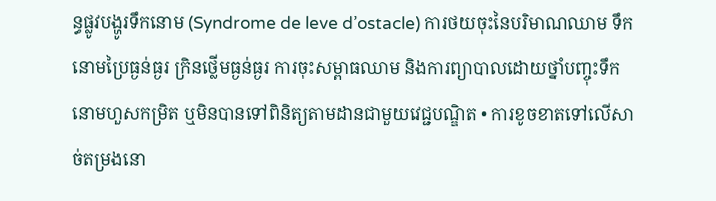ន្ធផ្លូវបង្ហូរទឹកនោម (Syndrome de leve d’ostacle) ការថយចុះនៃបរិមាណឈាម ទឹកនោមប្រៃធ្ងន់ធ្ងរ ក្រិនថ្លើមធ្ងន់ធ្ងរ ការចុះសម្ពាធឈាម និងការព្យាបាលដោយថ្នាំបញ្ចុះទឹកនោមហួសកម្រិត ឬមិនបានទៅពិនិត្យតាមដានជាមួយវេជ្ជបណ្ឌិត • ការខូចខាតទៅលើសាច់តម្រងនោ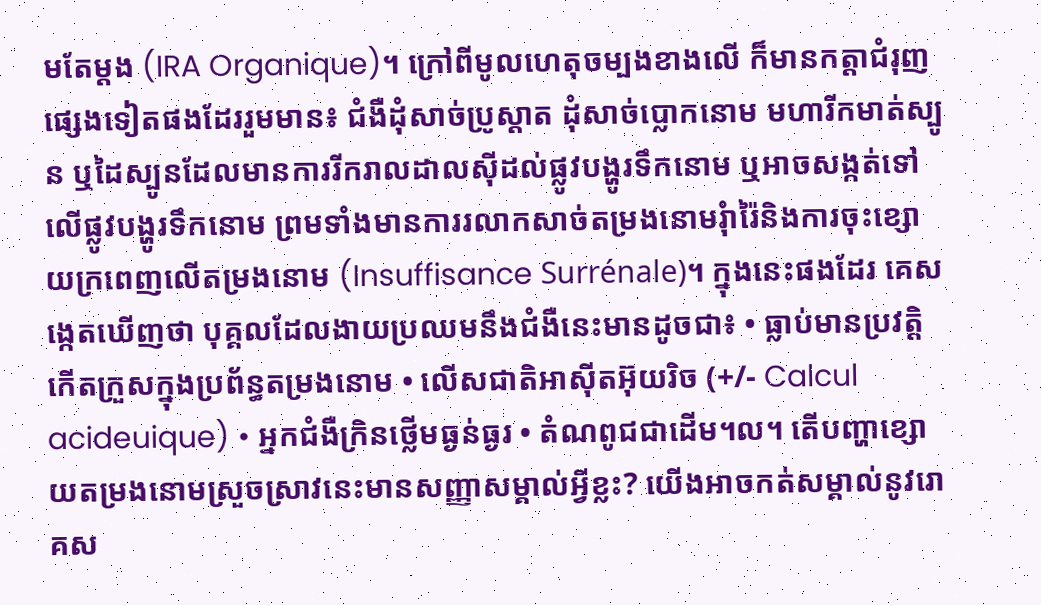មតែម្តង (IRA Organique)។ ក្រៅពីមូលហេតុចម្បងខាងលើ ក៏មានកត្តាជំរុញផ្សេងទៀតផងដែររួមមាន៖ ជំងឺដុំសាច់ប្រូស្តាត ដុំសាច់ប្លោកនោម មហារីកមាត់ស្បូន ឬដៃស្បូនដែលមានការរីករាលដាលស៊ីដល់ផ្លូវបង្ហូរទឹកនោម ឬអាចសង្កត់ទៅលើផ្លូវបង្ហូរទឹកនោម ព្រមទាំងមានការរលាកសាច់តម្រងនោមរុំារ៉ៃនិងការចុះខ្សោយក្រពេញលើតម្រងនោម (Insuffisance Surrénale)។ ក្នុងនេះផងដែរ គេសង្កេតឃើញថា បុគ្គលដែលងាយប្រឈមនឹងជំងឺនេះមានដូចជា៖ • ធ្លាប់មានប្រវត្តិកើតក្រួសក្នុងប្រព័ន្ធតម្រងនោម • លើសជាតិអាស៊ីតអ៊ុយរិច (+/- Calcul acideuique) • អ្នកជំងឺក្រិនថ្លើមធ្ងន់ធ្ងរ • តំណពូជជាដើម។ល។ តើបញ្ហាខ្សោយតម្រងនោមស្រួចស្រាវនេះមានសញ្ញាសម្គាល់អ្វីខ្លះ? យើងអាចកត់សម្គាល់នូវរោគស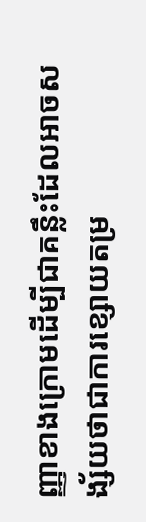ញ្ញាខាងក្រោមដើម្បីជាគន្លឹះដែលអាចសង្ស័យថាជាការខ្សោយតម្រ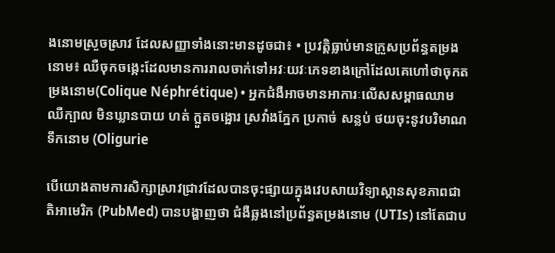ងនោមស្រួចស្រាវ ដែលសញ្ញាទាំងនោះមានដូចជា៖ • ប្រវត្តិធ្លាប់មានក្រួសប្រព័ន្ធតម្រងនោម៖ ឈឺចុកចង្កេះដែលមានការរាលចាក់ទៅអវៈយវៈភេទខាងក្រៅដែលគេហៅថាចុកតម្រងនោម(Colique Néphrétique) • អ្នកជំងឺអាចមានអាការៈលើសសម្ពាធឈាមឈឺក្បាល មិនឃ្លានបាយ ហត់ ក្អួតចង្អោរ ស្រវាំងភ្នែក ប្រកាច់ សន្លប់ ថយចុះនូវបរិមាណទឹកនោម (Oligurie

បើយោងតាមការសិក្សាស្រាវជ្រាវដែលបានចុះផ្សាយក្នុងវេបសាយវិទ្យាស្ថានសុខភាពជាតិអាមេរិក (PubMed) បានបង្ហាញថា ជំងឺឆ្លងនៅប្រព័ន្ធតម្រងនោម (UTIs) នៅតែជាប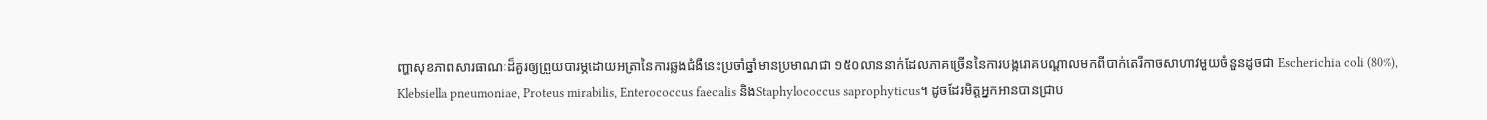ញ្ហាសុខភាពសារធាណៈដ៏គួរឲ្យព្រួយបារម្ភដោយអត្រានៃការឆ្លងជំងឺនេះប្រចាំឆ្នាំមានប្រមាណជា ១៥០លាននាក់ដែលភាគច្រើននៃការបង្ករោគបណ្តាលមកពីបាក់តេរីកាចសាហាវមួយចំនួនដូចជា Escherichia coli (80%), Klebsiella pneumoniae, Proteus mirabilis, Enterococcus faecalis និងStaphylococcus saprophyticus។ ដូចដែរមិត្តអ្នកអានបានជ្រាប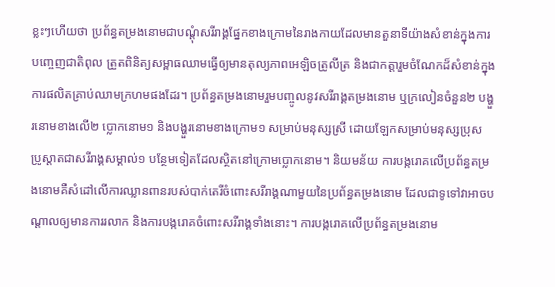ខ្លះៗហើយថា ប្រព័ន្ធតម្រងនោមជាបណ្តុំសរីរាង្គផ្នែកខាងក្រោមនៃរាងកាយដែលមានតួនាទីយ៉ាងសំខាន់ក្នុងការបញ្ចេញជាតិពុល ត្រួតពិនិត្យសម្ពាធឈាមធ្វើឲ្យមានតុល្យភាពអេឡិចត្រូលីត្រ និងជាកត្តារួមចំណែកដ៏សំខាន់ក្នុងការផលិតគ្រាប់ឈាមក្រហមផងដែរ។ ប្រព័ន្ធតម្រងនោមរួមបញ្ចូលនូវសរីរាង្គតម្រងនោម ឬក្រលៀនចំនួន២ បង្ហួរនោមខាងលើ២ ប្លោកនោម១ និងបង្ហួរនោមខាងក្រោម១ សម្រាប់មនុស្សស្រី ដោយឡែកសម្រាប់មនុស្សប្រុស ប្រូស្តាតជាសរីរាង្គសម្គាល់១ បន្ថែមទៀតដែលស្ថិតនៅក្រោមប្លោកនោម។ និយមន័យ ការបង្ករោគលើប្រព័ន្ធតម្រងនោមគឺសំដៅលើការឈ្លានពានរបស់បាក់តេរីចំពោះសរីរាង្គណាមួយនៃប្រព័ន្ធតម្រងនោម ដែលជាទូទៅវាអាចបណ្តាលឲ្យមានការរលាក និងការបង្ករោគចំពោះសរីរាង្គទាំងនោះ។ ការបង្ករោគលើប្រព័ន្ធតម្រងនោម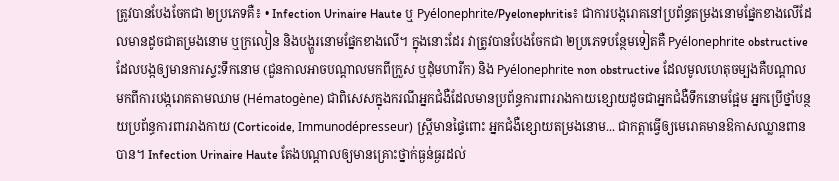ត្រូវបានបែងចែកជា ២ប្រភេទគឺ៖ • Infection Urinaire Haute ឬ Pyélonephrite/Pyelonephritis៖ ជាការបង្ករោគនៅប្រព័ន្ធតម្រងនោមផ្នែកខាងលើដែលមានដូចជាតម្រងនោម ឬក្រលៀន និងបង្ហួរនោមផ្នែកខាងលើ។ ក្នុងនោះដែរ វាត្រូវបានបែងចែកជា ២ប្រភេទបន្ថែមទៀតគឺ Pyélonephrite obstructive ដែលបង្កឲ្យមានការស្ទះទឹកនោម (ជួនកាលអាចបណ្តាលមកពីក្រួស ឬដុំមហារីក) និង Pyélonephrite non obstructive ដែលមូលហេតុចម្បងគឺបណ្តាលមកពីការបង្ករោគតាមឈាម (Hématogène) ជាពិសេសក្នុងករណីអ្នកជំងឺដែលមានប្រព័ន្ធការពាររាងកាយខ្សោយដូចជាអ្នកជំងឺទឹកនោមផ្អែម អ្នកប្រើថ្នាំបន្ថយប្រព័ន្ធការពាររាងកាយ (Corticoide, Immunodépresseur) ស្រ្ដីមានផ្ទៃពោះ អ្នកជំងឺខ្សោយតម្រងនោម... ជាកត្តាធ្វើឲ្យមេរោគមានឱកាសឈ្លានពានបាន។ Infection Urinaire Haute តែងបណ្តាលឲ្យមានគ្រោះថ្នាក់ធ្ងន់ធ្ងរដល់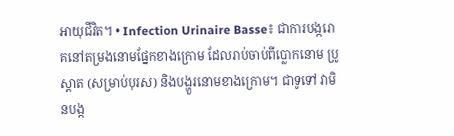អាយុជីវិត។ • Infection Urinaire Basse៖ ជាការបង្ករោគនៅតម្រងនោមផ្នែកខាងក្រោម ដែលរាប់ចាប់ពីប្លោកនោម ប្រូស្តាត (សម្រាប់បុរស) និងបង្ហួរនោមខាងក្រោម។ ជាទូទៅ វាមិនបង្ក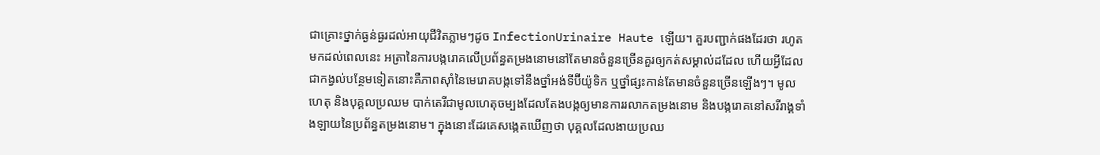ជាគ្រោះថ្នាក់ធ្ងន់ធ្ងរដល់អាយុជីវិតភ្លាមៗដូច InfectionUrinaire Haute ឡើយ។ គួរបញ្ជាក់ផងដែរថា រហូតមកដល់ពេលនេះ អត្រានៃការបង្ករោគលើប្រព័ន្ធតម្រងនោមនៅតែមានចំនួនច្រើនគួរឲ្យកត់សម្គាល់ដដែល ហើយអ្វីដែលជាកង្វល់បន្ថែមទៀតនោះគឺភាពស៊ាំនៃមេរោគបង្កទៅនឹងថ្នាំអង់ទីប៊ីយ៉ូទិក ឬថ្នាំផ្សះកាន់តែមានចំនួនច្រើនឡើងៗ។ មូលហេតុ និងបុគ្គលប្រឈម បាក់តេរីជាមូលហេតុចម្បងដែលតែងបង្កឲ្យមានការរលាកតម្រងនោម និងបង្ករោគនៅសរីរាង្គទាំងឡាយនៃប្រព័ន្ធតម្រងនោម។ ក្នុងនោះដែរគេសង្កេតឃើញថា បុគ្គលដែលងាយប្រឈ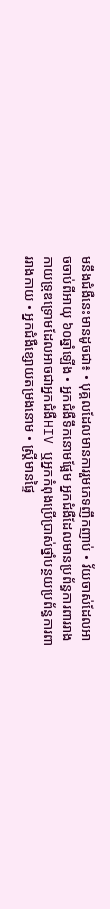មនឹងជំងឺនេះមានដូចជា៖ • បុគ្គលដែលមានការរួមភេទញឹកញាប់ • វ័យចាស់ដែលអាចចាប់ពីអាយុ ៦០ឆ្នាំឡើង • អ្នកជំងឺទឹកនោមផ្អែម អ្នកជំងឺដែលមានប្រព័ន្ធការពាររាងកាយទ្រុឌទ្រោមដែលអាចជាអ្នកជំងឺHIV ឬអ្នកកំពុងប្រើប្រាស់ថ្នាំបន្ថយប្រព័ន្ធការពាររាងកាយ • អ្នកជំងឺខ្សោយតម្រងនោម • ស្រ្ដីមានផ្ទៃ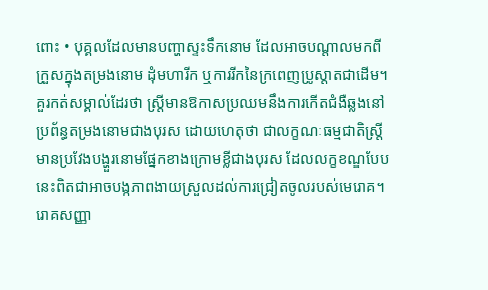ពោះ • បុគ្គលដែលមានបញ្ហាស្ទះទឹកនោម ដែលអាចបណ្តាលមកពីក្រួសក្នុងតម្រងនោម ដុំមហារីក ឬការរីកនៃក្រពេញប្រូស្តាតជាដើម។  គួរកត់សម្គាល់ដែរថា ស្ត្រីមានឱកាសប្រឈមនឹងការកើតជំងឺឆ្លងនៅប្រព័ន្ធតម្រងនោមជាងបុរស ដោយហេតុថា ជាលក្ខណៈធម្មជាតិស្ត្រីមានប្រវែងបង្ហួរនោមផ្នែកខាងក្រោមខ្លីជាងបុរស ដែលលក្ខខណ្ឌបែបនេះពិតជាអាចបង្កភាពងាយស្រួលដល់ការជ្រៀតចូលរបស់មេរោគ។ រោគសញ្ញា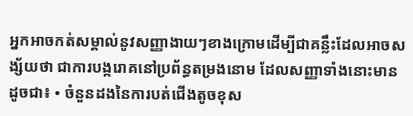អ្នកអាចកត់សម្គាល់នូវសញ្ញាងាយៗខាងក្រោមដើម្បីជាគន្លឹះដែលអាចសង្ស័យថា ជាការបង្ករោគនៅប្រព័ន្ធតម្រងនោម ដែលសញ្ញាទាំងនោះមានដូចជា៖ • ចំនួនដងនៃការបត់ជើងតូចខុស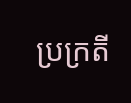ប្រក្រតី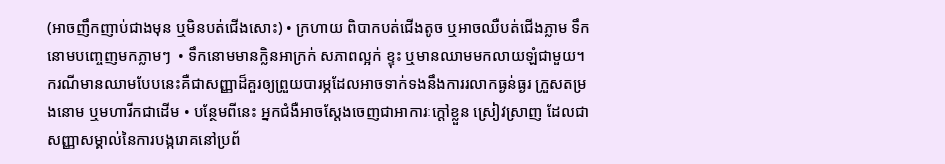(អាចញឹកញាប់ជាងមុន ឬមិនបត់ជើងសោះ) • ក្រហាយ ពិបាកបត់ជើងតូច ឬអាចឈឺបត់ជើងភ្លាម ទឹកនោមបញ្ចេញមកភ្លាមៗ  • ទឹកនោមមានក្លិនអាក្រក់ សភាពល្អក់ ខ្ទុះ ឬមានឈាមមកលាយឡំជាមួយ។ ករណីមានឈាមបែបនេះគឺជាសញ្ញាដ៏គួរឲ្យព្រួយបារម្ភដែលអាចទាក់ទងនឹងការរលាកធ្ងន់ធ្ងរ ក្រួសតម្រងនោម ឬមហារីកជាដើម • បន្ថែមពីនេះ អ្នកជំងឺអាចស្តែងចេញជាអាការៈក្តៅខ្លួន ស្រៀវស្រាញ ដែលជាសញ្ញាសម្គាល់នៃការបង្ករោគនៅប្រព័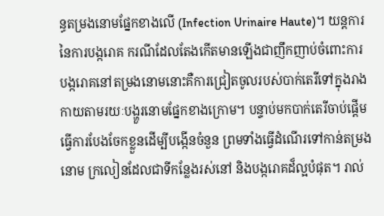ន្ធតម្រងនោមផ្នែកខាងលើ (Infection Urinaire Haute)។ យន្តការនៃការបង្ករោគ ករណីដែលតែងកើតមានឡើងជាញឹកញាប់ចំពោះការបង្ករោគនៅតម្រងនោមនោះគឺការជ្រៀតចូលរបស់បាក់តេរីទៅក្នុងរាងកាយតាមរយៈបង្ហួរនោមផ្នែកខាងក្រោម។ បន្ទាប់មកបាក់តេរីចាប់ផ្តើមធ្វើការបែងចែកខ្លួនដើម្បីបង្កើនចំនួន ព្រមទាំងធ្វើដំណើរទៅកាន់តម្រងនោម ក្រលៀនដែលជាទីកន្លែងរស់នៅ និងបង្ករោគដ៏ល្អបំផុត។ រាល់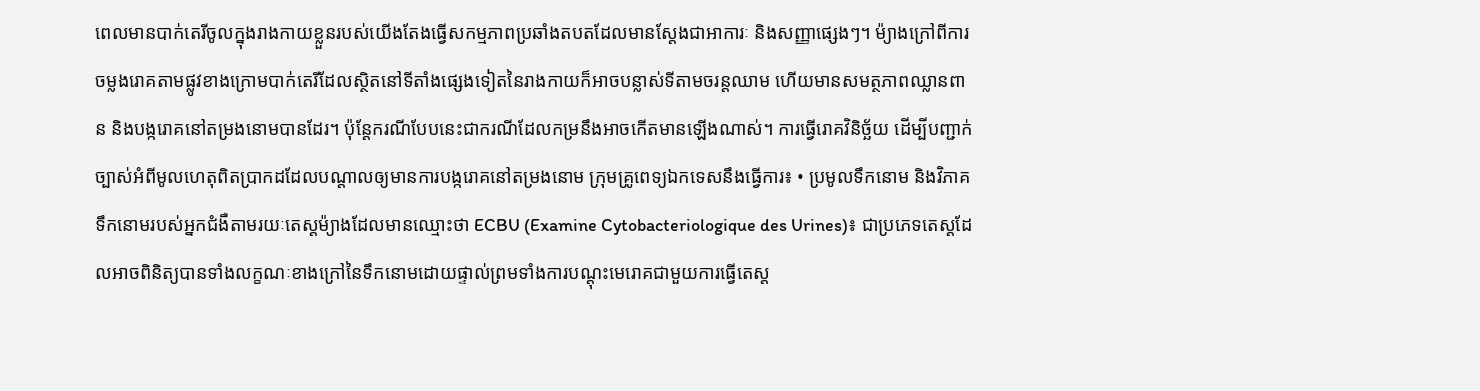ពេលមានបាក់តេរីចូលក្នុងរាងកាយខ្លួនរបស់យើងតែងធ្វើសកម្មភាពប្រឆាំងតបតដែលមានស្តែងជាអាការៈ និងសញ្ញាផ្សេងៗ។ ម៉្យាងក្រៅពីការចម្លងរោគតាមផ្លូវខាងក្រោមបាក់តេរីដែលស្ថិតនៅទីតាំងផ្សេងទៀតនៃរាងកាយក៏អាចបន្លាស់ទីតាមចរន្តឈាម ហើយមានសមត្ថភាពឈ្លានពាន និងបង្ករោគនៅតម្រងនោមបានដែរ។ ប៉ុន្តែករណីបែបនេះជាករណីដែលកម្រនឹងអាចកើតមានឡើងណាស់។ ការធ្វើរោគវិនិច្ឆ័យ ដើម្បីបញ្ជាក់ច្បាស់អំពីមូលហេតុពិតប្រាកដដែលបណ្តាលឲ្យមានការបង្ករោគនៅតម្រងនោម ក្រុមគ្រូពេទ្យឯកទេសនឹងធ្វើការ៖ • ប្រមូលទឹកនោម និងវិភាគទឹកនោមរបស់អ្នកជំងឺតាមរយៈតេស្តម៉្យាងដែលមានឈ្មោះថា ECBU (Examine Cytobacteriologique des Urines)៖ ជាប្រភេទតេស្តដែលអាចពិនិត្យបានទាំងលក្ខណៈខាងក្រៅនៃទឹកនោមដោយផ្ទាល់ព្រមទាំងការបណ្តុះមេរោគជាមួយការធ្វើតេស្ត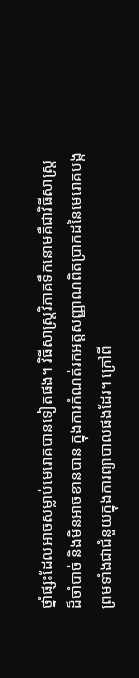ថ្នាំផ្សះដែលអាចសម្លាប់មេរោគបានទៀតផង។ វិធីសាស្រ្តវិភាគទឹកនោមគឺជាវិធីសាស្ត្រដ៏ចាំបាច់ និងមិនអាចខានបាន ក្នុងការកំណត់រកអត្តសញ្ញាណពិតប្រាកដនៃមេរោគបង្កព្រមទាំងជាជំនួយក្នុងការព្យាបាលផងដែរ។ ក្រៅពី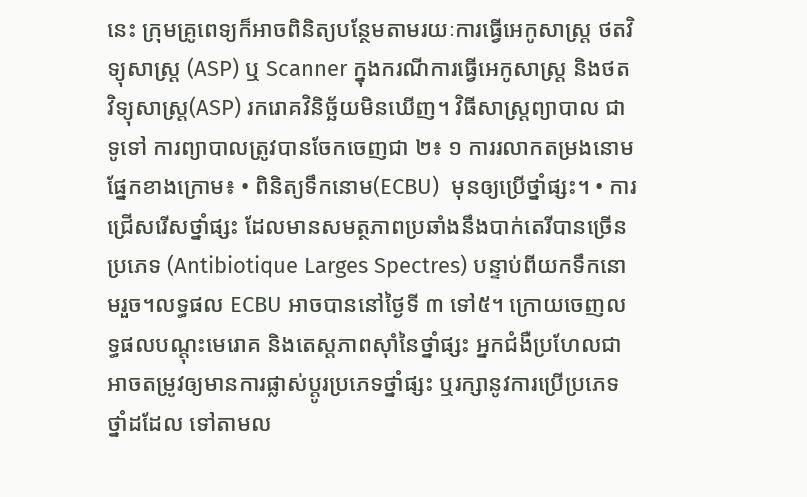នេះ ក្រុមគ្រូពេទ្យក៏អាចពិនិត្យបន្ថែមតាមរយៈការធ្វើអេកូសាស្ត្រ ថតវិទ្យុសាស្ត្រ (ASP) ឬ Scanner ក្នុងករណីការធ្វើអេកូសាស្ត្រ និងថតវិទ្យុសាស្ត្រ(ASP) រករោគវិនិច្ឆ័យមិនឃើញ។ វិធីសាស្រ្តព្យាបាល ជាទូទៅ ការព្យាបាលត្រូវបានចែកចេញជា ២៖ ១ ការរលាកតម្រងនោមផ្នែកខាងក្រោម៖ • ពិនិត្យទឹកនោម(ECBU)  មុនឲ្យប្រើថ្នាំផ្សះ។ • ការជ្រើសរើសថ្នាំផ្សះ ដែលមានសមត្ថភាពប្រឆាំងនឹងបាក់តេរីបានច្រើនប្រភេទ (Antibiotique Larges Spectres) បន្ទាប់ពីយកទឹកនោមរួច។លទ្ធផល ECBU អាចបាននៅថ្ងៃទី ៣ ទៅ៥។ ក្រោយចេញលទ្ធផលបណ្តុះមេរោគ និងតេស្តភាពស៊ាំនៃថ្នាំផ្សះ អ្នកជំងឺប្រហែលជាអាចតម្រូវឲ្យមានការផ្លាស់ប្តូរប្រភេទថ្នាំផ្សះ ឬរក្សានូវការប្រើប្រភេទថ្នាំដដែល ទៅតាមល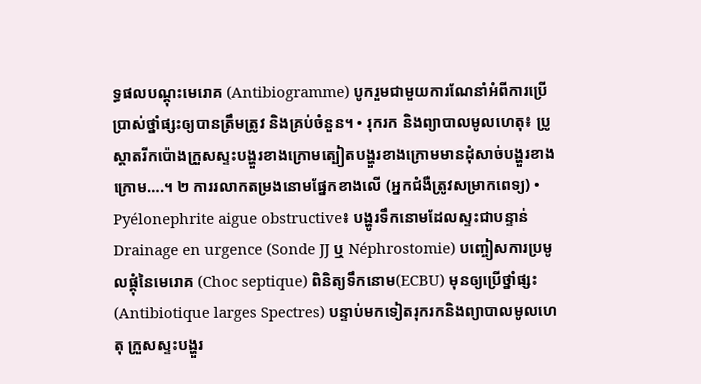ទ្ធផលបណ្តុះមេរោគ (Antibiogramme) បូករួមជាមួយការណែនាំអំពីការប្រើប្រាស់ថ្នាំផ្សះឲ្យបានត្រឹមត្រូវ និងគ្រប់ចំនួន។ • រុករក និងព្យាបាលមូលហេតុ៖ ប្រូស្តាតរីកប៉ោងក្រួសស្ទះបង្ហួរខាងក្រោមត្បៀតបង្ហួរខាងក្រោមមានដុំសាច់បង្ហួរខាងក្រោម….។ ២ ការរលាកតម្រងនោមផ្នែកខាងលើ (អ្នកជំងឺត្រូវសម្រាកពេទ្យ) • Pyélonephrite aigue obstructive៖ បង្ហូរទឹកនោមដែលស្ទះជាបន្ទាន់ Drainage en urgence (Sonde JJ ឬ Néphrostomie) បញ្ចៀសការប្រមូលផ្តុំនៃមេរោគ (Choc septique) ពិនិត្យទឹកនោម(ECBU) មុនឲ្យប្រើថ្នាំផ្សះ (Antibiotique larges Spectres) បន្ទាប់មកទៀតរុករកនិងព្យាបាលមូលហេតុ ក្រួសស្ទះបង្ហួរ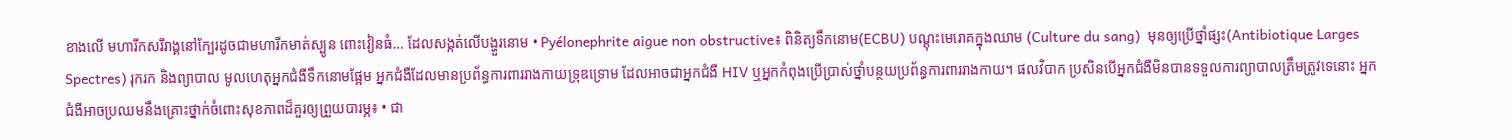ខាងលើ មហារីកសរីរាង្គនៅក្បែរដូចជាមហារីកមាត់ស្បូន ពោះវៀនធំ… ដែលសង្កត់លើបង្ហួរនោម • Pyélonephrite aigue non obstructive៖ ពិនិត្យទឹកនោម(ECBU) បណ្តុះមេរោគក្នុងឈាម (Culture du sang)  មុនឲ្យប្រើថ្នាំផ្សះ(Antibiotique Larges Spectres) រុករក និងព្យាបាល មូលហេតុអ្នកជំងឺទឹកនោមផ្អែម អ្នកជំងឺដែលមានប្រព័ន្ធការពាររាងកាយទ្រុឌទ្រោម ដែលអាចជាអ្នកជំងឺ HIV ឬអ្នកកំពុងប្រើប្រាស់ថ្នាំបន្ថយប្រព័ន្ធការពាររាងកាយ។ ផលវិបាក ប្រសិនបើអ្នកជំងឺមិនបានទទួលការព្យាបាលត្រឹមត្រូវទេនោះ អ្នកជំងឺអាចប្រឈមនឹងគ្រោះថ្នាក់ចំពោះសុខភាពដ៏គួរឲ្យព្រួយបារម្ភ៖ • ជា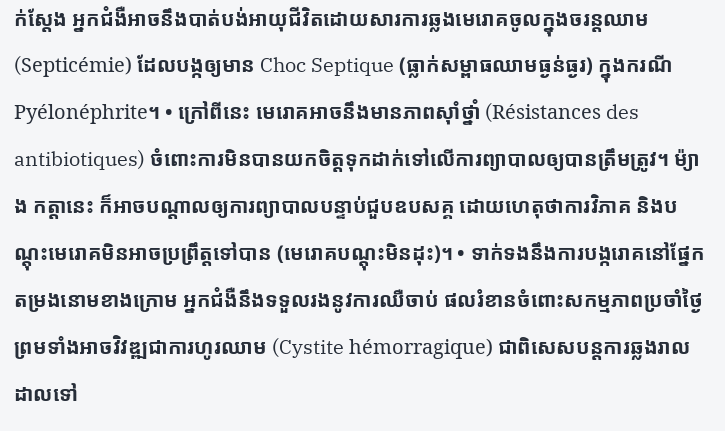ក់ស្តែង អ្នកជំងឺអាចនឹងបាត់បង់អាយុជីវិតដោយសារការឆ្លងមេរោគចូលក្នុងចរន្តឈាម (Septicémie) ដែលបង្កឲ្យមាន Choc Septique (ធ្លាក់សម្ពាធឈាមធ្ងន់ធ្ងរ) ក្នុងករណី Pyélonéphrite។ • ក្រៅពីនេះ មេរោគអាចនឹងមានភាពស៊ាំថ្នាំ (Résistances des antibiotiques) ចំពោះការមិនបានយកចិត្តទុកដាក់ទៅលើការព្យាបាលឲ្យបានត្រឹមត្រូវ។ ម៉្យាង កត្តានេះ ក៏អាចបណ្តាលឲ្យការព្យាបាលបន្ទាប់ជួបឧបសគ្គ ដោយហេតុថាការវិភាគ និងបណ្តុះមេរោគមិនអាចប្រព្រឹត្តទៅបាន (មេរោគបណ្តុះមិនដុះ)។ • ទាក់ទងនឹងការបង្ករោគនៅផ្នែកតម្រងនោមខាងក្រោម អ្នកជំងឺនឹងទទួលរងនូវការឈឺចាប់ ផលរំខានចំពោះសកម្មភាពប្រចាំថ្ងៃ ព្រមទាំងអាចវិវឌ្ឍជាការហូរឈាម (Cystite hémorragique) ជាពិសេសបន្តការឆ្លងរាលដាលទៅ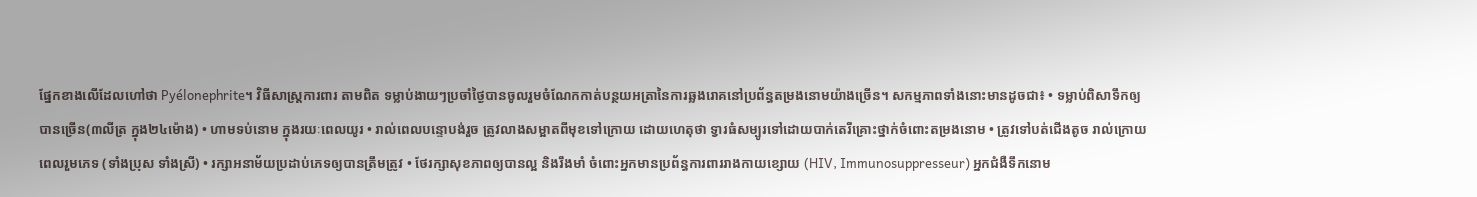ផ្នែកខាងលើដែលហៅថា Pyélonephrite។ វិធីសាស្រ្តការពារ តាមពិត ទម្លាប់ងាយៗប្រចាំថ្ងៃបានចូលរួមចំណែកកាត់បន្ថយអត្រានៃការឆ្លងរោគនៅប្រព័ន្ធតម្រងនោមយ៉ាងច្រើន។ សកម្មភាពទាំងនោះមានដូចជា៖ • ទម្លាប់ពិសាទឹកឲ្យបានច្រើន(៣លីត្រ ក្នុង២៤ម៉ោង) • ហាមទប់នោម ក្នុងរយៈពេលយូរ • រាល់ពេលបន្ទោបង់រួច ត្រូវលាងសម្អាតពីមុខទៅក្រោយ ដោយហេតុថា ទ្វារធំសម្បូរទៅដោយបាក់តេរីគ្រោះថ្នាក់ចំពោះតម្រងនោម • ត្រូវទៅបត់ជើងតូច រាល់ក្រោយពេលរួមភេទ (ទាំងប្រុស ទាំងស្រី) • រក្សាអនាម័យប្រដាប់ភេទឲ្យបានត្រឹមត្រូវ • ថែរក្សាសុខភាពឲ្យបានល្អ និងរឹងមាំ ចំពោះអ្នកមានប្រព័ន្ធការពាររាងកាយខ្សោយ (HIV, Immunosuppresseur) អ្នកជំងឺទឹកនោម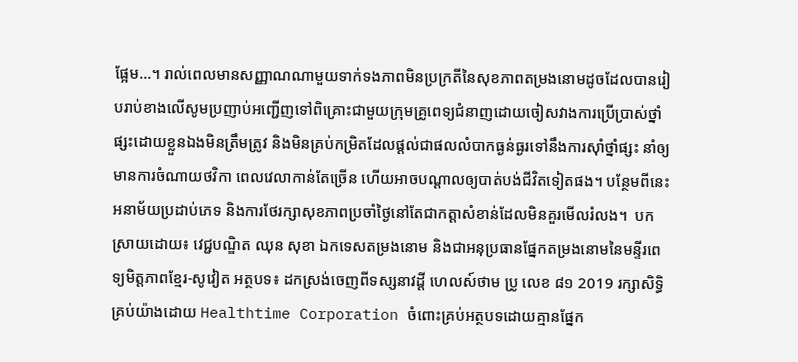ផ្អែម...។ រាល់ពេលមានសញ្ញាណណាមួយទាក់ទងភាពមិនប្រក្រតីនៃសុខភាពតម្រងនោមដូចដែលបានរៀបរាប់ខាងលើសូមប្រញាប់អញ្ជើញទៅពិគ្រោះជាមួយក្រុមគ្រូពេទ្យជំនាញដោយចៀសវាងការប្រើប្រាស់ថ្នាំផ្សះដោយខ្លួនឯងមិនត្រឹមត្រូវ និងមិនគ្រប់កម្រិតដែលផ្តល់ជាផលលំបាកធ្ងន់ធ្ងរទៅនឹងការស៊ាំថ្នាំផ្សះ នាំឲ្យមានការចំណាយថវិកា ពេលវេលាកាន់តែច្រើន ហើយអាចបណ្តាលឲ្យបាត់បង់ជីវិតទៀតផង។ បន្ថែមពីនេះ អនាម័យប្រដាប់ភេទ និងការថែរក្សាសុខភាពប្រចាំថ្ងៃនៅតែជាកត្តាសំខាន់ដែលមិនគួរមើលរំលង។  បកស្រាយដោយ៖ វេជ្ជបណ្ឌិត ឈុន សុខា ឯកទេសតម្រងនោម និងជាអនុប្រធានផ្នែកតម្រងនោមនៃមន្ទីរពេទ្យមិត្តភាពខ្មែរ-សូវៀត អត្ថបទ៖ ដកស្រង់ចេញពីទស្សនាវដ្ដី ហេលស៍ថាម ប្រូ លេខ ៨១ 2019 រក្សាសិទ្ធិគ្រប់យ៉ាងដោយ Healthtime Corporation ចំពោះគ្រប់អត្ថបទដោយគ្មានផ្នែក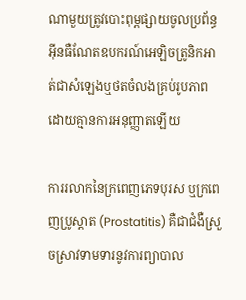ណាមួយត្រូវបោះពុម្ពផ្សាយចូលប្រព័ន្ធអុីនធឺណែតឧបករណ៍អេឡិចត្រូនិកអាត់ជាសំឡេងឬថតចំលងគ្រប់រូបភាពដោយគ្មានការអនុញ្ញាតឡើយ

ការរលាកនៃក្រពេញភេទបុរស ឬក្រពេញប្រូស្តាត (Prostatitis) គឺជាជំងឺស្រួចស្រាវទាមទារនូវការព្យាបាល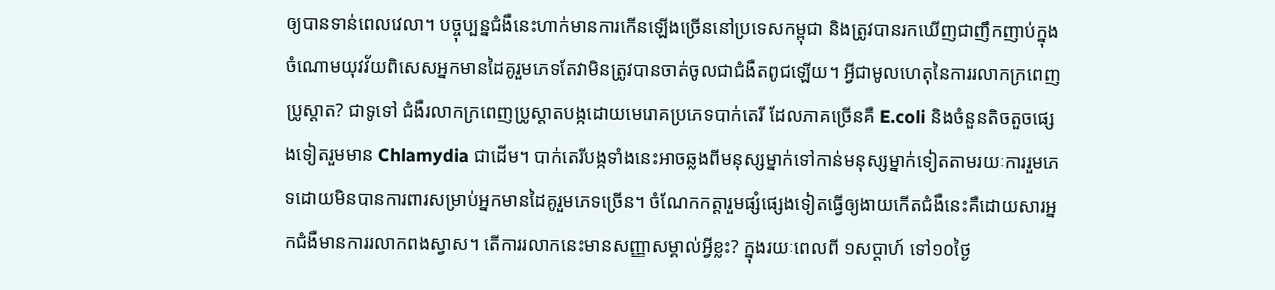ឲ្យបានទាន់ពេលវេលា។ បច្ចុប្បន្នជំងឺនេះហាក់មានការកើនឡើងច្រើននៅប្រទេសកម្ពុជា និងត្រូវបានរកឃើញជាញឹកញាប់ក្នុងចំណោមយុវវ័យពិសេសអ្នកមានដៃគូរួមភេទតែវាមិនត្រូវបានចាត់ចូលជាជំងឺតពូជឡើយ។ អ្វីជាមូលហេតុនៃការរលាកក្រពេញប្រូស្តាត? ជាទូទៅ ជំងឺរលាកក្រពេញប្រូស្តាតបង្កដោយមេរោគប្រភេទបាក់តេរី ដែលភាគច្រើនគឺ E.coli និងចំនួនតិចតួចផ្សេងទៀតរួមមាន Chlamydia ជាដើម។ បាក់តេរីបង្កទាំងនេះអាចឆ្លងពីមនុស្សម្នាក់ទៅកាន់មនុស្សម្នាក់ទៀតតាមរយៈការរួមភេទដោយមិនបានការពារសម្រាប់អ្នកមានដៃគូរួមភេទច្រើន។ ចំណែកកត្តារួមផ្សំផ្សេងទៀតធ្វើឲ្យងាយកើតជំងឺនេះគឺដោយសារអ្នកជំងឺមានការរលាកពងស្វាស។ តើការរលាកនេះមានសញ្ញាសម្គាល់អ្វីខ្លះ? ក្នុងរយៈពេលពី ១សប្តាហ៍ ទៅ១០ថ្ងៃ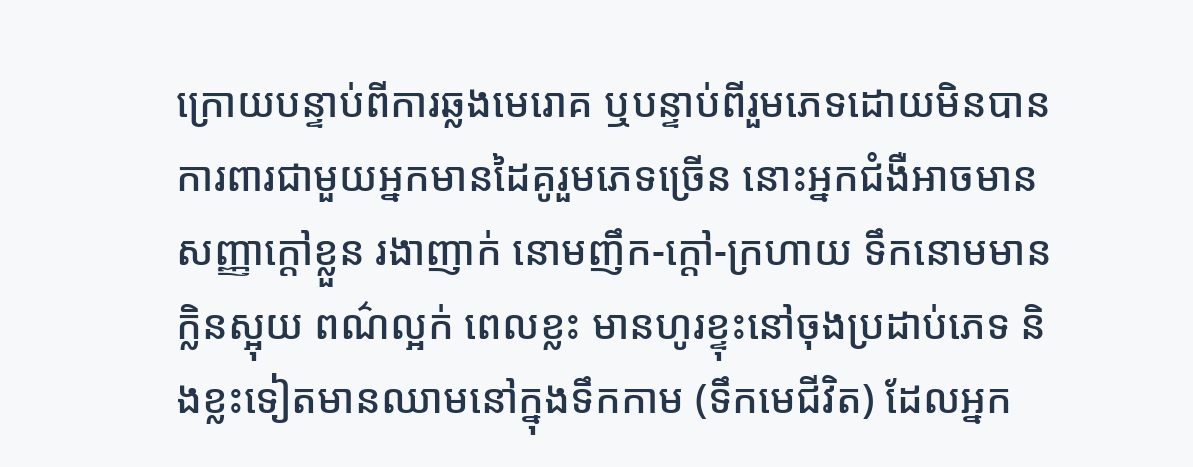ក្រោយបន្ទាប់ពីការឆ្លងមេរោគ ឬបន្ទាប់ពីរួមភេទដោយមិនបានការពារជាមួយអ្នកមានដៃគូរួមភេទច្រើន នោះអ្នកជំងឺអាចមានសញ្ញាក្តៅខ្លួន រងាញាក់ នោមញឹក-ក្តៅ-ក្រហាយ ទឹកនោមមានក្លិនស្អុយ ពណ៌ល្អក់ ពេលខ្លះ មានហូរខ្ទុះនៅចុងប្រដាប់ភេទ និងខ្លះទៀតមានឈាមនៅក្នុងទឹកកាម (ទឹកមេជីវិត) ដែលអ្នក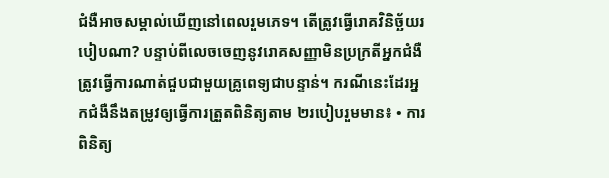ជំងឺអាចសម្គាល់ឃើញនៅពេលរួមភេទ។ តើត្រូវធ្វើរោគវិនិច្ឆ័យរបៀបណា? បន្ទាប់ពីលេចចេញនូវរោគសញ្ញាមិនប្រក្រតីអ្នកជំងឺត្រូវធ្វើការណាត់ជួបជាមួយគ្រូពេទ្យជាបន្ទាន់។ ករណីនេះដែរអ្នកជំងឺនឹងតម្រូវឲ្យធ្វើការត្រួតពិនិត្យតាម ២របៀបរួមមាន៖ • ការពិនិត្យ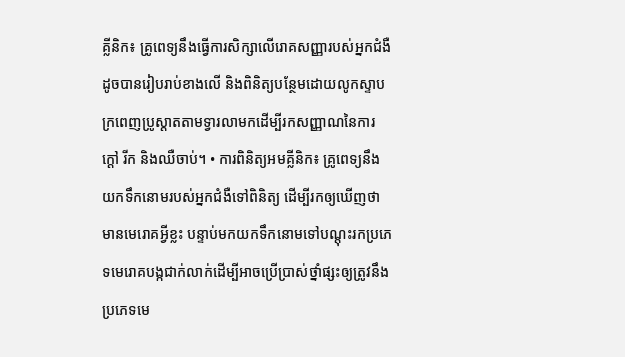គ្លីនិក៖ គ្រូពេទ្យនឹងធ្វើការសិក្សាលើរោគសញ្ញារបស់អ្នកជំងឺដូចបានរៀបរាប់ខាងលើ និងពិនិត្យបន្ថែមដោយលូកស្ទាបក្រពេញប្រូស្តាតតាមទ្វារលាមកដើម្បីរកសញ្ញាណនៃការក្តៅ រីក និងឈឺចាប់។ • ការពិនិត្យអមគ្លីនិក៖ គ្រូពេទ្យនឹងយកទឹកនោមរបស់អ្នកជំងឺទៅពិនិត្យ ដើម្បីរកឲ្យឃើញថាមានមេរោគអ្វីខ្លះ បន្ទាប់មកយកទឹកនោមទៅបណ្តុះរកប្រភេទមេរោគបង្កជាក់លាក់ដើម្បីអាចប្រើប្រាស់ថ្នាំផ្សះឲ្យត្រូវនឹងប្រភេទមេ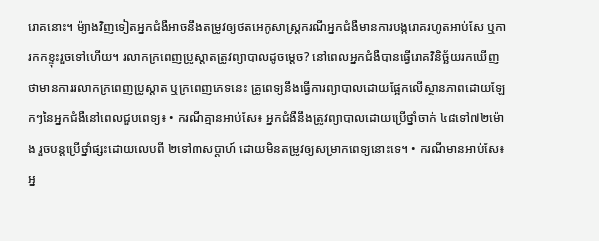រោគនោះ។ ម៉្យាងវិញទៀតអ្នកជំងឺអាចនឹងតម្រូវឲ្យថតអេកូសាស្ត្រករណីអ្នកជំងឺមានការបង្ករោគរហូតអាប់សែ ឬការកកខ្ទុះរួចទៅហើយ។ រលាកក្រពេញប្រូស្តាតត្រូវព្យាបាលដូចម្តេច? នៅពេលអ្នកជំងឺបានធ្វើរោគវិនិច្ឆ័យរកឃើញថាមានការរលាកក្រពេញប្រូស្តាត ឬក្រពេញភេទនេះ គ្រូពេទ្យនឹងធ្វើការព្យាបាលដោយផ្អែកលើស្ថានភាពដោយឡែកៗនៃអ្នកជំងឺនៅពេលជួបពេទ្យ៖ • ករណីគ្មានអាប់សែ៖ អ្នកជំងឺនឹងត្រូវព្យាបាលដោយប្រើថ្នាំចាក់ ៤៨ទៅ៧២ម៉ោង រួចបន្តប្រើថ្នាំផ្សះដោយលេបពី ២ទៅ៣សប្តាហ៍ ដោយមិនតម្រូវឲ្យសម្រាកពេទ្យនោះទេ។ • ករណីមានអាប់សែ៖ អ្ន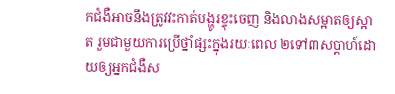កជំងឺអាចនឹងត្រូវវះកាត់បង្ហូរខ្ទុះចេញ និងលាងសម្អាតឲ្យស្អាត រួមជាមួយការប្រើថ្នាំផ្សះក្នុងរយៈពេល ២ទៅ៣សប្តាហ៍ដោយឲ្យអ្នកជំងឺស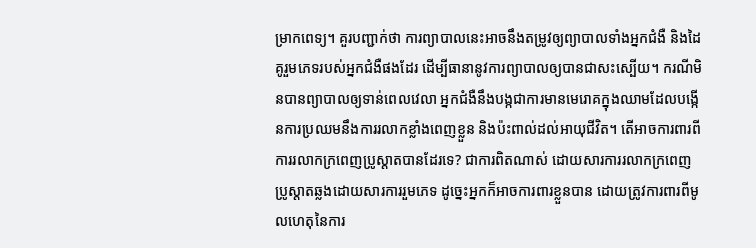ម្រាកពេទ្យ។ គួរបញ្ជាក់ថា ការព្យាបាលនេះអាចនឹងតម្រូវឲ្យព្យាបាលទាំងអ្នកជំងឺ និងដៃគូរួមភេទរបស់អ្នកជំងឺផងដែរ ដើម្បីធានានូវការព្យាបាលឲ្យបានជាសះស្បើយ។ ករណីមិនបានព្យាបាលឲ្យទាន់ពេលវេលា អ្នកជំងឺនឹងបង្កជាការមានមេរោគក្នុងឈាមដែលបង្កើនការប្រឈមនឹងការរលាកខ្លាំងពេញខ្លួន និងប៉ះពាល់ដល់អាយុជីវិត។ តើអាចការពារពីការរលាកក្រពេញប្រូស្តាតបានដែរទេ? ជាការពិតណាស់ ដោយសារការរលាកក្រពេញប្រូស្តាតឆ្លងដោយសារការរួមភេទ ដូច្នេះអ្នកក៏អាចការពារខ្លួនបាន ដោយត្រូវការពារពីមូលហេតុនៃការ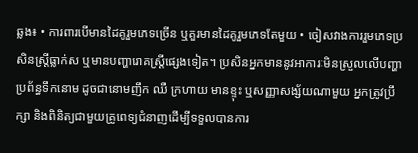ឆ្លង៖ • ការពារបើមានដៃគូរួមភេទច្រើន ឬគួរមានដៃគូរួមភេទតែមួយ • ចៀសវាងការរួមភេទប្រសិនស្ត្រីធ្លាក់ស ឬមានបញ្ហារោគស្ត្រីផ្សេងទៀត។ ប្រសិនអ្នកមាននូវអាការៈមិនស្រួលលើបញ្ហាប្រព័ន្ធទឹកនោម ដូចជានោមញឹក ឈឺ ក្រហាយ មានខ្ទុះ ឬសញ្ញាសង្ស័យណាមួយ អ្នកត្រូវប្រឹក្សា និងពិនិត្យជាមួយគ្រូពេទ្យជំនាញដើម្បីទទួលបានការ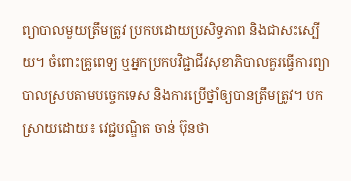ព្យាបាលមួយត្រឹមត្រូវ ប្រកបដោយប្រសិទ្ធភាព និងជាសះស្បើយ។ ចំពោះគ្រូពេទ្យ ឬអ្នកប្រកបវិជ្ជាជីវសុខាភិបាលគួរធ្វើការព្យាបាលស្របតាមបច្ចេកទេស និងការប្រើថ្នាំឲ្យបានត្រឹមត្រូវ។ បកស្រាយដោយ៖ វេជ្ជបណ្ឌិត ចាន់ ប៊ុនថា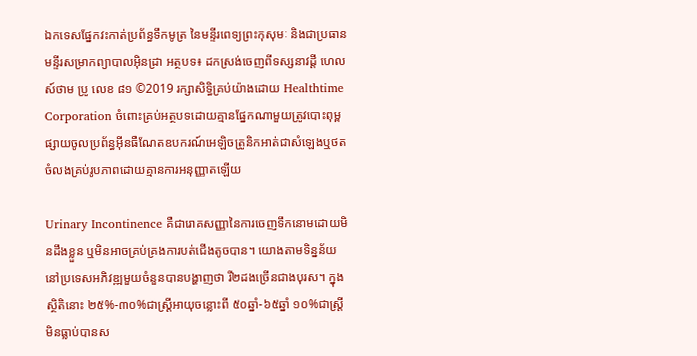ឯកទេសផ្នែកវះកាត់ប្រព័ន្ធទឹកមូត្រ នៃមន្ទីរពេទ្យព្រះកុសុមៈ និងជាប្រធានមន្ទីរសម្រាកព្យាបាលអុិនដ្រា អត្ថបទ៖ ដកស្រង់ចេញពីទស្សនាវដ្ដី ហេលស៍ថាម ប្រូ លេខ ៨១ ©2019 រក្សាសិទ្ធិគ្រប់យ៉ាងដោយ Healthtime Corporation ចំពោះគ្រប់អត្ថបទដោយគ្មានផ្នែកណាមួយត្រូវបោះពុម្ពផ្សាយចូលប្រព័ន្ធអុីនធឺណែតឧបករណ៍អេឡិចត្រូនិកអាត់ជាសំឡេងឬថតចំលងគ្រប់រូបភាពដោយគ្មានការអនុញ្ញាតឡើយ

Urinary Incontinence គឺជារោគសញ្ញានៃការចេញទឹកនោមដោយមិនដឹងខ្លួន ឬមិនអាចគ្រប់គ្រងការបត់ជើងតូចបាន។ យោងតាមទិន្នន័យនៅប្រទេសអភិវឌ្ឍមួយចំនួនបានបង្ហាញថា រី២ដងច្រើនជាងបុរស។ ក្នុងស្ថិតិនោះ ២៥%-៣០%ជាស្ត្រីអាយុចន្លោះពី ៥០ឆ្នាំ-៦៥ឆ្នាំ ១០%ជាស្ត្រីមិនធ្លាប់បានស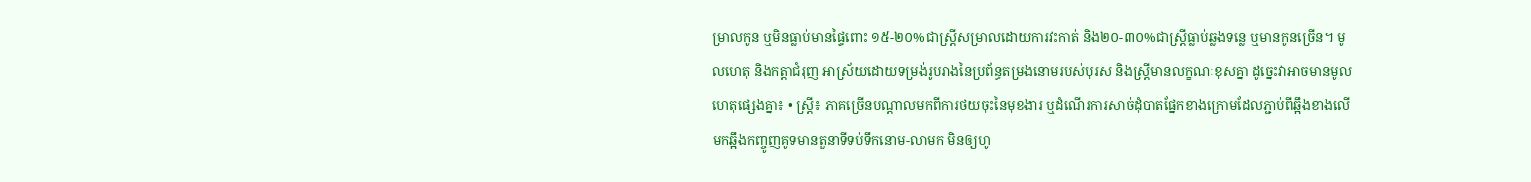ម្រាលកូន ឬមិនធ្លាប់មានផ្ទៃពោះ ១៥-២០%ជាស្ត្រីសម្រាលដោយការវះកាត់ និង២០-៣០%ជាស្ត្រីធ្លាប់ឆ្លងទន្លេ ឬមានកូនច្រើន។ មូលហេតុ និងកត្តាជំរុញ អាស្រ័យដោយទម្រង់រូបរាងនៃប្រព័ន្ធតម្រងនោមរបស់បុរស និងស្ត្រីមានលក្ខណៈខុសគ្នា ដូច្នេះវាអាចមានមូលហេតុផ្សេងគ្នា៖ • ស្ត្រី៖ ភាគច្រើនបណ្តាលមកពីការថយចុះនៃមុខងារ ឬដំណើរការសាច់ដុំបាតផ្នែកខាងក្រោមដែលភ្ជាប់ពីឆ្អឹងខាងលើមកឆ្អឹងកញ្ចូញគូទមានតួនាទីទប់ទឹកនោម-លាមក មិនឲ្យហូ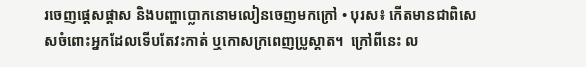រចេញផ្តេសផ្តាស និងបញ្ហាប្លោកនោមលៀនចេញមកក្រៅ • បុរស៖ កើតមានជាពិសេសចំពោះអ្នកដែលទើបតែវះកាត់ ឬកោសក្រពេញប្រូស្តាត។  ក្រៅពីនេះ ល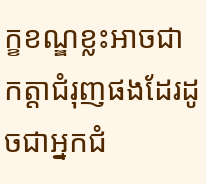ក្ខខណ្ឌខ្លះអាចជាកត្តាជំរុញផងដែរដូចជាអ្នកជំ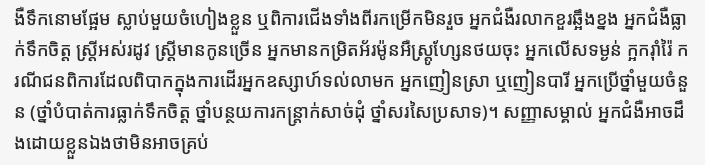ងឺទឹកនោមផ្អែម ស្លាប់មួយចំហៀងខ្លួន ឬពិការជើងទាំងពីរកម្រើកមិនរួច អ្នកជំងឺរលាកខួរឆ្អឹងខ្នង អ្នកជំងឺធ្លាក់ទឹកចិត្ត ស្ត្រីអស់រដូវ ស្ត្រីមានកូនច្រើន អ្នកមានកម្រិតអ័រម៉ូនអឺស្ត្រូហ្សែនថយចុះ អ្នកលើសទម្ងន់ ក្អករ៉ាំរ៉ៃ ករណីជនពិការដែលពិបាកក្នុងការដើរអ្នកឧស្សាហ៍ទល់លាមក អ្នកញៀនស្រា ឬញៀនបារី អ្នកប្រើថ្នាំមួយចំនួន (ថ្នាំបំបាត់ការធ្លាក់ទឹកចិត្ត ថ្នាំបន្ថយការកន្ត្រាក់សាច់ដុំ ថ្នាំសរសៃប្រសាទ)។ សញ្ញាសម្គាល់ អ្នកជំងឺអាចដឹងដោយខ្លួនឯងថាមិនអាចគ្រប់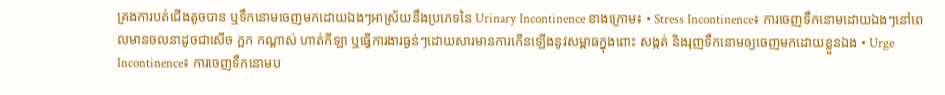គ្រងការបត់ជើងតូចបាន ឬទឹកនោមចេញមកដោយឯងៗអាស្រ័យនឹងប្រភេទនៃ Urinary Incontinence ខាងក្រោម៖ • Stress Incontinence៖ ការចេញទឹកនោមដោយឯងៗនៅពេលមានចលនាដូចជាសើច ក្អក កណ្តាស់ ហាត់កីឡា ឬធ្វើការងារធ្ងន់ៗដោយសារមានការកើនឡើងនូវសម្ពាធក្នុងពោះ សង្កត់ និងរុញទឹកនោមឲ្យចេញមកដោយខ្លួនឯង • Urge Incontinence៖ ការចេញទឹកនោមប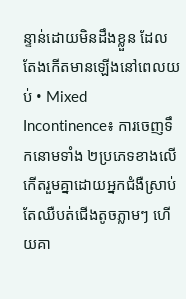ន្ទាន់ដោយមិនដឹងខ្លួន ដែលតែងកើតមានឡើងនៅពេលយប់ • Mixed Incontinence៖ ការចេញទឹកនោមទាំង ២ប្រភេទខាងលើកើតរួមគ្នាដោយអ្នកជំងឺស្រាប់តែឈឺបត់ជើងតូចភ្លាមៗ ហើយគា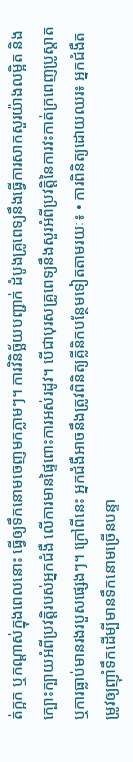ត់ក្អក ឬកណ្តាស់ក្នុងពេលនោះ ធ្វើឲ្យទឹកនោមចេញមកភ្លាមៗ។ ការវិនិច្ឆ័យបញ្ជាក់ ដំបូងគ្រូពេទ្យនឹងធ្វើការសាកសួរយ៉ាងលម្អិត និងក្បោះក្បាយអំពីប្រវត្តិរបស់អ្នកជំងឺ លើការមានផ្ទៃពោះការអស់រដូវ។ បើជាបុរសគ្រូពេទ្យនឹងសួរអំពីប្រវត្តិនៃការវះកាត់ក្រពេញប្រូស្តាត ឬការធ្លាប់មានរងរបួសផ្សេងៗ។ ក្រៅពីនេះ អ្នកជំងឺអាចនឹងត្រូវពិនិត្យគ្លីនិកបន្ថែមទៀតតាមរយៈ៖ • ការពិនិត្យដោយឈរ៖ អ្នកជំងឺតម្រូវឲ្យញ៉ាំទឹកដើម្បីមានទឹកនោមច្រើនបន្ទា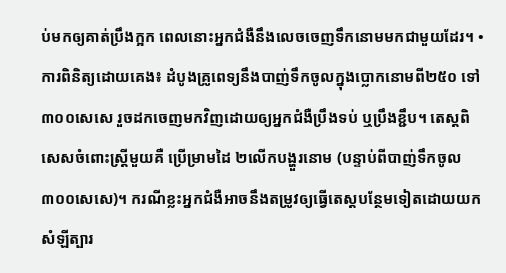ប់មកឲ្យគាត់ប្រឹងក្អក ពេលនោះអ្នកជំងឺនឹងលេចចេញទឹកនោមមកជាមួយដែរ។ • ការពិនិត្យដោយគេង៖ ដំបូងគ្រូពេទ្យនឹងបាញ់ទឹកចូលក្នុងប្លោកនោមពី២៥០ ទៅ៣០០សេសេ រួចដកចេញមកវិញដោយឲ្យអ្នកជំងឺប្រឹងទប់ ឬប្រឹងខ្ជឹប។ តេស្តពិសេសចំពោះស្ត្រីមួយគឺ ប្រើម្រាមដៃ ២លើកបង្ហួរនោម (បន្ទាប់ពីបាញ់ទឹកចូល ៣០០សេសេ)។ ករណីខ្លះអ្នកជំងឺអាចនឹងតម្រូវឲ្យធ្វើតេស្តបន្ថែមទៀតដោយយកសំឡីត្បារ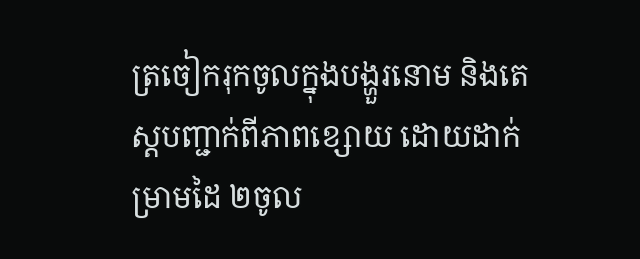ត្រចៀករុកចូលក្នុងបង្ហួរនោម និងតេស្តបញ្ជាក់ពីភាពខ្សោយ ដោយដាក់ម្រាមដៃ ២ចូល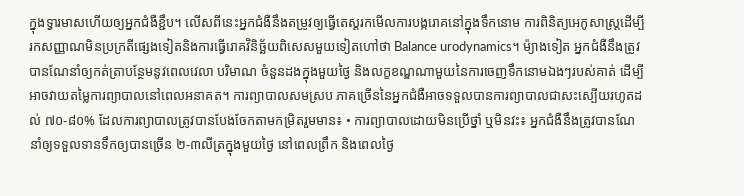ក្នុងទ្វារមាសហើយឲ្យអ្នកជំងឺខ្ជឹប។ លើសពីនេះអ្នកជំងឺនឹងតម្រូវឲ្យធ្វើតេស្តរកមើលការបង្ករោគនៅក្នុងទឹកនោម ការពិនិត្យអេកូសាស្ត្រដើម្បីរកសញ្ញាណមិនប្រក្រតីផ្សេងទៀតនិងការធ្វើរោគវិនិច្ឆ័យពិសេសមួយទៀតហៅថា Balance urodynamics។ ម៉្យាងទៀត អ្នកជំងឺនឹងត្រូវបានណែនាំឲ្យកត់ត្រាបន្ថែមនូវពេលវេលា បរិមាណ ចំនួនដងក្នុងមួយថ្ងៃ និងលក្ខខណ្ឌណាមួយនៃការចេញទឹកនោមឯងៗរបស់គាត់ ដើម្បីអាចវាយតម្លៃការព្យាបាលនៅពេលអនាគត។ ការព្យាបាលសមស្រប ភាគច្រើននៃអ្នកជំងឺអាចទទួលបានការព្យាបាលជាសះស្បើយរហូតដល់ ៧០-៨០% ដែលការព្យាបាលត្រូវបានបែងចែកតាមកម្រិតរួមមាន៖ • ការព្យាបាលដោយមិនប្រើថ្នាំ ឬមិនវះ៖ អ្នកជំងឺនឹងត្រូវបានណែនាំឲ្យទទួលទានទឹកឲ្យបានច្រើន ២-៣លីត្រក្នុងមួយថ្ងៃ នៅពេលព្រឹក និងពេលថ្ងៃ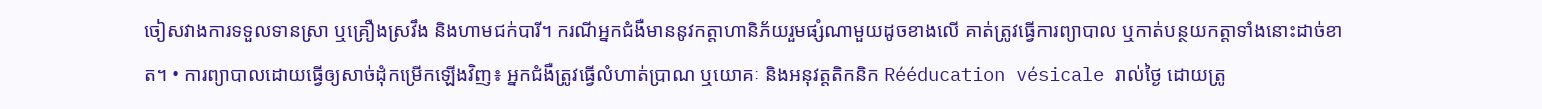ចៀសវាងការទទួលទានស្រា ឬគ្រឿងស្រវឹង និងហាមជក់បារី។ ករណីអ្នកជំងឺមាននូវកត្តាហានិភ័យរួមផ្សំណាមួយដូចខាងលើ គាត់ត្រូវធ្វើការព្យាបាល ឬកាត់បន្ថយកត្តាទាំងនោះដាច់ខាត។ • ការព្យាបាលដោយធ្វើឲ្យសាច់ដុំកម្រើកឡើងវិញ៖ អ្នកជំងឺត្រូវធ្វើលំហាត់ប្រាណ ឬយោគៈ និងអនុវត្តតិកនិក Rééducation vésicale រាល់ថ្ងៃ ដោយត្រូ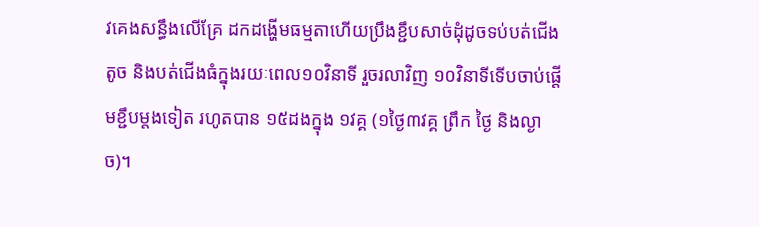វគេងសន្ធឹងលើគ្រែ ដកដង្ហើមធម្មតាហើយប្រឹងខ្ជឹបសាច់ដុំដូចទប់បត់ជើងតូច និងបត់ជើងធំក្នុងរយៈពេល១០វិនាទី រួចរលាវិញ ១០វិនាទីទើបចាប់ផ្តើមខ្ជឹបម្តងទៀត រហូតបាន ១៥ដងក្នុង ១វគ្គ (១ថ្ងៃ៣វគ្គ ព្រឹក ថ្ងៃ និងល្ងាច)។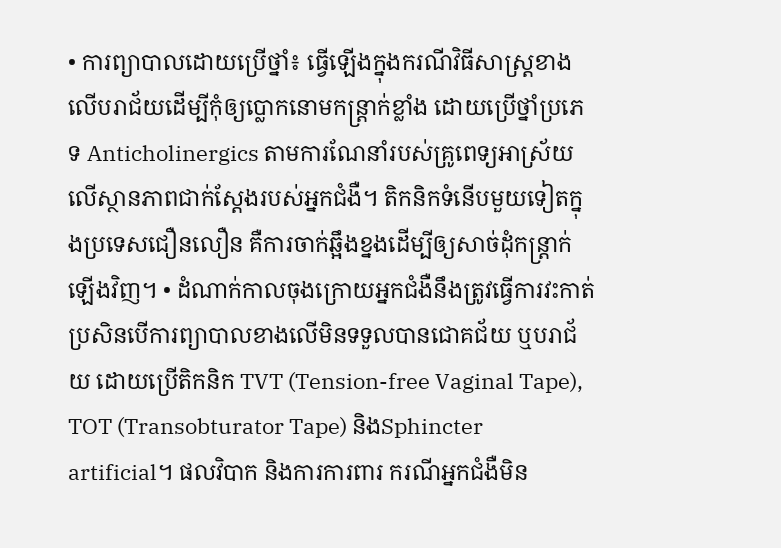• ការព្យាបាលដោយប្រើថ្នាំ៖ ធ្វើឡើងក្នុងករណីវិធីសាស្ត្រខាងលើបរាជ័យដើម្បីកុំឲ្យប្លោកនោមកន្ត្រាក់ខ្លាំង ដោយប្រើថ្នាំប្រភេទ Anticholinergics តាមការណែនាំរបស់គ្រូពេទ្យអាស្រ័យលើស្ថានភាពជាក់ស្តែងរបស់អ្នកជំងឺ។ តិកនិកទំនើបមួយទៀតក្នុងប្រទេសជឿនលឿន គឺការចាក់ឆ្អឹងខ្នងដើម្បីឲ្យសាច់ដុំកន្ត្រាក់ឡើងវិញ។ • ដំណាក់កាលចុងក្រោយអ្នកជំងឺនឹងត្រូវធ្វើការវះកាត់ ប្រសិនបើការព្យាបាលខាងលើមិនទទួលបានជោគជ័យ ឬបរាជ័យ ដោយប្រើតិកនិក TVT (Tension-free Vaginal Tape), TOT (Transobturator Tape) និងSphincter artificial។ ផលវិបាក និងការការពារ ករណីអ្នកជំងឺមិន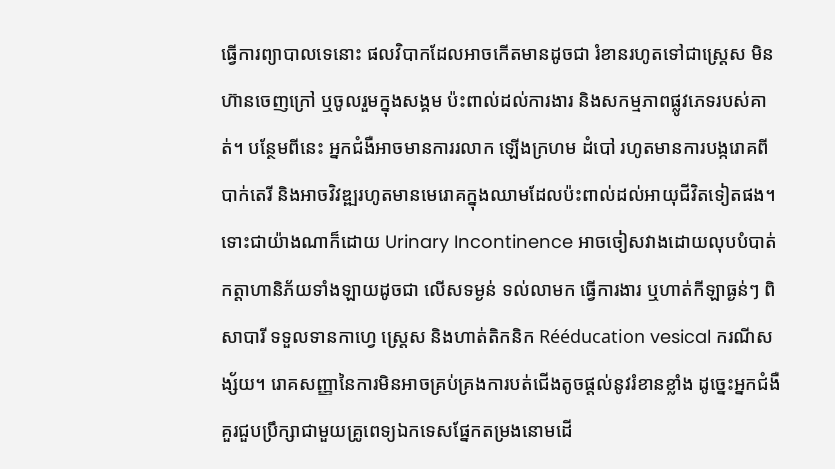ធ្វើការព្យាបាលទេនោះ ផលវិបាកដែលអាចកើតមានដូចជា រំខានរហូតទៅជាស្ត្រេស មិនហ៊ានចេញក្រៅ ឬចូលរួមក្នុងសង្គម ប៉ះពាល់ដល់ការងារ និងសកម្មភាពផ្លូវភេទរបស់គាត់។ បន្ថែមពីនេះ អ្នកជំងឺអាចមានការរលាក ឡើងក្រហម ដំបៅ រហូតមានការបង្ករោគពីបាក់តេរី និងអាចវិវឌ្ឍរហូតមានមេរោគក្នុងឈាមដែលប៉ះពាល់ដល់អាយុជីវិតទៀតផង។ ទោះជាយ៉ាងណាក៏ដោយ Urinary Incontinence អាចចៀសវាងដោយលុបបំបាត់កត្តាហានិភ័យទាំងឡាយដូចជា លើសទម្ងន់ ទល់លាមក ធ្វើការងារ ឬហាត់កីឡាធ្ងន់ៗ ពិសាបារី ទទួលទានកាហ្វេ ស្ត្រេស និងហាត់តិកនិក Rééducation vesical ករណីសង្ស័យ។ រោគសញ្ញានៃការមិនអាចគ្រប់គ្រងការបត់ជើងតូចផ្តល់នូវរំខានខ្លាំង ដូច្នេះអ្នកជំងឺគួរជួបប្រឹក្សាជាមួយគ្រូពេទ្យឯកទេសផ្នែកតម្រងនោមដើ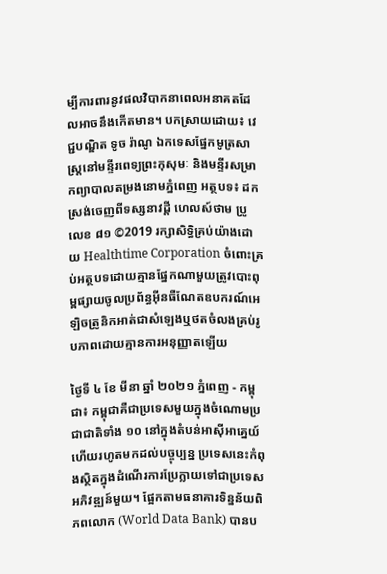ម្បីការពារនូវផលវិបាកនាពេលអនាគតដែលអាចនឹងកើតមាន។ បកស្រាយដោយ៖ វេជ្ជបណ្ឌិត ទូច រ៉ាណូ ឯកទេសផ្នែកមូត្រសាស្រ្តនៅមន្ទីរពេទ្យព្រះកុសុមៈ និងមន្ទីរសម្រាកព្យាបាលតម្រងនោមភ្នំពេញ អត្ថបទ៖ ដកស្រង់ចេញពីទស្សនាវដ្ដី ហេលស៍ថាម ប្រូ លេខ ៨១ ©2019 រក្សាសិទ្ធិគ្រប់យ៉ាងដោយ Healthtime Corporation ចំពោះគ្រប់អត្ថបទដោយគ្មានផ្នែកណាមួយត្រូវបោះពុម្ពផ្សាយចូលប្រព័ន្ធអុីនធឺណែតឧបករណ៍អេឡិចត្រូនិកអាត់ជាសំឡេងឬថតចំលងគ្រប់រូបភាពដោយគ្មានការអនុញ្ញាតឡើយ

ថ្ងៃទី ៤ ខែ មីនា ឆ្នាំ ២០២១ ភ្នំពេញ - កម្ពុជា៖ កម្ពុជាគឺជាប្រទេសមួយក្នុងចំណោមប្រជាជាតិទាំង ១០ នៅក្នុងតំបន់អាស៊ីអាគ្នេយ៍ ហើយរហូតមកដល់បច្ចុប្បន្ន ប្រទេសនេះកំពុងស្ថិតក្នុងដំណើរការប្រែក្លាយទៅជាប្រទេសអភិវឌ្ឍន៍មួយ។ ផ្អែកតាមធនាគារទិន្នន័យពិភពលោក (World Data Bank) បានប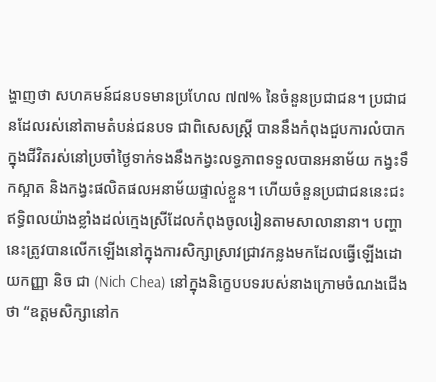ង្ហាញថា សហគមន៍ជនបទមានប្រហែល ៧៧% នៃចំនួនប្រជាជន។ ប្រជាជនដែលរស់នៅតាមតំបន់ជនបទ ជាពិសេសស្ត្រី បាននឹងកំពុងជួបការលំបាកក្នុងជីវិតរស់នៅប្រចាំថ្ងៃទាក់ទងនឹងកង្វះលទ្ធភាពទទួលបានអនាម័យ កង្វះទឹកស្អាត និងកង្វះផលិតផលអនាម័យផ្ទាល់ខ្លួន។ ហើយចំនួនប្រជាជននេះជះឥទ្ធិពលយ៉ាងខ្លាំងដល់ក្មេងស្រីដែលកំពុងចូលរៀនតាមសាលានានា។ បញ្ហានេះត្រូវបានលើកឡើងនៅក្នុងការសិក្សាស្រាវជ្រាវកន្លងមកដែលធ្វើឡើងដោយកញ្ញា និច ជា (Nich Chea) នៅក្នុងនិក្ខេបបទរបស់នាងក្រោមចំណងជើងថា “ឧត្តមសិក្សានៅក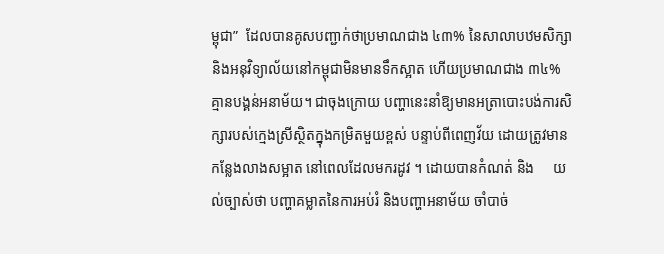ម្ពុជា”  ដែលបានគូសបញ្ជាក់ថាប្រមាណជាង ៤៣% នៃសាលាបឋមសិក្សា និងអនុវិទ្យាល័យនៅកម្ពុជាមិនមានទឹកស្អាត ហើយប្រមាណជាង ៣៤% គ្មានបង្គន់អនាម័យ។ ជាចុងក្រោយ បញ្ហានេះនាំឱ្យមានអត្រាបោះបង់ការសិក្សារបស់ក្មេងស្រីស្ថិតក្នុងកម្រិតមួយខ្ពស់ បន្ទាប់ពីពេញវ័យ ដោយត្រូវមានកន្លែងលាងសម្អាត នៅពេលដែលមករដូវ ។ ដោយបានកំណត់ និង     យល់ច្បាស់ថា បញ្ហាគម្លាតនៃការអប់រំ និងបញ្ហាអនាម័យ ចាំបាច់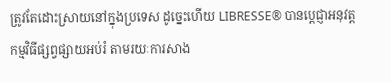ត្រូវតែដោះស្រាយនៅក្នុងប្រទេស ដូច្នេះហើយ LIBRESSE® បានប្តេជ្ញាអនុវត្តកម្មវិធីផ្សព្វផ្សាយអប់រំ តាមរយៈការសាង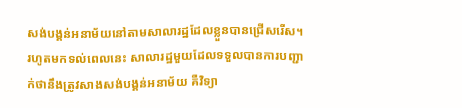សង់បង្គន់អនាម័យនៅតាមសាលារដ្ឋដែលខ្លួនបានជ្រើសរើស។ រហូតមកទល់ពេលនេះ សាលារដ្ឋមួយដែលទទួលបានការបញ្ជាក់ថានឹងត្រូវសាងសង់បង្គន់អនាម័យ គឺវិទ្យា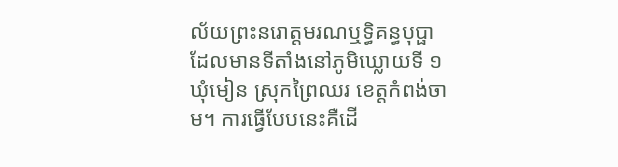ល័យព្រះនរោត្តមរណឬទ្ធិគន្ធបុប្ផា ដែលមានទីតាំងនៅភូមិឃ្លោយទី ១ ឃុំមៀន ស្រុកព្រៃឈរ ខេត្តកំពង់ចាម។ ការធ្វើបែបនេះគឺដើ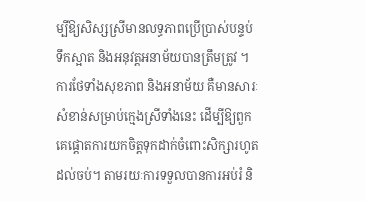ម្បីឱ្យសិស្សស្រីមានលទ្ធភាពប្រើប្រាស់បន្ទប់ទឹកស្អាត និងអនុវត្តអនាម័យបានត្រឹមត្រូវ ។ ការថែទាំងសុខភាព និងអនាម័យ គឺមានសារៈសំខាន់សម្រាប់ក្មេងស្រីទាំងនេះ ដើម្បីឱ្យពួកគេផ្តោតការយកចិត្តទុកដាក់ចំពោះសិក្សារហូតដល់ចប់។ តាមរយៈការទទួលបានការអប់រំ និ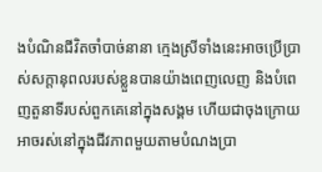ងបំណិនជីវិតចាំបាច់នានា ក្មេងស្រីទាំងនេះអាចប្រើប្រាស់សក្តានុពលរបស់ខ្លួនបានយ៉ាងពេញលេញ និងបំពេញតួនាទីរបស់ពួកគេនៅក្នុងសង្គម ហើយជាចុងក្រោយ អាចរស់នៅក្នុងជីវភាពមួយតាមបំណងប្រា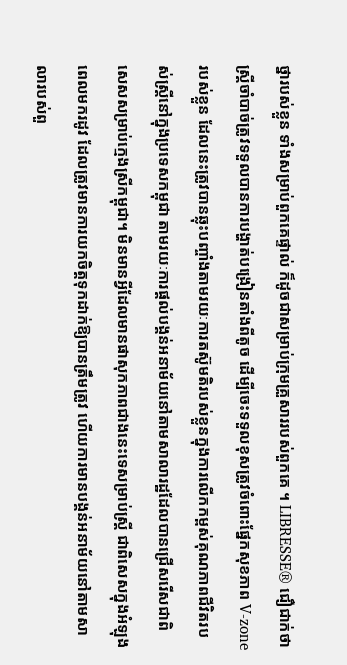ថ្នារបស់ខ្លួន ទាំងសម្រាប់ពួកគេផ្ទាល់ ក៏ដូចជាសម្រាប់ក្រុមគ្រួសាររបស់ពួកគេ ។ LIBRESSE® ជឿជាក់ថា ស្ត្រីចាំបាច់ត្រូវទទួលបានការបង្ហាត់បង្រៀនតាំងពីតូច ដើម្បីចេះទទួលខុសត្រូវចំពោះផ្នែកសុខភាព V-zone របស់ខ្លួន ដែលនេះត្រូវបានឆ្លុះបញ្ចាំងតាមរយៈការតស៊ូមតិរបស់ខ្លួនក្នុងការលើកកម្ពស់គុណភាពជីវិតរបស់ស្ត្រីនៅក្នុងប្រទេសកម្ពុជា តាមរយៈការផ្តល់បង្គន់អនាម័យនៅតាមសាលារដ្ឋដែលបានជ្រើសរើសជាពិសេសសម្រាប់ក្មេងស្រីកម្ពុជា។ មិនមានអ្វីដែលមានផាសុកភាពជាងនេះទេសម្រាប់ស្ត្រី ជាពិសេសក្នុងអំឡុងពេលមករដូវ ដែលត្រូវមានការយកចិត្តទុកដាក់ឱ្យបានត្រឹមត្រូវ ហើយការមានបង្គន់អនាម័យនៅតាមសាលារបស់ពួ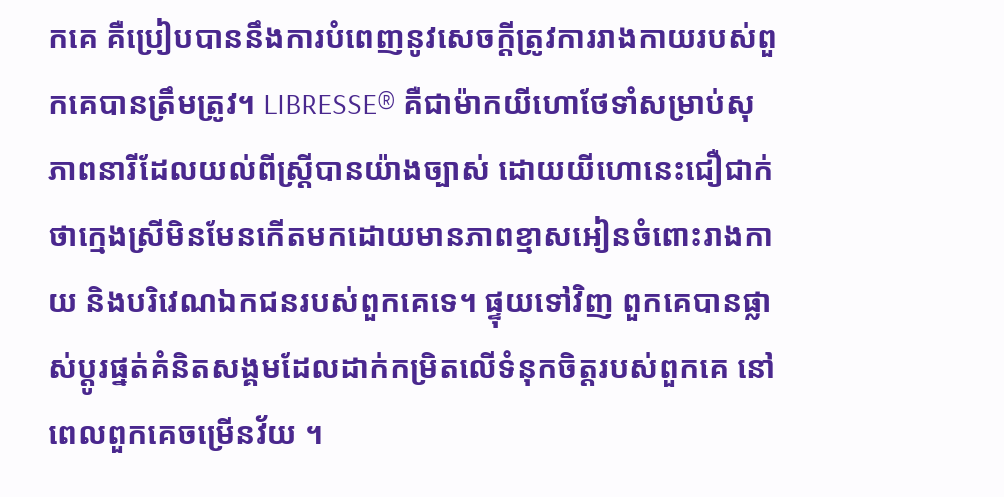កគេ គឺប្រៀបបាននឹងការបំពេញនូវសេចក្តីត្រូវការរាងកាយរបស់ពួកគេបានត្រឹមត្រូវ។ LIBRESSE® គឺជាម៉ាកយីហោថែទាំសម្រាប់សុភាពនារីដែលយល់ពីស្ត្រីបានយ៉ាងច្បាស់ ដោយយីហោនេះជឿជាក់ថាក្មេងស្រីមិនមែនកើតមកដោយមានភាពខ្មាសអៀនចំពោះរាងកាយ និងបរិវេណឯកជនរបស់ពួកគេទេ។ ផ្ទុយទៅវិញ ពួកគេបានផ្លាស់ប្តូរផ្នត់គំនិតសង្គមដែលដាក់កម្រិតលើទំនុកចិត្តរបស់ពួកគេ នៅពេលពួកគេចម្រើនវ័យ ។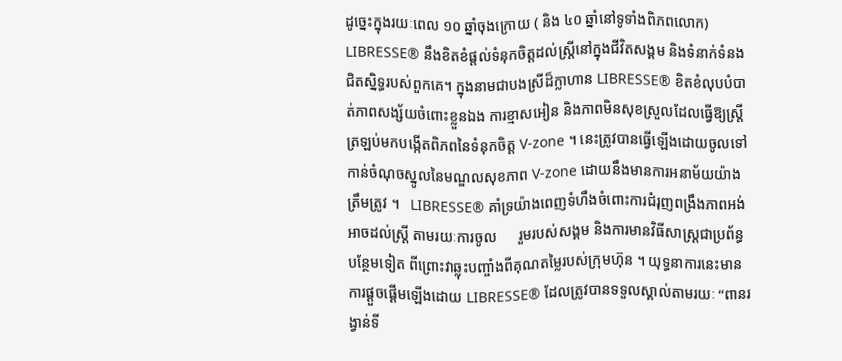ដូច្នេះក្នុងរយៈពេល ១០ ឆ្នាំចុងក្រោយ ( និង ៤០ ឆ្នាំនៅទូទាំងពិភពលោក) LIBRESSE® នឹងខិតខំផ្តល់ទំនុកចិត្តដល់ស្ត្រីនៅក្នុងជីវិតសង្គម និងទំនាក់ទំនងជិតស្និទ្ធរបស់ពួកគេ។ ក្នុងនាមជាបងស្រីដ៏ក្លាហាន LIBRESSE® ខិតខំលុបបំបាត់ភាពសង្ស័យចំពោះខ្លួនឯង ការខ្មាសអៀន និងភាពមិនសុខស្រួលដែលធ្វើឱ្យស្ត្រីត្រឡប់មកបង្កើតពិភពនៃទំនុកចិត្ត V-zone ។ នេះត្រូវបានធ្វើឡើងដោយចូលទៅកាន់ចំណុចស្នូលនៃមណ្ឌលសុខភាព V-zone ដោយនឹងមានការអនាម័យយ៉ាងត្រឹមត្រូវ ។   LIBRESSE® គាំទ្រយ៉ាងពេញទំហឹងចំពោះការជំរុញពង្រឹងភាពអង់អាចដល់ស្ត្រី តាមរយៈការចូល      រួមរបស់សង្គម និងការមានវិធីសាស្រ្តជាប្រព័ន្ធបន្ថែមទៀត ពីព្រោះវាឆ្លុះបញ្ចាំងពីគុណតម្លៃរបស់ក្រុមហ៊ុន ។ យុទ្ធនាការនេះមានការផ្តួចផ្តើមឡើងដោយ LIBRESSE® ដែលត្រូវបានទទួលស្គាល់តាមរយៈ “ពានរង្វាន់ទី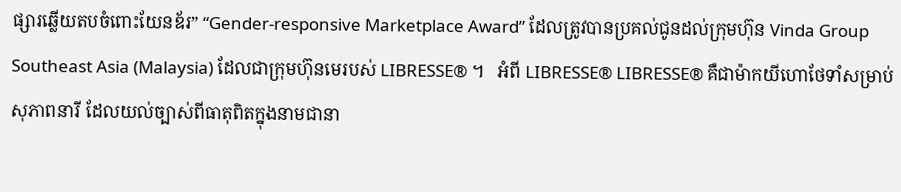ផ្សារឆ្លើយតបចំពោះយែនឌ័រ” “Gender-responsive Marketplace Award” ដែលត្រូវបានប្រគល់ជូនដល់ក្រុមហ៊ុន Vinda Group Southeast Asia (Malaysia) ដែលជាក្រុមហ៊ុនមេរបស់ LIBRESSE® ។   អំពី LIBRESSE® LIBRESSE® គឺជាម៉ាកយីហោថែទាំសម្រាប់សុភាពនារី ដែលយល់ច្បាស់ពីធាតុពិតក្នុងនាមជានា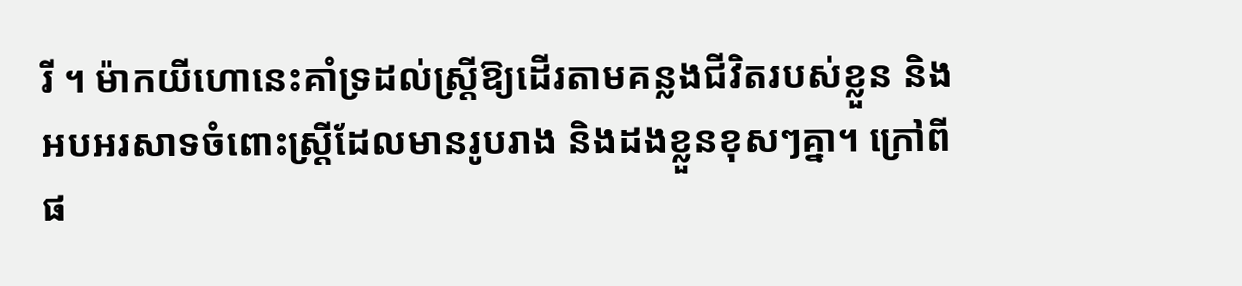រី ។ ម៉ាកយីហោនេះគាំទ្រដល់ស្ត្រីឱ្យដើរតាមគន្លងជីវិតរបស់ខ្លួន និងអបអរសាទចំពោះស្ត្រីដែលមានរូបរាង និងដងខ្លួនខុសៗគ្នា។ ក្រៅពីផ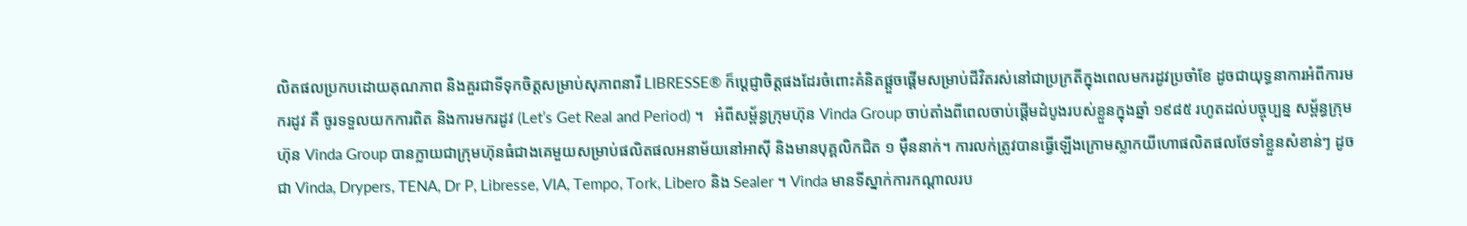លិតផលប្រកបដោយគុណភាព និងគួរជាទីទុកចិត្តសម្រាប់សុភាពនារី LIBRESSE® ក៏ប្តេជ្ញាចិត្តផងដែរចំពោះគំនិតផ្តួចផ្តើមសម្រាប់ជីវិតរស់នៅជាប្រក្រតីក្នុងពេលមករដូវប្រចាំខែ ដូចជាយុទ្ធនាការអំពីការមករដូវ គឺ ចូរទទួលយកការពិត និងការមករដូវ (Let’s Get Real and Period) ។   អំពីសម្ព័ន្ធក្រុមហ៊ុន Vinda Group ចាប់តាំងពីពេលចាប់ផ្តើមដំបូងរបស់ខ្លួនក្នុងឆ្នាំ ១៩៨៥ រហូតដល់បច្ចុប្បន្ន សម្ព័ន្ធក្រុមហ៊ុន Vinda Group បានក្លាយជាក្រុមហ៊ុនធំជាងគេមួយសម្រាប់ផលិតផលអនាម័យនៅអាស៊ី និងមានបុគ្គលិកជិត ១ ម៉ឺននាក់។ ការលក់ត្រូវបានធ្វើឡើងក្រោមស្លាកយីហោផលិតផលថែទាំខ្លួនសំខាន់ៗ ដូចជា Vinda, Drypers, TENA, Dr P, Libresse, VIA, Tempo, Tork, Libero និង Sealer ។ Vinda មានទីស្នាក់ការកណ្តាលរប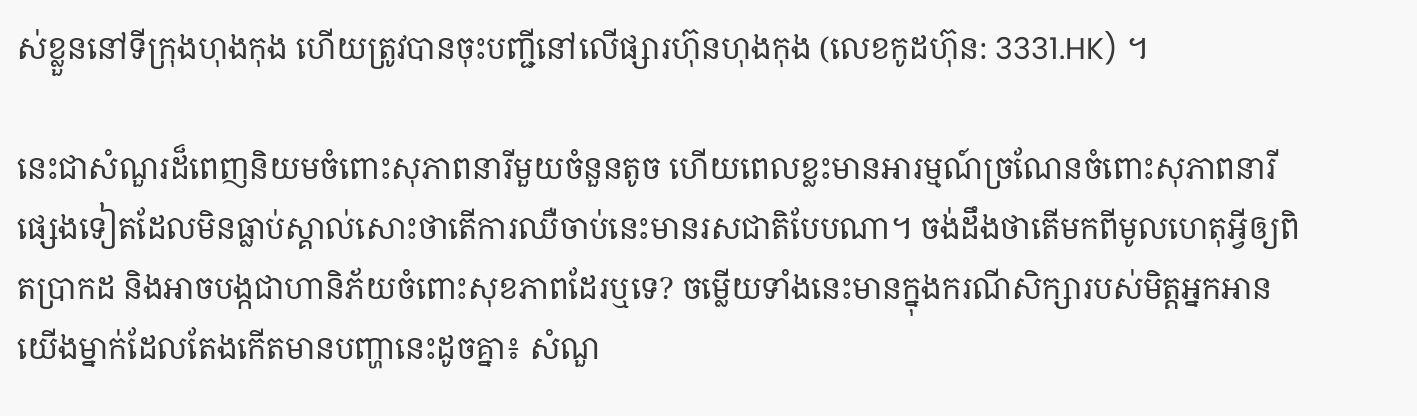ស់ខ្លួននៅទីក្រុងហុងកុង ហើយត្រូវបានចុះបញ្ជីនៅលើផ្សារហ៊ុនហុងកុង (លេខកូដហ៊ុន: 3331.HK) ។

នេះជាសំណួរដ៏ពេញនិយមចំពោះសុភាពនារីមួយចំនួនតូច ហើយពេលខ្លះមានអារម្មណ៍ច្រណែនចំពោះសុភាពនារីផ្សេងទៀតដែលមិនធ្លាប់ស្គាល់សោះថាតើការឈឺចាប់នេះមានរសជាតិបែបណា។ ចង់ដឹងថាតើមកពីមូលហេតុអ្វីឲ្យពិតប្រាកដ និងអាចបង្កជាហានិភ័យចំពោះសុខភាពដែរឬទេ? ចម្លើយទាំងនេះមានក្នុងករណីសិក្សារបស់មិត្តអ្នកអានយើងម្នាក់ដែលតែងកើតមានបញ្ហានេះដូចគ្នា៖ សំណួ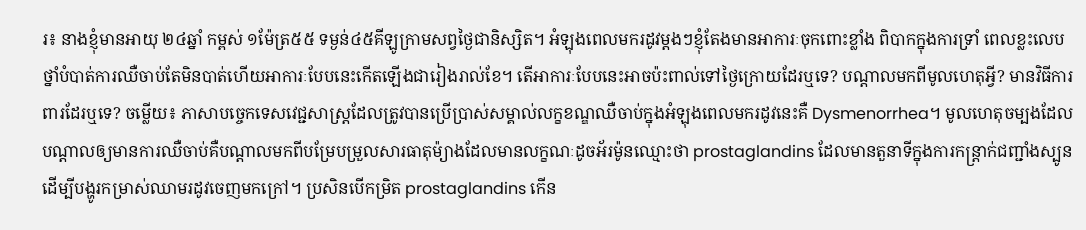រ៖ នាងខ្ញុំមានអាយុ ២៤ឆ្នាំ កម្ពស់ ១ម៉ែត្រ៥៥ ទម្ងន់៤៥គីឡូក្រាមសព្វថ្ងៃជានិស្សិត។ អំឡុងពេលមករដូវម្តងៗខ្ញុំតែងមានអាការៈចុកពោះខ្លាំង ពិបាកក្នុងការទ្រាំ ពេលខ្លះលេបថ្នាំបំបាត់ការឈឺចាប់តែមិនបាត់ហើយអាការៈបែបនេះកើតឡើងជារៀងរាល់ខែ។ តើអាការៈបែបនេះអាចប៉ះពាល់ទៅថ្ងៃក្រោយដែរឬទេ? បណ្តាលមកពីមូលហេតុអ្វី? មានវិធីការពារដែរឬទេ? ចម្លើយ៖ ភាសាបច្ចេកទេសវេជ្ជសាស្រ្តដែលត្រូវបានប្រើប្រាស់សម្គាល់លក្ខខណ្ឌឈឺចាប់ក្នុងអំឡុងពេលមករដូវនេះគឺ Dysmenorrhea។ មូលហេតុចម្បងដែលបណ្តាលឲ្យមានការឈឺចាប់គឺបណ្តាលមកពីបម្រែបម្រួលសារធាតុម៉្យាងដែលមានលក្ខណៈដូចអ័រម៉ូនឈ្មោះថា prostaglandins ដែលមានតួនាទីក្នុងការកន្រ្តាក់ជញ្ជាំងស្បូន ដើម្បីបង្ហូរកម្រាស់ឈាមរដូវចេញមកក្រៅ។ ប្រសិនបើកម្រិត prostaglandins កើន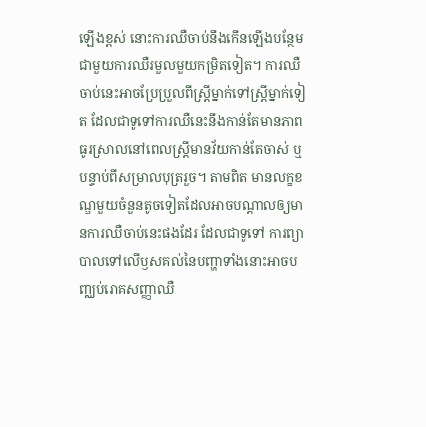ឡើងខ្ពស់ នោះការឈឺចាប់នឹងកើនឡើងបន្ថែមជាមួយការឈឺរមួលមួយកម្រិតទៀត។ ការឈឺចាប់នេះអាចប្រែប្រួលពីស្រ្តីម្នាក់ទៅស្រ្តីម្នាក់ទៀត ដែលជាទូទៅការឈឺនេះនឹងកាន់តែមានភាពធូរស្រាលនៅពេលស្ត្រីមានវ័យកាន់តែចាស់ ឬបន្ទាប់ពីសម្រាលបុត្ររួច។ តាមពិត មានលក្ខខណ្ឌមួយចំនួនតូចទៀតដែលអាចបណ្តាលឲ្យមានការឈឺចាប់នេះផងដែរ ដែលជាទូទៅ ការព្យាបាលទៅលើឫសគល់នៃបញ្ហាទាំងនោះអាចបញ្ឈប់រោគសញ្ញាឈឺ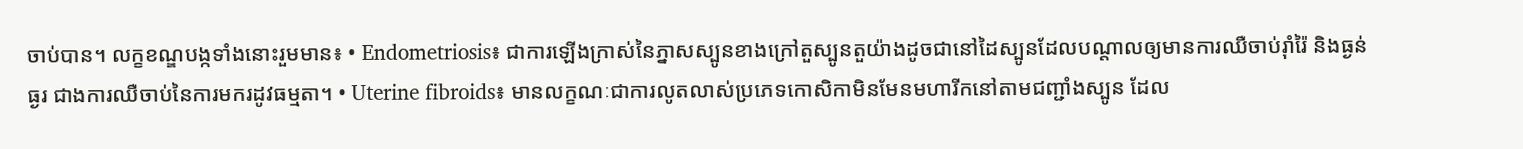ចាប់បាន។ លក្ខខណ្ឌបង្កទាំងនោះរួមមាន៖ • Endometriosis៖ ជាការឡើងក្រាស់នៃភ្នាសស្បូនខាងក្រៅតួស្បូនតួយ៉ាងដូចជានៅដៃស្បូនដែលបណ្តាលឲ្យមានការឈឺចាប់រ៉ាំរ៉ៃ និងធ្ងន់ធ្ងរ ជាងការឈឺចាប់នៃការមករដូវធម្មតា។ • Uterine fibroids៖ មានលក្ខណៈជាការលូតលាស់ប្រភេទកោសិកាមិនមែនមហារីកនៅតាមជញ្ជាំងស្បូន ដែល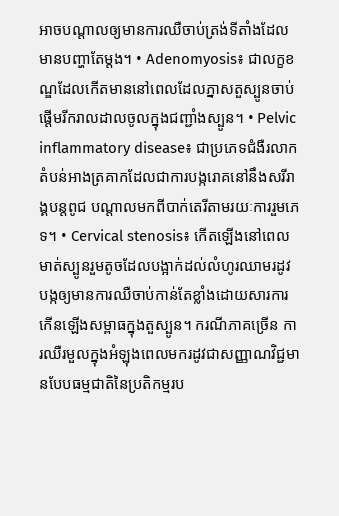អាចបណ្តាលឲ្យមានការឈឺចាប់ត្រង់ទីតាំងដែលមានបញ្ហាតែម្តង។ • Adenomyosis៖ ជាលក្ខខណ្ឌដែលកើតមាននៅពេលដែលភ្នាសតួស្បូនចាប់ផ្តើមរីករាលដាលចូលក្នុងជញ្ជាំងស្បូន។ • Pelvic inflammatory disease៖ ជាប្រភេទជំងឺរលាកតំបន់អាងត្រគាកដែលជាការបង្ករោគនៅនឹងសរីរាង្គបន្តពូជ បណ្ដាលមកពីបាក់តេរីតាមរយៈការរួមភេទ។ • Cervical stenosis៖ កើតឡើងនៅពេលមាត់ស្បូនរួមតូចដែលបង្អាក់ដល់លំហូរឈាមរដូវ បង្កឲ្យមានការឈឺចាប់កាន់តែខ្លាំងដោយសារការកើនឡើងសម្ពាធក្នុងតួស្បូន។ ករណីភាគច្រើន ការឈឺរមួលក្នុងអំឡុងពេលមករដូវជាសញ្ញាណវិជ្ជមានបែបធម្មជាតិនៃប្រតិកម្មរប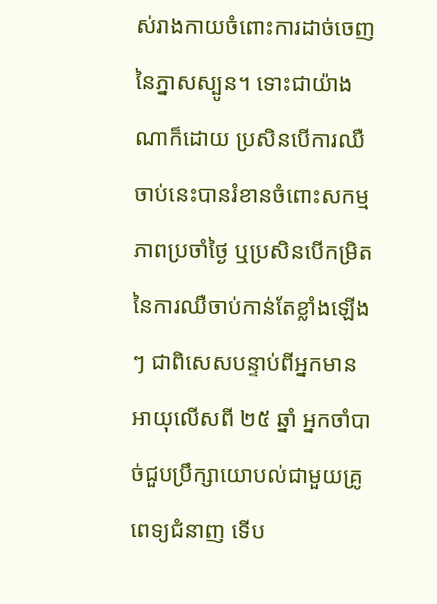ស់រាងកាយចំពោះការដាច់ចេញនៃភ្នាសស្បូន។ ទោះជាយ៉ាងណាក៏ដោយ ប្រសិនបើការឈឺចាប់នេះបានរំខានចំពោះសកម្មភាពប្រចាំថ្ងៃ ឬប្រសិនបើកម្រិតនៃការឈឺចាប់កាន់តែខ្លាំងឡើងៗ ជាពិសេសបន្ទាប់ពីអ្នកមានអាយុលើសពី ២៥ ឆ្នាំ អ្នកចាំបាច់ជួបប្រឹក្សាយោបល់ជាមួយគ្រូពេទ្យជំនាញ ទើប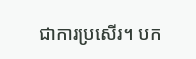ជាការប្រសើរ។ បក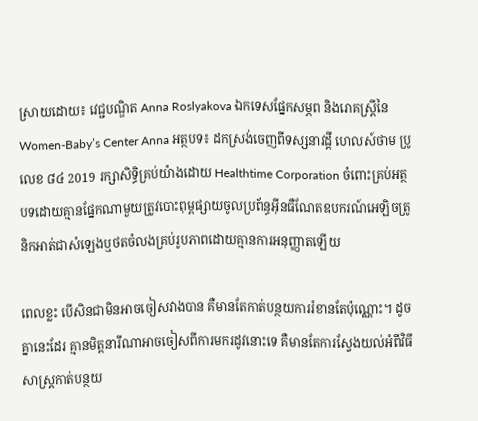ស្រាយដោយ៖ វេជ្ជបណ្ឌិត Anna Roslyakova ឯកទេសផ្នែកសម្ភព និងរោគស្រ្តីនៃ Women-Baby’s Center Anna អត្ថបទ៖ ដកស្រង់ចេញពីទស្សនាវដ្ដី ហេលស៍ថាម ប្រូ លេខ ៨៤ 2019 រក្សាសិទ្ធិគ្រប់យ៉ាងដោយ Healthtime Corporation ចំពោះគ្រប់អត្ថបទដោយគ្មានផ្នែកណាមួយត្រូវបោះពុម្ពផ្សាយចូលប្រព័ន្ធអុីនធឺណែតឧបករណ៍អេឡិចត្រូនិកអាត់ជាសំឡេងឬថតចំលងគ្រប់រូបភាពដោយគ្មានការអនុញ្ញាតឡើយ

ពេលខ្លះ បើសិនជាមិនអាចចៀសវាងបាន គឺមានតែកាត់បន្ថយការរំខានតែប៉ុណ្ណោះ។ ដូចគ្នានេះដែរ គ្មានមិត្តនារីណាអាចចៀសពីការមករដូវនោះទេ គឺមានតែការស្វែងយល់អំពីវិធីសាស្រ្តកាត់បន្ថយ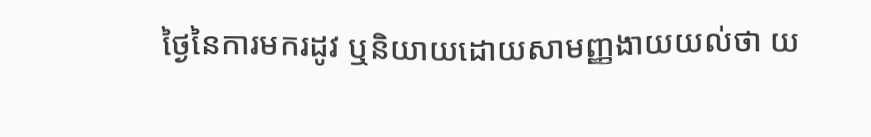ថ្ងៃនៃការមករដូវ ឬនិយាយដោយសាមញ្ញងាយយល់ថា យ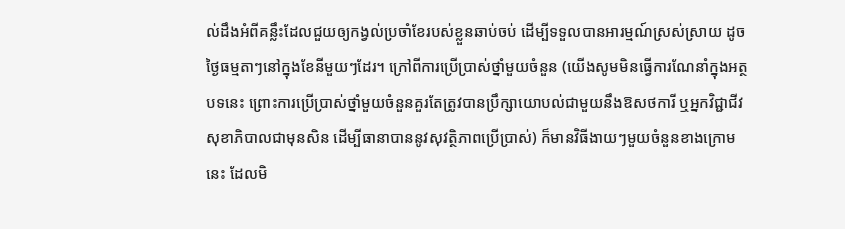ល់ដឹងអំពីគន្លឹះដែលជួយឲ្យកង្វល់ប្រចាំខែរបស់ខ្លួនឆាប់ចប់ ដើម្បីទទួលបានអារម្មណ៍ស្រស់ស្រាយ ដូចថ្ងៃធម្មតាៗនៅក្នុងខែនីមួយៗដែរ។ ក្រៅពីការប្រើប្រាស់ថ្នាំមួយចំនួន (យើងសូមមិនធ្វើការណែនាំក្នុងអត្ថបទនេះ ព្រោះការប្រើប្រាស់ថ្នាំមួយចំនួនគួរតែត្រូវបានប្រឹក្សាយោបល់ជាមួយនឹងឱសថការី ឬអ្នកវិជ្ជាជីវសុខាភិបាលជាមុនសិន ដើម្បីធានាបាននូវសុវត្ថិភាពប្រើប្រាស់) ក៏មានវិធីងាយៗមួយចំនួនខាងក្រោមនេះ ដែលមិ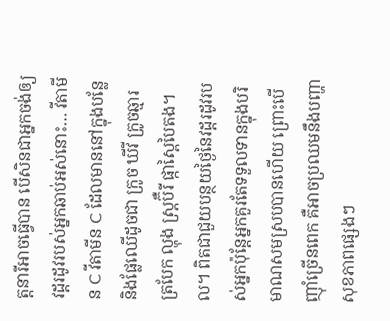ត្តនារីអាចធ្វើបាន បើសិនជាអ្នកចង់ឲ្យវដ្តរដូវរបស់អ្នកឆាប់អស់នោះ… វីតាមីន C វីតាមីន C ដែលមាននៅក្នុងបន្លែ និងផ្លែឈើដូចជា ក្រូច ឃីវី ក្រូចឆ្មារ ត្របែក ល្ហុង ស្រ្តប៊ឺរី ផ្កាស្ពៃបៃតង។ល។ ពិតជាជួយបន្ថយថ្ងៃនៃវដ្ដរដូវរបស់អ្នកប៉ុន្តែអ្នកគួរតែទទួលទានក្នុងបរិមាណសមស្របបានហើយ ព្រោះបើញ៉ាំច្រើនពេក គឺអាចប្រឈមនឹងបញ្ហាសុខភាពផ្សេងៗ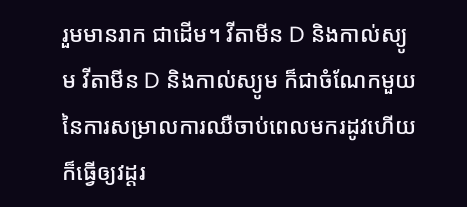រួមមានរាក ជាដើម។ វីតាមីន D និងកាល់ស្យូម វីតាមីន D និងកាល់ស្យូម ក៏ជាចំណែកមួយនៃការសម្រាលការឈឺចាប់ពេលមករដូវហើយក៏ធ្វើឲ្យវដ្តរ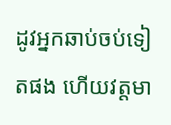ដូវអ្នកឆាប់ចប់ទៀតផង ហើយវត្តមា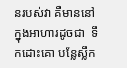នរបស់វា គឺមាននៅក្នុងអាហារដូចជា  ទឹកដោះគោ បន្លែស្លឹក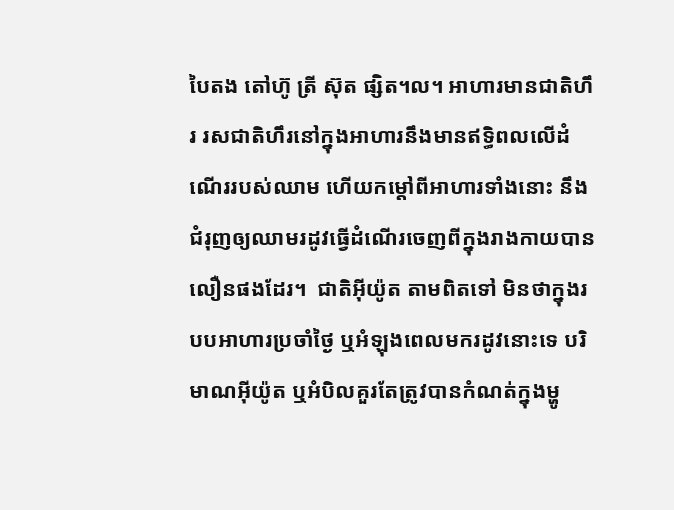បៃតង តៅហ៊ូ ត្រី ស៊ុត ផ្សិត។ល។ អាហារមានជាតិហឹរ រសជាតិហឹរនៅក្នុងអាហារនឹងមានឥទ្ធិពលលើដំណើររបស់ឈាម ហើយកម្តៅពីអាហារទាំងនោះ នឹងជំរុញឲ្យឈាមរដូវធ្វើដំណើរចេញពីក្នុងរាងកាយបានលឿនផងដែរ។  ជាតិអុីយ៉ូត តាមពិតទៅ មិនថាក្នុងរបបអាហារប្រចាំថ្ងៃ ឬអំឡុងពេលមករដូវនោះទេ បរិមាណអុីយ៉ូត ឬអំបិលគួរតែត្រូវបានកំណត់ក្នុងម្ហូ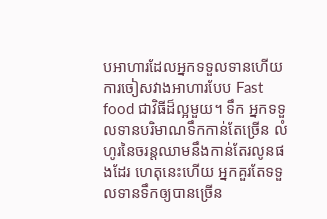បអាហារដែលអ្នកទទួលទានហើយការចៀសវាងអាហារបែប Fast food ជាវិធីដ៏ល្អមួយ។ ទឹក អ្នកទទួលទានបរិមាណទឹកកាន់តែច្រើន លំហូរនៃចរន្តឈាមនឹងកាន់តែរលូនផងដែរ ហេតុនេះហើយ អ្នកគួរតែទទួលទានទឹកឲ្យបានច្រើន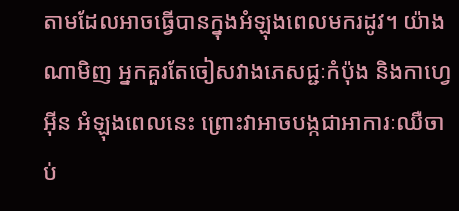តាមដែលអាចធ្វើបានក្នុងអំឡុងពេលមករដូវ។ យ៉ាងណាមិញ អ្នកគួរតែចៀសវាងភេសជ្ជៈកំប៉ុង និងកាហ្វេអុីន អំឡុងពេលនេះ ព្រោះវាអាចបង្កជាអាការៈឈឺចាប់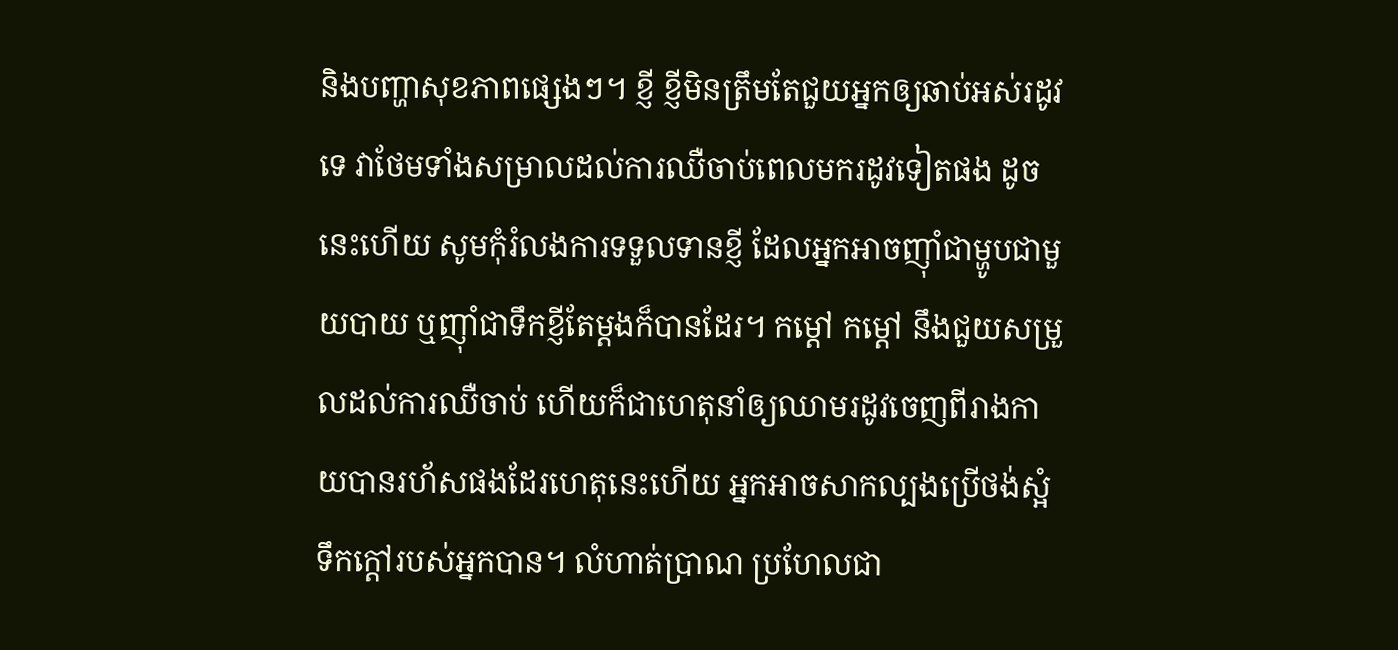និងបញ្ហាសុខភាពផ្សេងៗ។ ខ្ញី ខ្ញីមិនត្រឹមតែជួយអ្នកឲ្យឆាប់អស់រដូវទេ វាថែមទាំងសម្រាលដល់ការឈឺចាប់ពេលមករដូវទៀតផង ដូចនេះហើយ សូមកុំរំលងការទទួលទានខ្ញី ដែលអ្នកអាចញ៉ាំជាម្ហូបជាមួយបាយ ឬញ៉ាំជាទឹកខ្ញីតែម្តងក៏បានដែរ។ កម្តៅ កម្តៅ នឹងជួយសម្រួលដល់ការឈឺចាប់ ហើយក៏ជាហេតុនាំឲ្យឈាមរដូវចេញពីរាងកាយបានរហ័សផងដែរហេតុនេះហើយ អ្នកអាចសាកល្បងប្រើថង់ស្អំទឹកក្តៅរបស់អ្នកបាន។ លំហាត់ប្រាណ ប្រហែលជា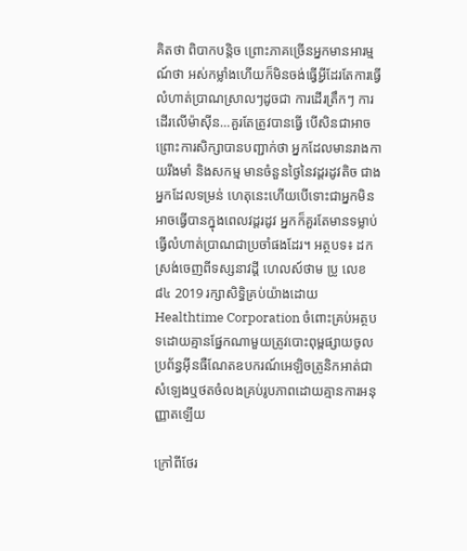គិតថា ពិបាកបន្តិច ព្រោះភាគច្រើនអ្នកមានអារម្មណ៍ថា អស់កម្លាំងហើយក៏មិនចង់ធ្វើអ្វីដែរតែការធ្វើលំហាត់ប្រាណស្រាលៗដូចជា ការដើរត្រឹកៗ ការដើរលើម៉ាស៊ីន…គួរតែត្រូវបានធ្វើ បើសិនជាអាចព្រោះការសិក្សាបានបញ្ជាក់ថា អ្នកដែលមានរាងកាយរឹងមាំ និងសកម្ម មានចំនួនថ្ងៃនៃវដ្ដរដូវតិច ជាងអ្នកដែលទម្រន់ ហេតុនេះហើយបើទោះជាអ្នកមិនអាចធ្វើបានក្នុងពេលវដ្ដរដូវ អ្នកក៏គួរតែមានទម្លាប់ធ្វើលំហាត់ប្រាណជាប្រចាំផងដែរ។ អត្ថបទ៖ ដកស្រង់ចេញពីទស្សនាវដ្ដី ហេលស៍ថាម ប្រូ លេខ ៨៤ 2019 រក្សាសិទ្ធិគ្រប់យ៉ាងដោយ Healthtime Corporation ចំពោះគ្រប់អត្ថបទដោយគ្មានផ្នែកណាមួយត្រូវបោះពុម្ពផ្សាយចូលប្រព័ន្ធអុីនធឺណែតឧបករណ៍អេឡិចត្រូនិកអាត់ជាសំឡេងឬថតចំលងគ្រប់រូបភាពដោយគ្មានការអនុញ្ញាតឡើយ

ក្រៅពីថែរ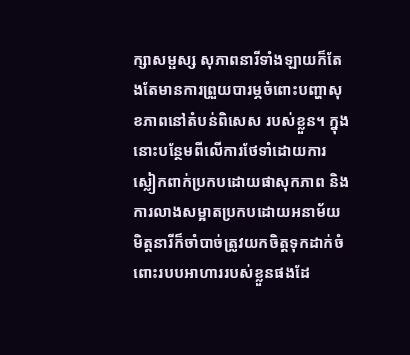ក្សាសម្ផស្ស សុភាពនារីទាំងឡាយក៏តែងតែមានការព្រួយបារម្ភចំពោះបញ្ហាសុខភាពនៅតំបន់ពិសេស របស់ខ្លួន។ ក្នុងនោះបន្ថែមពីលើការថែទាំដោយការស្លៀកពាក់ប្រកបដោយផាសុកភាព និងការលាងសម្អាតប្រកបដោយអនាម័យ មិត្តនារីក៏ចាំបាច់ត្រូវយកចិត្តទុកដាក់ចំពោះរបបអាហាររបស់ខ្លួនផងដែ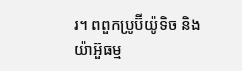រ។ ពពួកប្រូប៊ីយ៉ូទិច និងយ៉ាអ៊ួធម្ម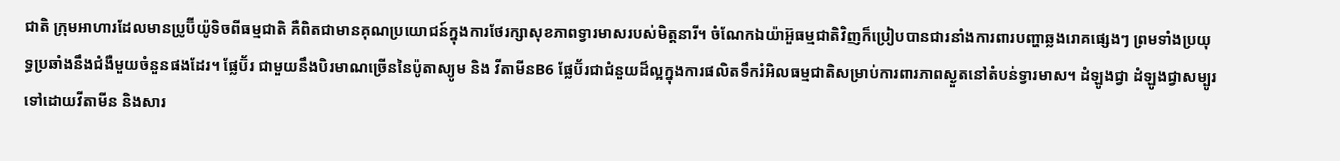ជាតិ ក្រុមអាហារដែលមានប្រូប៊ីយ៉ូទិចពីធម្មជាតិ គឺពិតជាមានគុណប្រយោជន៍ក្នុងការថែរក្សាសុខភាពទ្វារមាសរបស់មិត្តនារី។ ចំណែកឯយ៉ាអ៊ួធម្មជាតិវិញក៏ប្រៀបបានជារនាំងការពារបញ្ហាឆ្លងរោគផ្សេងៗ ព្រមទាំងប្រយុទ្ធប្រឆាំងនឹងជំងឺមួយចំនួនផងដែរ។ ផ្លែប៊័រ ជាមួយនឹងបិរមាណច្រើននៃប៉ូតាស្យូម និង វីតាមីនB6 ផ្លែប៊័រជាជំនួយដ៏ល្អក្នុងការផលិតទឹករំអិលធម្មជាតិសម្រាប់ការពារភាពស្ងួតនៅតំបន់ទ្វារមាស។ ដំឡូងជ្វា ដំឡូងជ្វាសម្បូរទៅដោយវីតាមីន និងសារ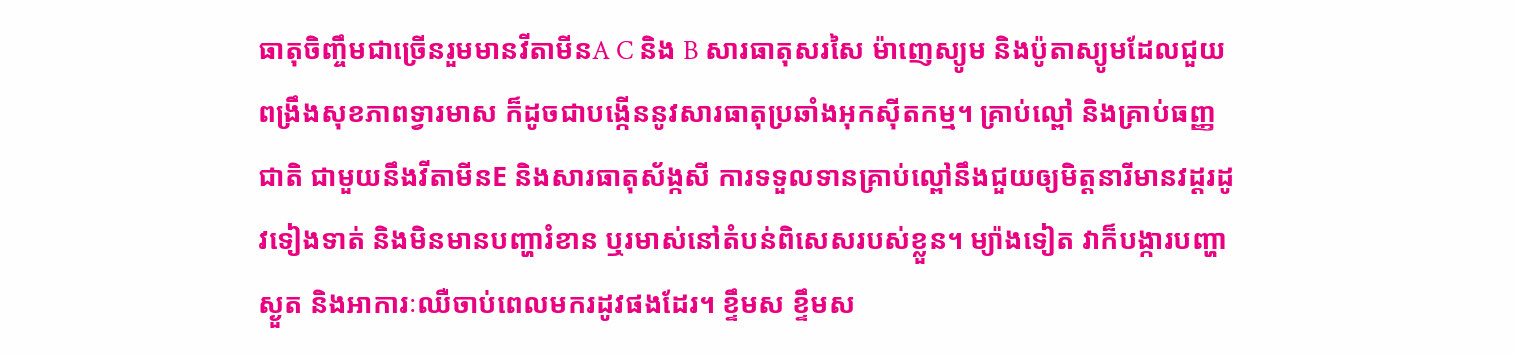ធាតុចិញ្ចឹមជាច្រើនរួមមានវីតាមីនA C និង B សារធាតុសរសៃ ម៉ាញេស្យូម និងប៉ូតាស្យូមដែលជួយពង្រឹងសុខភាពទ្វារមាស ក៏ដូចជាបង្កើននូវសារធាតុប្រឆាំងអុកស៊ីតកម្ម។ គ្រាប់ល្ពៅ និងគ្រាប់ធញ្ញជាតិ ជាមួយនឹងវីតាមីនE និងសារធាតុស័ង្កសី ការទទួលទានគ្រាប់ល្ពៅនឹងជួយឲ្យមិត្តនារីមានវដ្ដរដូវទៀងទាត់ និងមិនមានបញ្ហារំខាន ឬរមាស់នៅតំបន់ពិសេសរបស់ខ្លួន។ ម្យ៉ាងទៀត វាក៏បង្ការបញ្ហាស្ងួត និងអាការៈឈឺចាប់ពេលមករដូវផងដែរ។ ខ្ទឹមស ខ្ទឹមស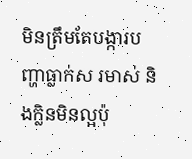មិនត្រឹមតែបង្ការបញ្ហាធ្លាក់ស រមាស់ និងក្លិនមិនល្អប៉ុ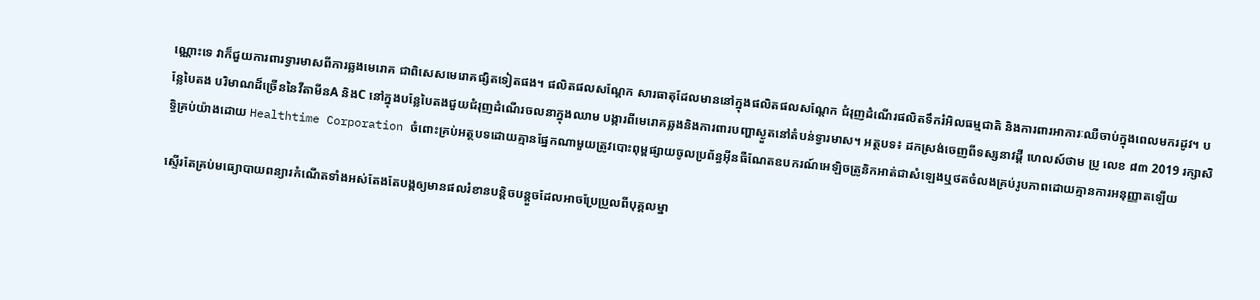ណ្ណោះទេ វាក៏ជួយការពារទ្វារមាសពីការឆ្លងមេរោគ ជាពិសេសមេរោគផ្សិតទៀតផង។ ផលិតផលសណ្តែក សារធាតុដែលមាននៅក្នុងផលិតផលសណ្តែក ជំរុញដំណើរផលិតទឹករំអិលធម្មជាតិ និងការពារអាការៈឈឺចាប់ក្នុងពេលមករដូវ។ បន្លែបៃតង បរិមាណដ៏ច្រើននៃវីតាមីនA និងC នៅក្នុងបន្លែបៃតងជួយជំរុញដំណើរចលនាក្នុងឈាម បង្ការពីមេរោគឆ្លងនិងការពារបញ្ហាស្ងួតនៅតំបន់ទ្វារមាស។ អត្ថបទ៖ ដកស្រង់ចេញពីទស្សនាវដ្ដី ហេលស៍ថាម ប្រូ លេខ ៨៣ 2019 រក្សាសិទ្ធិគ្រប់យ៉ាងដោយ Healthtime Corporation ចំពោះគ្រប់អត្ថបទដោយគ្មានផ្នែកណាមួយត្រូវបោះពុម្ពផ្សាយចូលប្រព័ន្ធអុីនធឺណែតឧបករណ៍អេឡិចត្រូនិកអាត់ជាសំឡេងឬថតចំលងគ្រប់រូបភាពដោយគ្មានការអនុញ្ញាតឡើយ

ស្ទើរតែគ្រប់មធ្យោបាយពន្យារកំណើតទាំងអស់តែងតែបង្កឲ្យមានផលរំខានបន្តិចបន្តួចដែលអាចប្រែប្រួលពីបុគ្គលម្នា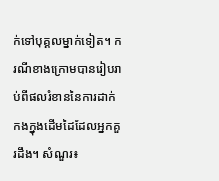ក់ទៅបុគ្គលម្នាក់ទៀត។ ករណីខាងក្រោមបានរៀបរាប់ពីផលរំខាននៃការដាក់កងក្នុងដើមដៃដែលអ្នកគួរដឹង។ សំណួរ៖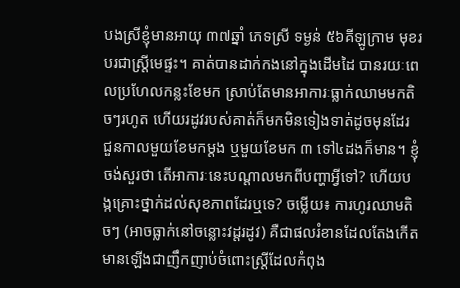បងស្រីខ្ញុំមានអាយុ ៣៧ឆ្នាំ ភេទស្រី ទម្ងន់ ៥៦គីឡូក្រាម មុខរបរជាស្រ្តីមេផ្ទះ។ គាត់បានដាក់កងនៅក្នុងដើមដៃ បានរយៈពេលប្រហែលកន្លះខែមក ស្រាប់តែមានអាការៈធ្លាក់ឈាមមកតិចៗរហូត ហើយរដូវរបស់គាត់ក៏មកមិនទៀងទាត់ដូចមុនដែរ ជួនកាលមួយខែមកម្តង ឬមួយខែមក ៣ ទៅ៤ដងក៏មាន។ ខ្ញុំចង់សួរថា តើអាការៈនេះបណ្តាលមកពីបញ្ហាអ្វីទៅ? ហើយបង្កគ្រោះថ្នាក់ដល់សុខភាពដែរឬទេ? ចម្លើយ៖ ការហូរឈាមតិចៗ (អាចធ្លាក់នៅចន្លោះវដ្តរដូវ) គឺជាផលរំខានដែលតែងកើតមានឡើងជាញឹកញាប់ចំពោះស្ត្រីដែលកំពុង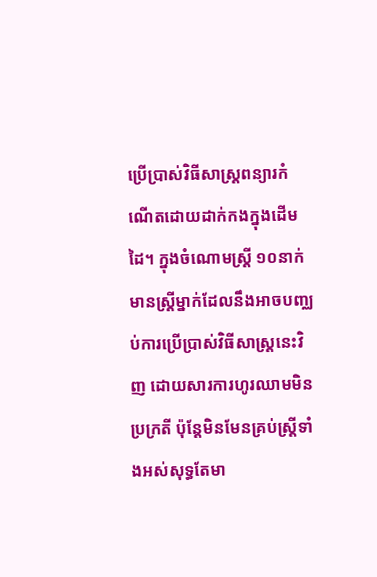ប្រើប្រាស់វិធីសាស្ត្រពន្យារកំណើតដោយដាក់កងក្នុងដើមដៃ។ ក្នុងចំណោមស្រ្តី ១០នាក់ មានស្រ្តីម្នាក់ដែលនឹងអាចបញ្ឈប់ការប្រើប្រាស់វិធីសាស្រ្តនេះវិញ ដោយសារការហូរឈាមមិនប្រក្រតី ប៉ុន្តែមិនមែនគ្រប់ស្រ្តីទាំងអស់សុទ្ធតែមា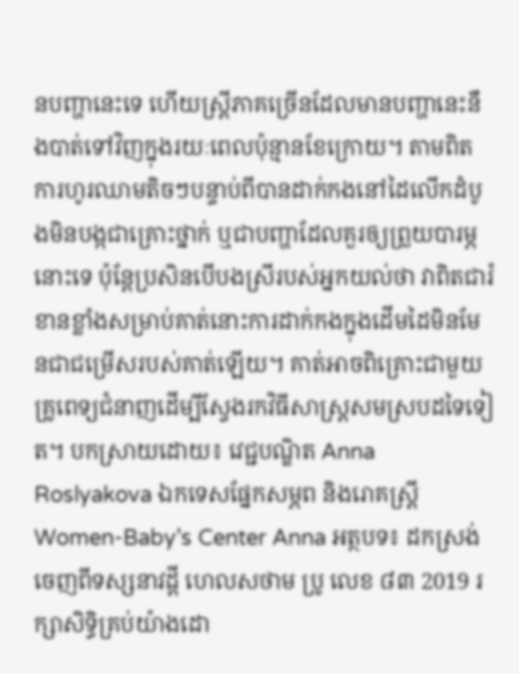នបញ្ហានេះទេ ហើយស្ត្រីភាគច្រើនដែលមានបញ្ហានេះនឹងបាត់ទៅវិញក្នុងរយៈពេលប៉ុន្មានខែក្រោយ។ តាមពិត ការហូរឈាមតិចៗបន្ទាប់ពីបានដាក់កងនៅដៃលើកដំបូងមិនបង្កជាគ្រោះថ្នាក់ ឬជាបញ្ហាដែលគួរឲ្យព្រួយបារម្ភនោះទេ ប៉ុន្តែប្រសិនបើបងស្រីរបស់អ្នកយល់ថា វាពិតជារំខានខ្លាំងសម្រាប់គាត់នោះការដាក់កងក្នុងដើមដៃមិនមែនជាជម្រើសរបស់គាត់ឡើយ។ គាត់អាចពិគ្រោះជាមួយគ្រូពេទ្យជំនាញដើម្បីស្វែងរកវិធីសាស្ត្រសមស្របដទៃទៀត។ បកស្រាយដោយ៖ វេជ្ជបណ្ឌិត Anna Roslyakova ឯកទេសផ្នែកសម្ភព និងរោគស្រ្តី Women-Baby’s Center Anna អត្ថបទ៖ ដកស្រង់ចេញពីទស្សនាវដ្ដី ហេលសថាម ប្រូ លេខ ៨៣ 2019 រក្សាសិទ្ធិគ្រប់យ៉ាងដោ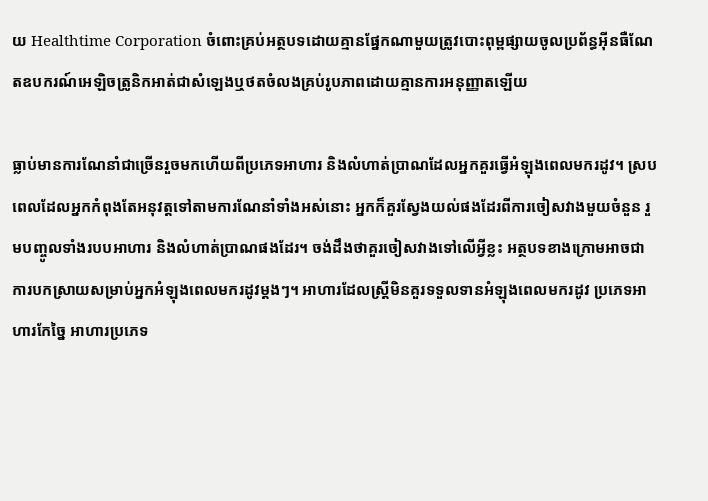យ Healthtime Corporation ចំពោះគ្រប់អត្ថបទដោយគ្មានផ្នែកណាមួយត្រូវបោះពុម្ពផ្សាយចូលប្រព័ន្ធអុីនធឺណែតឧបករណ៍អេឡិចត្រូនិកអាត់ជាសំឡេងឬថតចំលងគ្រប់រូបភាពដោយគ្មានការអនុញ្ញាតឡើយ

ធ្លាប់មានការណែនាំជាច្រើនរួចមកហើយពីប្រភេទអាហារ និងលំហាត់ប្រាណដែលអ្នកគួរធ្វើអំឡុងពេលមករដូវ។ ស្របពេលដែលអ្នកកំពុងតែអនុវត្តទៅតាមការណែនាំទាំងអស់នោះ អ្នកក៏គួរស្វែងយល់ផងដែរពីការចៀសវាងមួយចំនួន រួមបញ្ចូលទាំងរបបអាហារ និងលំហាត់ប្រាណផងដែរ។ ចង់ដឹងថាគួរចៀសវាងទៅលើអ្វីខ្លះ អត្ថបទខាងក្រោមអាចជាការបកស្រាយសម្រាប់អ្នកអំឡុងពេលមករដូវម្ដងៗ។ អាហារដែលស្រ្តីមិនគួរទទួលទានអំឡុងពេលមករដូវ ប្រភេទអាហារកែច្នៃ អាហារប្រភេទ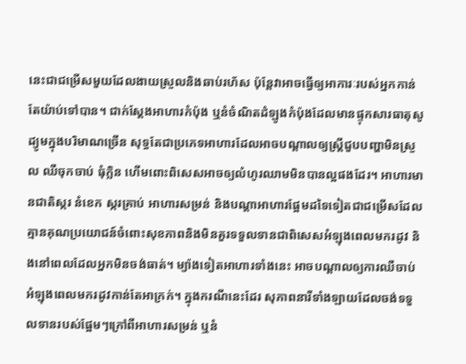នេះជាជម្រើសមួយដែលងាយស្រួលនិងឆាប់រហ័ស ប៉ុន្តែវាអាចធ្វើឲ្យអាការៈរបស់អ្នកកាន់តែយ៉ាប់ទៅបាន។ ជាក់ស្ដែងអាហារកំប៉ុង ឬនំចំណិតដំឡូងកំប៉ុងដែលមានផ្ទុកសារធាតុសូដ្យូមក្នុងបរិមាណច្រើន សុទ្ធតែជាប្រភេទអាហារដែលអាចបណ្តាលឲ្យស្ត្រីជួបបញ្ហាមិនស្រួល ឈឺចុកចាប់ ធុំក្លិន ហើមពោះពិសេសអាចឲ្យលំហូរឈាមមិនបានល្អផងដែរ។ អាហារមានជាតិស្ករ នំខេក ស្ករគ្រាប់ អាហារសម្រន់ និងបណ្តាអាហារផ្អែមដទៃទៀតជាជម្រើសដែលគ្មានគុណប្រយោជន៍ចំពោះសុខភាពនិងមិនគួរទទួលទានជាពិសេសអំឡុងពេលមករដូវ និងនៅពេលដែលអ្នកមិនចង់ធាត់។ ម្យ៉ាងទៀតអាហារទាំងនេះ អាចបណ្តាលឲ្យការឈឺចាប់អំឡុងពេលមករដូវកាន់តែអាក្រក់។ ក្នុងករណីនេះដែរ សុភាពនារីទាំងឡាយដែលចង់ទទួលទានរបស់ផ្អែមៗក្រៅពីអាហារសម្រន់ ឬនំ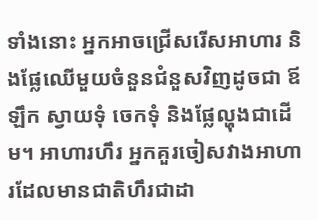ទាំងនោះ អ្នកអាចជ្រើសរើសអាហារ និងផ្លែឈើមួយចំនួនជំនួសវិញដូចជា ឪឡឹក ស្វាយទុំ ចេកទុំ និងផ្លែល្ហុងជាដើម។ អាហារហឹរ អ្នកគួរចៀសវាងអាហារដែលមានជាតិហឹរជាដា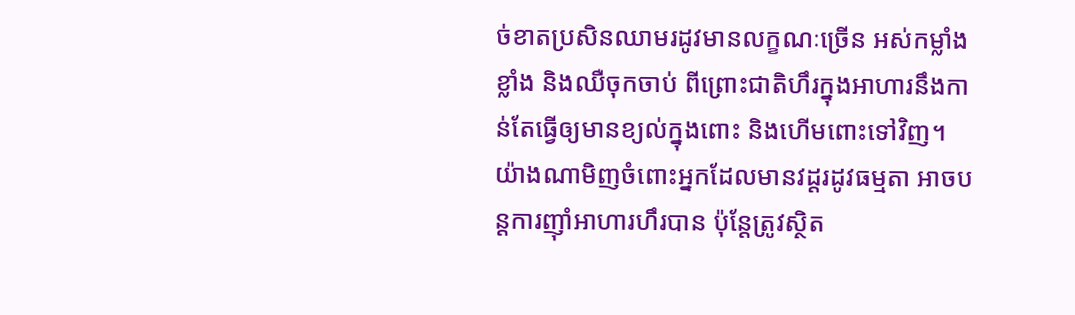ច់ខាតប្រសិនឈាមរដូវមានលក្ខណៈច្រើន អស់កម្លាំងខ្លាំង និងឈឺចុកចាប់ ពីព្រោះជាតិហឹរក្នុងអាហារនឹងកាន់តែធ្វើឲ្យមានខ្យល់ក្នុងពោះ និងហើមពោះទៅវិញ។ យ៉ាងណាមិញចំពោះអ្នកដែលមានវដ្ដរដូវធម្មតា អាចបន្តការញ៉ាំអាហារហឹរបាន ប៉ុន្តែត្រូវស្ថិត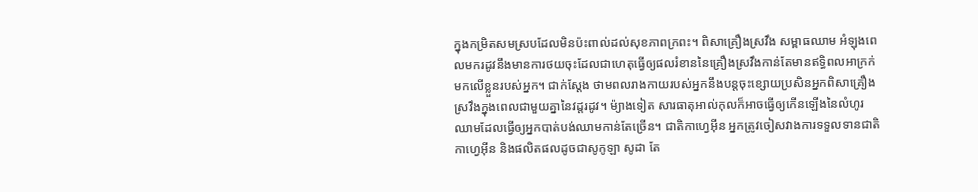ក្នុងកម្រិតសមស្របដែលមិនប៉ះពាល់ដល់សុខភាពក្រពះ។ ពិសាគ្រឿងស្រវឹង សម្ពាធឈាម អំឡុងពេលមករដូវនឹងមានការថយចុះដែលជាហេតុធ្វើឲ្យផលរំខាននៃគ្រឿងស្រវឹងកាន់តែមានឥទ្ធិពលអាក្រក់មកលើខ្លួនរបស់អ្នក។ ជាក់ស្ដែង ថាមពលរាងកាយរបស់អ្នកនឹងបន្តចុះខ្សោយប្រសិនអ្នកពិសាគ្រឿងស្រវឹងក្នុងពេលជាមួយគ្នានៃវដ្តរដូវ។ ម៉្យាងទៀត សារធាតុអាល់កុលក៏អាចធ្វើឲ្យកើនឡើងនៃលំហូរឈាមដែលធ្វើឲ្យអ្នកបាត់បង់ឈាមកាន់តែច្រើន។ ជាតិកាហ្វេអុីន អ្នកត្រូវចៀសវាងការទទួលទានជាតិកាហ្វេអុីន និងផលិតផលដូចជាសូកូឡា សូដា តែ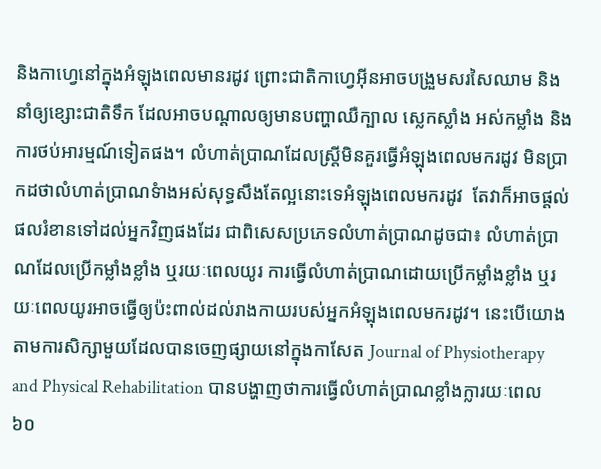និងកាហ្វេនៅក្នុងអំឡុងពេលមានរដូវ ព្រោះជាតិកាហ្វេអុីនអាចបង្រួមសរសៃឈាម និងនាំឲ្យខ្សោះជាតិទឹក ដែលអាចបណ្តាលឲ្យមានបញ្ហាឈឺក្បាល ស្លេកស្លាំង អស់កម្លាំង និងការថប់អារម្មណ៍ទៀតផង។ លំហាត់ប្រាណដែលស្រ្តីមិនគួរធ្វើអំឡុងពេលមករដូវ មិនប្រាកដថាលំហាត់ប្រាណទំាងអស់សុទ្ធសឹងតែល្អនោះទេអំឡុងពេលមករដូវ  តែវាក៏អាចផ្តល់ផលរំខានទៅដល់អ្នកវិញផងដែរ ជាពិសេសប្រភេទលំហាត់ប្រាណដូចជា៖ លំហាត់ប្រាណដែលប្រើកម្លាំងខ្លាំង ឬរយៈពេលយូរ ការធ្វើលំហាត់ប្រាណដោយប្រើកម្លាំងខ្លាំង ឬរយៈពេលយូរអាចធ្វើឲ្យប៉ះពាល់ដល់រាងកាយរបស់អ្នកអំឡុងពេលមករដូវ។ នេះបើយោងតាមការសិក្សាមួយដែលបានចេញផ្សាយនៅក្នុងកាសែត Journal of Physiotherapy and Physical Rehabilitation បានបង្ហាញថាការធ្វើលំហាត់ប្រាណខ្លាំងក្លារយៈពេល ៦០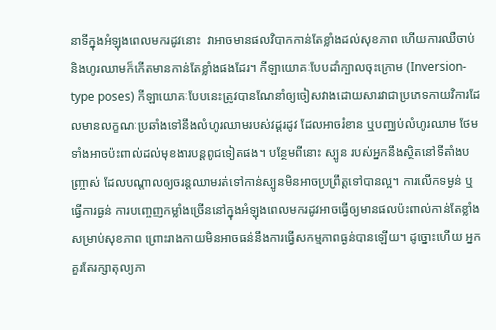នាទីក្នុងអំឡុងពេលមករដូវនោះ  វាអាចមានផលវិបាកកាន់តែខ្លាំងដល់សុខភាព ហើយការឈឺចាប់និងហូរឈាមក៏កើតមានកាន់តែខ្លាំងផងដែរ។ កីឡាយោគៈបែបដាំក្បាលចុះក្រោម (Inversion-type poses) កីឡាយោគៈបែបនេះត្រូវបានណែនាំឲ្យចៀសវាងដោយសារវាជាប្រភេទកាយវិការដែលមានលក្ខណៈប្រឆាំងទៅនឹងលំហូរឈាមរបស់វដ្តរដូវ ដែលអាចរំខាន ឬបញ្ឈប់លំហូរឈាម ថែមទាំងអាចប៉ះពាល់ដល់មុខងារបន្តពូជទៀតផង។ បន្ថែមពីនោះ ស្បូន របស់អ្នកនឹងស្ថិតនៅទីតាំងបញ្រ្ចាស់ ដែលបណ្តាលឲ្យចរន្តឈាមរត់ទៅកាន់ស្បូនមិនអាចប្រព្រឹត្តទៅបានល្អ។ ការលើកទម្ងន់ ឬធ្វើការធ្ងន់ ការបញ្ចេញកម្លាំងច្រើននៅក្នុងអំឡុងពេលមករដូវអាចធ្វើឲ្យមានផលប៉ះពាល់កាន់តែខ្លាំងសម្រាប់សុខភាព ព្រោះរាងកាយមិនអាចធន់នឹងការធ្វើសកម្មភាពធ្ងន់បានឡើយ។ ដូច្នោះហើយ អ្នកគួរតែរក្សាតុល្យភា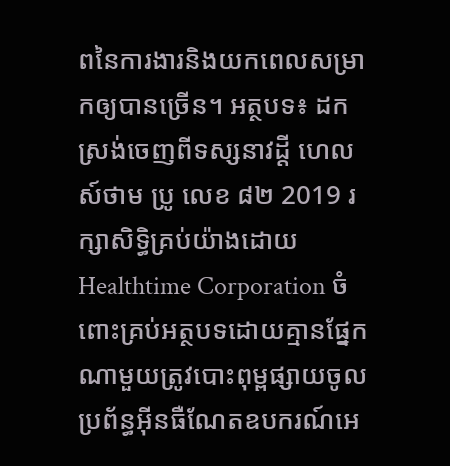ពនៃការងារនិងយកពេលសម្រាកឲ្យបានច្រើន។ អត្ថបទ៖ ដកស្រង់ចេញពីទស្សនាវដ្ដី ហេលស៍ថាម ប្រូ លេខ ៨២ 2019 រក្សាសិទ្ធិគ្រប់យ៉ាងដោយ Healthtime Corporation ចំពោះគ្រប់អត្ថបទដោយគ្មានផ្នែកណាមួយត្រូវបោះពុម្ពផ្សាយចូលប្រព័ន្ធអុីនធឺណែតឧបករណ៍អេ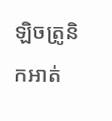ឡិចត្រូនិកអាត់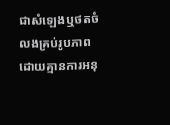ជាសំឡេងឬថតចំលងគ្រប់រូបភាពដោយគ្មានការអនុ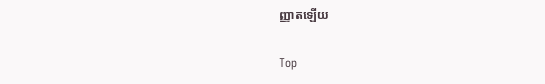ញ្ញាតឡើយ

Top